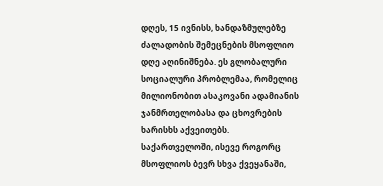დღეს, 15 ივნისს, ხანდაზმულებზე ძალადობის შემეცნების მსოფლიო დღე აღინიშნება. ეს გლობალური სოციალური პრობლემაა, რომელიც მილიონობით ასაკოვანი ადამიანის ჯანმრთელობასა და ცხოვრების ხარისხს აქვეითებს.
საქართველოში, ისევე როგორც მსოფლიოს ბევრ სხვა ქვეყანაში,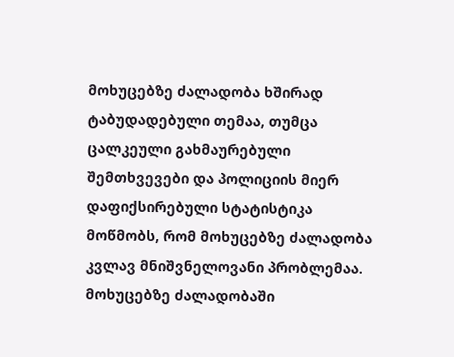მოხუცებზე ძალადობა ხშირად ტაბუდადებული თემაა, თუმცა ცალკეული გახმაურებული შემთხვევები და პოლიციის მიერ დაფიქსირებული სტატისტიკა მოწმობს, რომ მოხუცებზე ძალადობა კვლავ მნიშვნელოვანი პრობლემაა.
მოხუცებზე ძალადობაში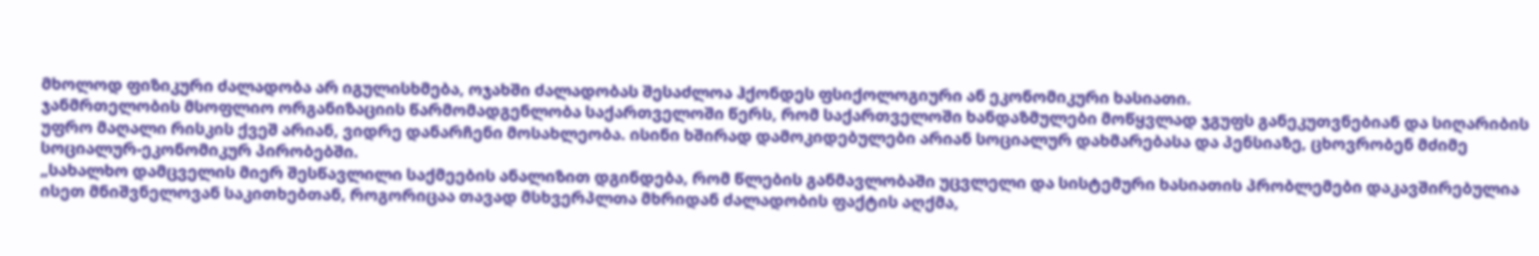მხოლოდ ფიზიკური ძალადობა არ იგულისხმება, ოჯახში ძალადობას შესაძლოა ჰქონდეს ფსიქოლოგიური ან ეკონომიკური ხასიათი.
ჯანმრთელობის მსოფლიო ორგანიზაციის წარმომადგენლობა საქართველოში წერს, რომ საქართველოში ხანდაზმულები მოწყვლად ჯგუფს განეკუთვნებიან და სიღარიბის უფრო მაღალი რისკის ქვეშ არიან, ვიდრე დანარჩენი მოსახლეობა. ისინი ხშირად დამოკიდებულები არიან სოციალურ დახმარებასა და პენსიაზე, ცხოვრობენ მძიმე სოციალურ-ეკონომიკურ პირობებში.
„სახალხო დამცველის მიერ შესწავლილი საქმეების ანალიზით დგინდება, რომ წლების განმავლობაში უცვლელი და სისტემური ხასიათის პრობლემები დაკავშირებულია ისეთ მნიშვნელოვან საკითხებთან, როგორიცაა თავად მსხვერპლთა მხრიდან ძალადობის ფაქტის აღქმა,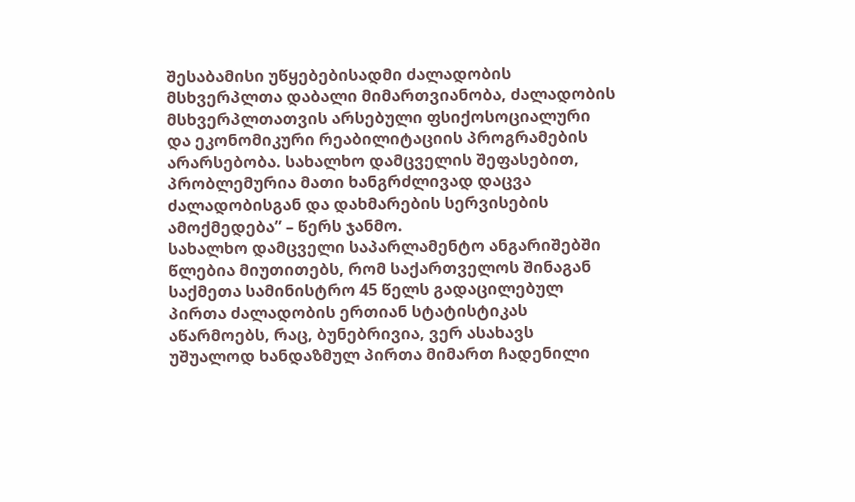შესაბამისი უწყებებისადმი ძალადობის მსხვერპლთა დაბალი მიმართვიანობა, ძალადობის მსხვერპლთათვის არსებული ფსიქოსოციალური და ეკონომიკური რეაბილიტაციის პროგრამების არარსებობა. სახალხო დამცველის შეფასებით, პრობლემურია მათი ხანგრძლივად დაცვა ძალადობისგან და დახმარების სერვისების ამოქმედება” – წერს ჯანმო.
სახალხო დამცველი საპარლამენტო ანგარიშებში წლებია მიუთითებს, რომ საქართველოს შინაგან საქმეთა სამინისტრო 45 წელს გადაცილებულ პირთა ძალადობის ერთიან სტატისტიკას აწარმოებს, რაც, ბუნებრივია, ვერ ასახავს უშუალოდ ხანდაზმულ პირთა მიმართ ჩადენილი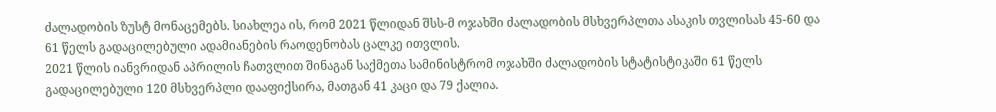ძალადობის ზუსტ მონაცემებს. სიახლეა ის, რომ 2021 წლიდან შსს-მ ოჯახში ძალადობის მსხვერპლთა ასაკის თვლისას 45-60 და 61 წელს გადაცილებული ადამიანების რაოდენობას ცალკე ითვლის.
2021 წლის იანვრიდან აპრილის ჩათვლით შინაგან საქმეთა სამინისტრომ ოჯახში ძალადობის სტატისტიკაში 61 წელს გადაცილებული 120 მსხვერპლი დააფიქსირა, მათგან 41 კაცი და 79 ქალია.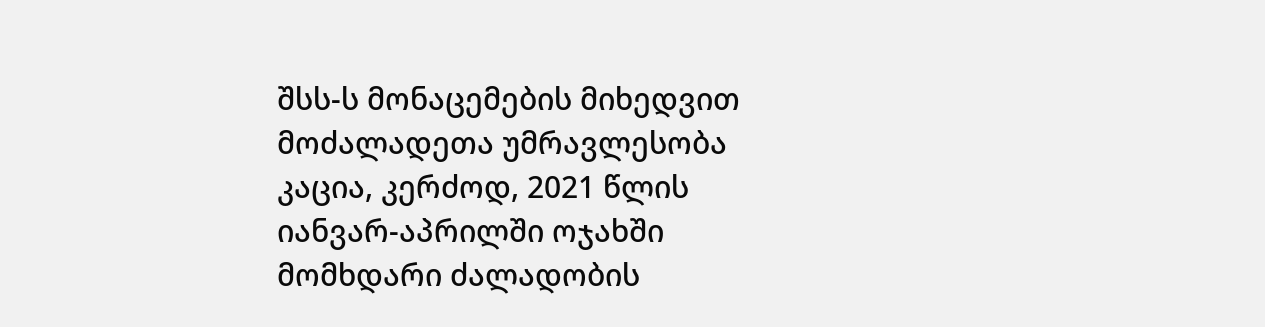შსს-ს მონაცემების მიხედვით მოძალადეთა უმრავლესობა კაცია, კერძოდ, 2021 წლის იანვარ-აპრილში ოჯახში მომხდარი ძალადობის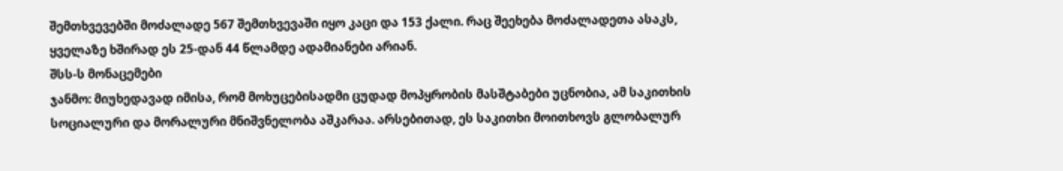შემთხვევებში მოძალადე 567 შემთხვევაში იყო კაცი და 153 ქალი. რაც შეეხება მოძალადეთა ასაკს, ყველაზე ხშირად ეს 25-დან 44 წლამდე ადამიანები არიან.
შსს-ს მონაცემები
ჯანმო: მიუხედავად იმისა, რომ მოხუცებისადმი ცუდად მოპყრობის მასშტაბები უცნობია, ამ საკითხის სოციალური და მორალური მნიშვნელობა აშკარაა. არსებითად, ეს საკითხი მოითხოვს გლობალურ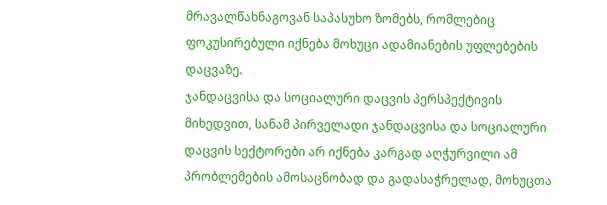მრავალწახნაგოვან საპასუხო ზომებს, რომლებიც ფოკუსირებული იქნება მოხუცი ადამიანების უფლებების დაცვაზე.
ჯანდაცვისა და სოციალური დაცვის პერსპექტივის მიხედვით, სანამ პირველადი ჯანდაცვისა და სოციალური დაცვის სექტორები არ იქნება კარგად აღჭურვილი ამ პრობლემების ამოსაცნობად და გადასაჭრელად, მოხუცთა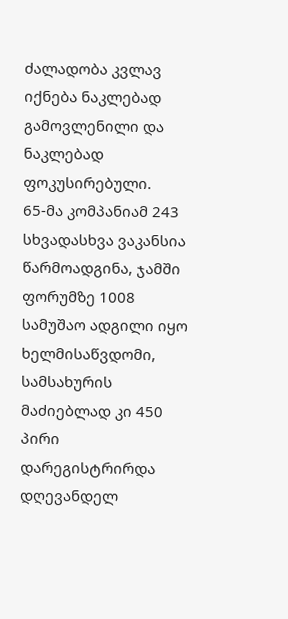ძალადობა კვლავ იქნება ნაკლებად გამოვლენილი და ნაკლებად ფოკუსირებული.
65-მა კომპანიამ 243 სხვადასხვა ვაკანსია წარმოადგინა, ჯამში ფორუმზე 1008 სამუშაო ადგილი იყო ხელმისაწვდომი, სამსახურის მაძიებლად კი 450 პირი დარეგისტრირდა დღევანდელ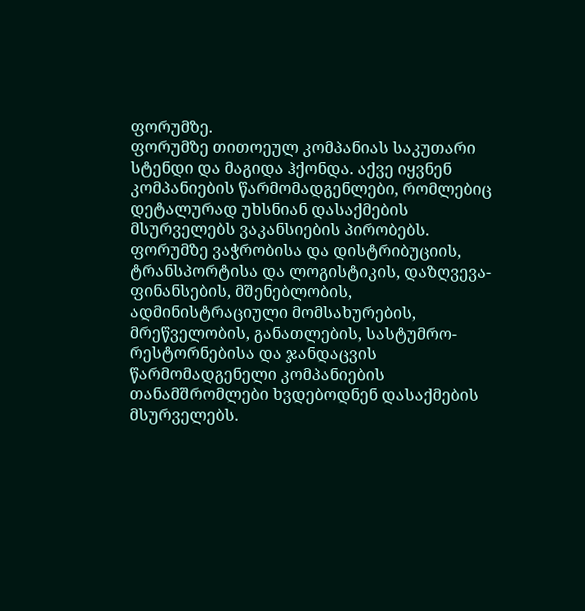ფორუმზე.
ფორუმზე თითოეულ კომპანიას საკუთარი სტენდი და მაგიდა ჰქონდა. აქვე იყვნენ კომპანიების წარმომადგენლები, რომლებიც დეტალურად უხსნიან დასაქმების მსურველებს ვაკანსიების პირობებს.
ფორუმზე ვაჭრობისა და დისტრიბუციის, ტრანსპორტისა და ლოგისტიკის, დაზღვევა-ფინანსების, მშენებლობის, ადმინისტრაციული მომსახურების, მრეწველობის, განათლების, სასტუმრო-რესტორნებისა და ჯანდაცვის წარმომადგენელი კომპანიების თანამშრომლები ხვდებოდნენ დასაქმების მსურველებს.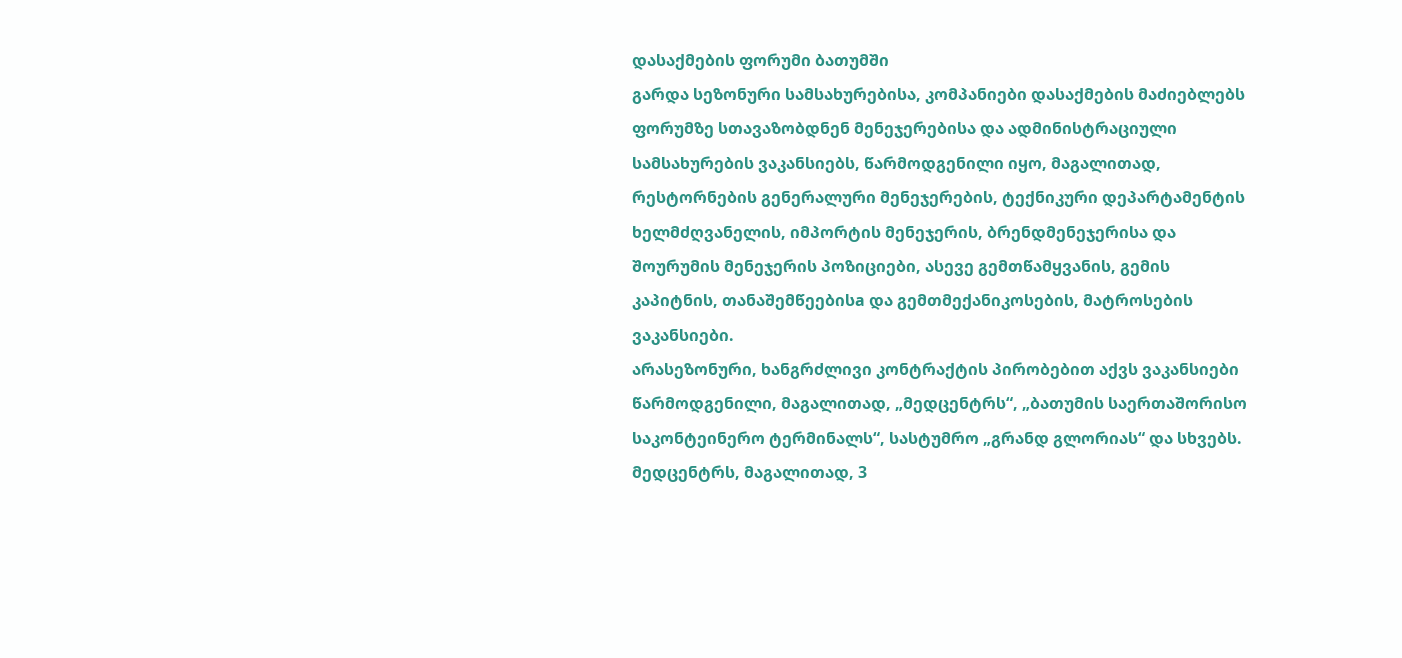დასაქმების ფორუმი ბათუმში
გარდა სეზონური სამსახურებისა, კომპანიები დასაქმების მაძიებლებს ფორუმზე სთავაზობდნენ მენეჯერებისა და ადმინისტრაციული სამსახურების ვაკანსიებს, წარმოდგენილი იყო, მაგალითად, რესტორნების გენერალური მენეჯერების, ტექნიკური დეპარტამენტის ხელმძღვანელის, იმპორტის მენეჯერის, ბრენდმენეჯერისა და შოურუმის მენეჯერის პოზიციები, ასევე გემთწამყვანის, გემის კაპიტნის, თანაშემწეებისa და გემთმექანიკოსების, მატროსების ვაკანსიები.
არასეზონური, ხანგრძლივი კონტრაქტის პირობებით აქვს ვაკანსიები წარმოდგენილი, მაგალითად, „მედცენტრს“, „ბათუმის საერთაშორისო საკონტეინერო ტერმინალს“, სასტუმრო „გრანდ გლორიას“ და სხვებს.
მედცენტრს, მაგალითად, 3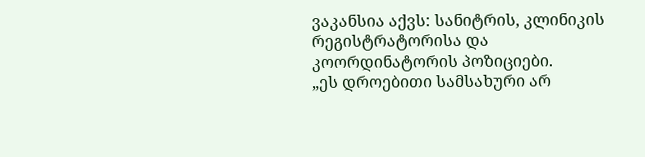ვაკანსია აქვს: სანიტრის, კლინიკის რეგისტრატორისა და კოორდინატორის პოზიციები.
„ეს დროებითი სამსახური არ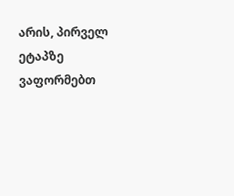არის, პირველ ეტაპზე ვაფორმებთ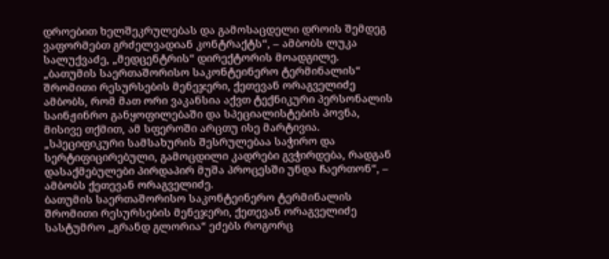დროებით ხელშეკრულებას და გამოსაცდელი დროის შემდეგ ვაფორმებთ გრძელვადიან კონტრაქტს“, – ამბობს ლუკა სალუქვაძე, „მედცენტრის“ დირექტორის მოადგილე.
„ბათუმის საერთაშორისო საკონტეინერო ტერმინალის“ შრომითი რესურსების მენეჯერი, ქეთევან ორაგველიძე ამბობს, რომ მათ ორი ვაკანსია აქვთ ტექნიკური პერსონალის საინჟინრო განყოფილებაში და სპეციალისტების პოვნა, მისივე თქმით, ამ სფეროში არცთუ ისე მარტივია.
„სპეციფიკური სამსახურის შესრულებაა საჭირო და სერტიფიცირებული, გამოცდილი კადრები გვჭირდება, რადგან დასაქმებულები პირდაპირ მუშა პროცესში უნდა ჩაერთონ“, – ამბობს ქეთევან ორაგველიძე.
ბათუმის საერთაშორისო საკონტეინერო ტერმინალის შრომითი რესურსების მენეჯერი, ქეთევან ორაგველიძე
სასტუმრო „გრანდ გლორია“ ეძებს როგორც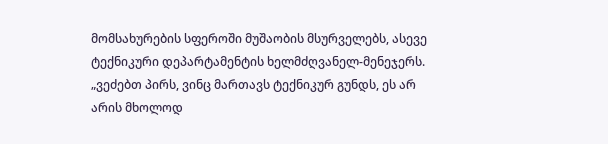მომსახურების სფეროში მუშაობის მსურველებს, ასევე ტექნიკური დეპარტამენტის ხელმძღვანელ-მენეჯერს.
„ვეძებთ პირს, ვინც მართავს ტექნიკურ გუნდს, ეს არ არის მხოლოდ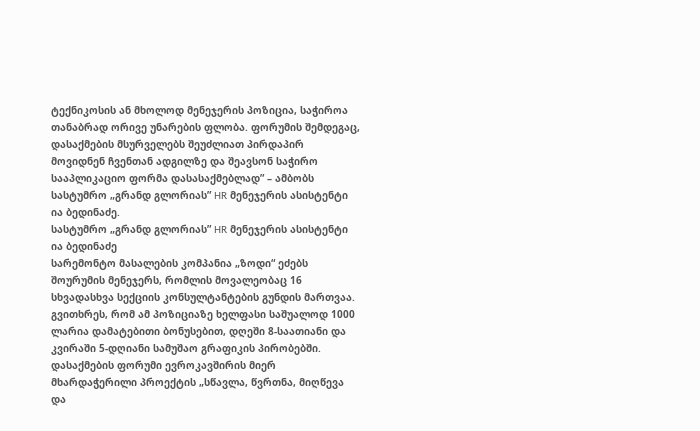ტექნიკოსის ან მხოლოდ მენეჯერის პოზიცია, საჭიროა თანაბრად ორივე უნარების ფლობა. ფორუმის შემდეგაც, დასაქმების მსურველებს შეუძლიათ პირდაპირ მოვიდნენ ჩვენთან ადგილზე და შეავსონ საჭირო სააპლიკაციო ფორმა დასასაქმებლად” – ამბობს სასტუმრო „გრანდ გლორიას” HR მენეჯერის ასისტენტი ია ბედინაძე.
სასტუმრო „გრანდ გლორიას” HR მენეჯერის ასისტენტი ია ბედინაძე
სარემონტო მასალების კომპანია „ზოდი“ ეძებს შოურუმის მენეჯერს, რომლის მოვალეობაც 16 სხვადასხვა სექციის კონსულტანტების გუნდის მართვაა. გვითხრეს, რომ ამ პოზიციაზე ხელფასი საშუალოდ 1000 ლარია დამატებითი ბონუსებით, დღეში 8-საათიანი და კვირაში 5-დღიანი სამუშაო გრაფიკის პირობებში.
დასაქმების ფორუმი ევროკავშირის მიერ მხარდაჭერილი პროექტის „სწავლა, წვრთნა, მიღწევა და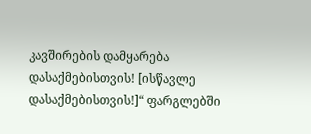კავშირების დამყარება დასაქმებისთვის! [ისწავლე დასაქმებისთვის!]“ ფარგლებში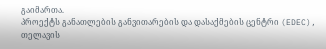გაიმართა.
პროექტს განათლების განვითარების და დასაქმების ცენტრი (EDEC), თელავის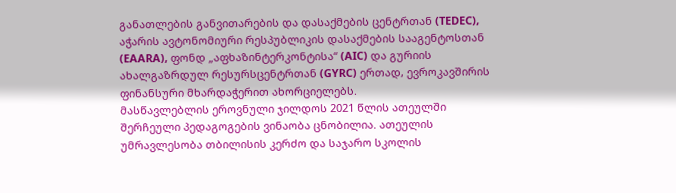განათლების განვითარების და დასაქმების ცენტრთან (TEDEC), აჭარის ავტონომიური რესპუბლიკის დასაქმების სააგენტოსთან (EAARA), ფონდ „აფხაზინტერკონტისა“ (AIC) და გურიის ახალგაზრდულ რესურსცენტრთან (GYRC) ერთად, ევროკავშირის ფინანსური მხარდაჭერით ახორციელებს.
მასწავლებლის ეროვნული ჯილდოს 2021 წლის ათეულში შერჩეული პედაგოგების ვინაობა ცნობილია. ათეულის უმრავლესობა თბილისის კერძო და საჯარო სკოლის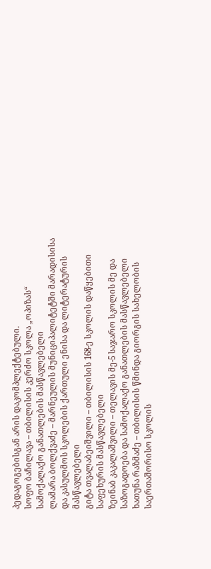პედაგოგებისგან არის დაკომპლექტებული.
სოფო ბაჩილავა – თბილისის კერძო სკოლა „ოპიზას“ სამოქალაქო განათლების მასწავლებელი
ლამარა ბოლქვაძე – მარნეულის მუნიციპალიტეტში მარადისისა და კასულმოს სკოლების ქართული ენისა და ლიტერატურის მასწავლებელი
გიტა თვალაბეიშვილი – თბილისის 168-ე სკოლის დაწყებითი საფეხურის მასწავლებელი
ზეინაბ კაკალაშვილი – თელავის მე-5 საჯარო სკოლის მე და საზოგადოება და სამოქალაქო განათლების მასწავლებელი
ხათუნა რაზმაძე – თბილისის წმინდა გიორგის სახელობის საერთაშორისო სკოლის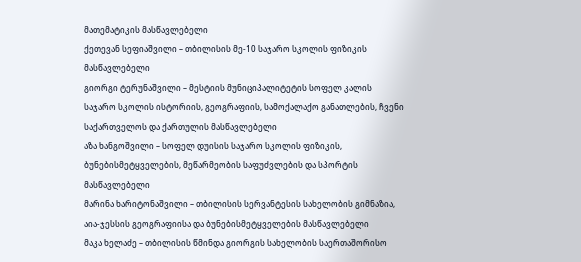მათემატიკის მასწავლებელი
ქეთევან სეფიაშვილი – თბილისის მე-10 საჯარო სკოლის ფიზიკის მასწავლებელი
გიორგი ტერუნაშვილი – მესტიის მუნიციპალიტეტის სოფელ კალის საჯარო სკოლის ისტორიის, გეოგრაფიის, სამოქალაქო განათლების, ჩვენი საქართველოს და ქართულის მასწავლებელი
აზა ხანგოშვილი – სოფელ დუისის საჯარო სკოლის ფიზიკის, ბუნებისმეტყველების, მეწარმეობის საფუძვლების და სპორტის მასწავლებელი
მარინა ხარიტონაშვილი – თბილისის სერვანტესის სახელობის გიმნაზია, აია-ჯესსის გეოგრაფიისა და ბუნებისმეტყველების მასწავლებელი
მაკა ხელაძე – თბილისის წმინდა გიორგის სახელობის საერთაშორისო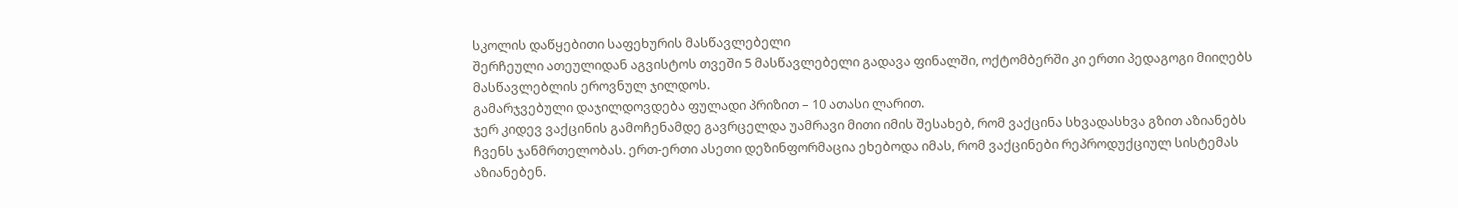სკოლის დაწყებითი საფეხურის მასწავლებელი
შერჩეული ათეულიდან აგვისტოს თვეში 5 მასწავლებელი გადავა ფინალში, ოქტომბერში კი ერთი პედაგოგი მიიღებს მასწავლებლის ეროვნულ ჯილდოს.
გამარჯვებული დაჯილდოვდება ფულადი პრიზით – 10 ათასი ლარით.
ჯერ კიდევ ვაქცინის გამოჩენამდე გავრცელდა უამრავი მითი იმის შესახებ, რომ ვაქცინა სხვადასხვა გზით აზიანებს ჩვენს ჯანმრთელობას. ერთ-ერთი ასეთი დეზინფორმაცია ეხებოდა იმას, რომ ვაქცინები რეპროდუქციულ სისტემას აზიანებენ.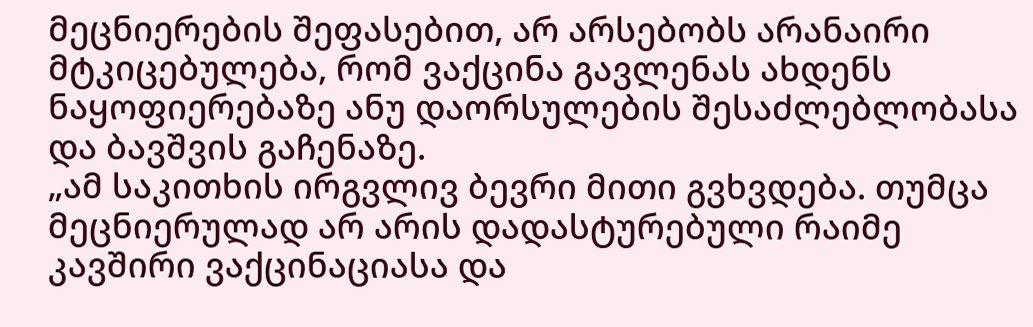მეცნიერების შეფასებით, არ არსებობს არანაირი მტკიცებულება, რომ ვაქცინა გავლენას ახდენს ნაყოფიერებაზე ანუ დაორსულების შესაძლებლობასა და ბავშვის გაჩენაზე.
„ამ საკითხის ირგვლივ ბევრი მითი გვხვდება. თუმცა მეცნიერულად არ არის დადასტურებული რაიმე კავშირი ვაქცინაციასა და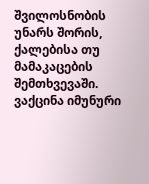შვილოსნობის უნარს შორის, ქალებისა თუ მამაკაცების შემთხვევაში. ვაქცინა იმუნური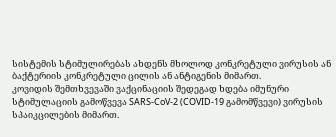სისტემის სტიმულირებას ახდენს მხოლოდ კონკრეტული ვირუსის ან ბაქტერიის კონკრეტული ცილის ან ანტიგენის მიმართ.
კოვიდის შემთხვევაში ვაქცინაციის შედეგად ხდება იმუნური სტიმულაციის გამოწვევა SARS-CoV-2 (COVID-19 გამომწვევი) ვირუსის სპაიკცილების მიმართ.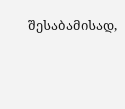შესაბამისად,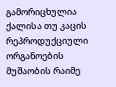გამორიცხულია ქალისა თუ კაცის რეპროდუქციული ორგანოების მუშაობის რაიმე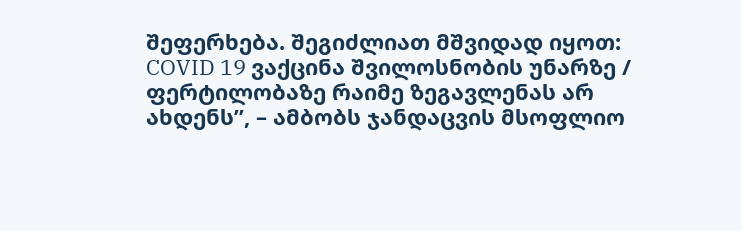შეფერხება. შეგიძლიათ მშვიდად იყოთ: COVID 19 ვაქცინა შვილოსნობის უნარზე / ფერტილობაზე რაიმე ზეგავლენას არ ახდენს”, – ამბობს ჯანდაცვის მსოფლიო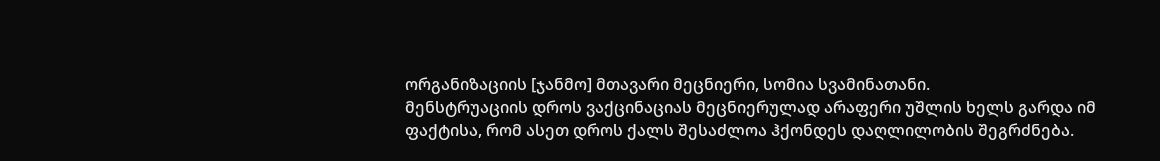ორგანიზაციის [ჯანმო] მთავარი მეცნიერი, სომია სვამინათანი.
მენსტრუაციის დროს ვაქცინაციას მეცნიერულად არაფერი უშლის ხელს გარდა იმ ფაქტისა, რომ ასეთ დროს ქალს შესაძლოა ჰქონდეს დაღლილობის შეგრძნება.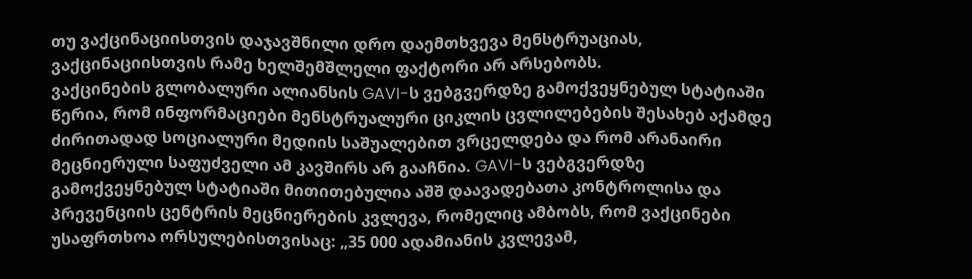თუ ვაქცინაციისთვის დაჯავშნილი დრო დაემთხვევა მენსტრუაციას, ვაქცინაციისთვის რამე ხელშემშლელი ფაქტორი არ არსებობს.
ვაქცინების გლობალური ალიანსის GAVI-ს ვებგვერდზე გამოქვეყნებულ სტატიაში წერია, რომ ინფორმაციები მენსტრუალური ციკლის ცვლილებების შესახებ აქამდე ძირითადად სოციალური მედიის საშუალებით ვრცელდება და რომ არანაირი მეცნიერული საფუძველი ამ კავშირს არ გააჩნია. GAVI-ს ვებგვერდზე გამოქვეყნებულ სტატიაში მითითებულია აშშ დაავადებათა კონტროლისა და პრევენციის ცენტრის მეცნიერების კვლევა, რომელიც ამბობს, რომ ვაქცინები უსაფრთხოა ორსულებისთვისაც: „35 000 ადამიანის კვლევამ,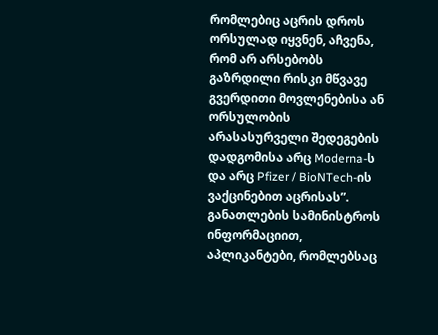რომლებიც აცრის დროს ორსულად იყვნენ, აჩვენა, რომ არ არსებობს გაზრდილი რისკი მწვავე გვერდითი მოვლენებისა ან ორსულობის არასასურველი შედეგების დადგომისა არც Moderna-ს და არც Pfizer / BioNTech-ის ვაქცინებით აცრისას”.
განათლების სამინისტროს ინფორმაციით, აპლიკანტები, რომლებსაც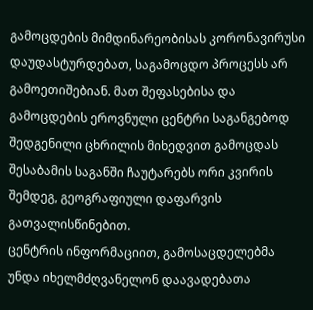გამოცდების მიმდინარეობისას კორონავირუსი დაუდასტურდებათ, საგამოცდო პროცესს არ გამოეთიშებიან. მათ შეფასებისა და გამოცდების ეროვნული ცენტრი საგანგებოდ შედგენილი ცხრილის მიხედვით გამოცდას შესაბამის საგანში ჩაუტარებს ორი კვირის შემდეგ, გეოგრაფიული დაფარვის გათვალისწინებით.
ცენტრის ინფორმაციით, გამოსაცდელებმა უნდა იხელმძღვანელონ დაავადებათა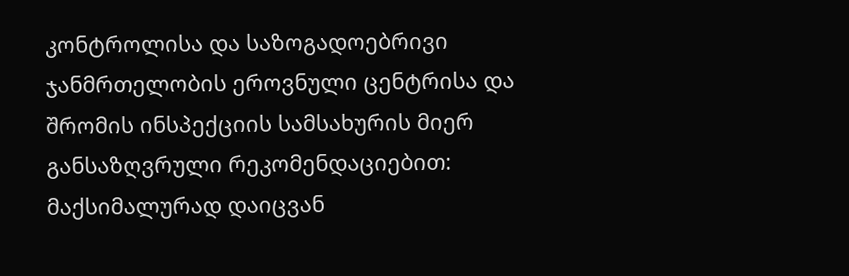კონტროლისა და საზოგადოებრივი ჯანმრთელობის ეროვნული ცენტრისა და შრომის ინსპექციის სამსახურის მიერ განსაზღვრული რეკომენდაციებით:
მაქსიმალურად დაიცვან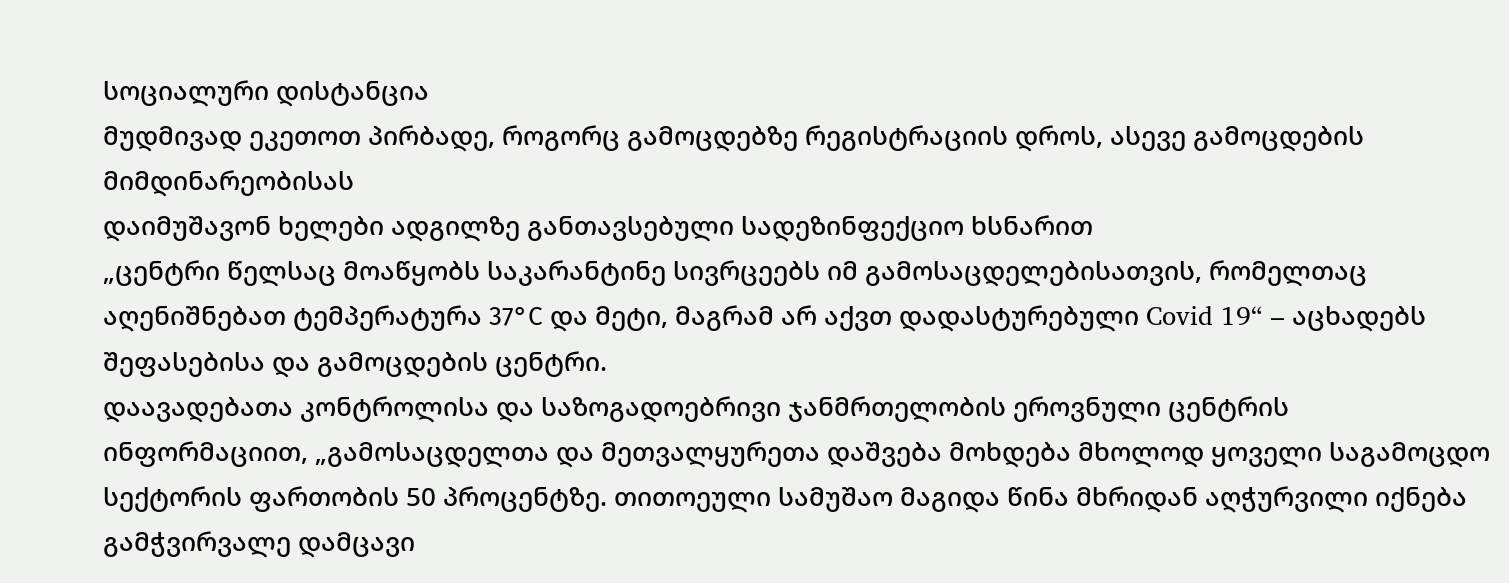სოციალური დისტანცია
მუდმივად ეკეთოთ პირბადე, როგორც გამოცდებზე რეგისტრაციის დროს, ასევე გამოცდების მიმდინარეობისას
დაიმუშავონ ხელები ადგილზე განთავსებული სადეზინფექციო ხსნარით
„ცენტრი წელსაც მოაწყობს საკარანტინე სივრცეებს იმ გამოსაცდელებისათვის, რომელთაც აღენიშნებათ ტემპერატურა 37°С და მეტი, მაგრამ არ აქვთ დადასტურებული Covid 19“ – აცხადებს შეფასებისა და გამოცდების ცენტრი.
დაავადებათა კონტროლისა და საზოგადოებრივი ჯანმრთელობის ეროვნული ცენტრის ინფორმაციით, „გამოსაცდელთა და მეთვალყურეთა დაშვება მოხდება მხოლოდ ყოველი საგამოცდო სექტორის ფართობის 50 პროცენტზე. თითოეული სამუშაო მაგიდა წინა მხრიდან აღჭურვილი იქნება გამჭვირვალე დამცავი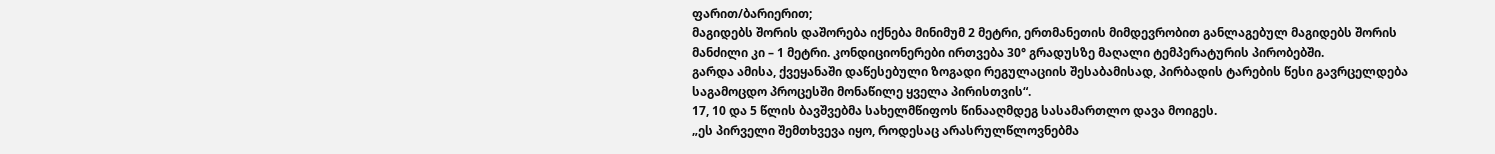ფარით/ბარიერით;
მაგიდებს შორის დაშორება იქნება მინიმუმ 2 მეტრი, ერთმანეთის მიმდევრობით განლაგებულ მაგიდებს შორის მანძილი კი – 1 მეტრი. კონდიციონერები ირთვება 30° გრადუსზე მაღალი ტემპერატურის პირობებში.
გარდა ამისა, ქვეყანაში დაწესებული ზოგადი რეგულაციის შესაბამისად, პირბადის ტარების წესი გავრცელდება საგამოცდო პროცესში მონაწილე ყველა პირისთვის“.
17, 10 და 5 წლის ბავშვებმა სახელმწიფოს წინააღმდეგ სასამართლო დავა მოიგეს.
„ეს პირველი შემთხვევა იყო, როდესაც არასრულწლოვნებმა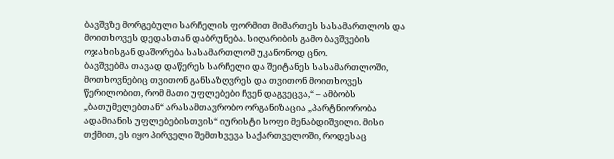ბავშვზე მორგებული სარჩელის ფორმით მიმართეს სასამართლოს და მოითხოვეს დედასთან დაბრუნება. სიღარიბის გამო ბავშვების ოჯახისგან დაშორება სასამართლომ უკანონოდ ცნო.
ბავშვებმა თავად დაწერეს სარჩელი და შეიტანეს სასამართლოში, მოთხოვნებიც თვითონ განსაზღვრეს და თვითონ მოითხოვეს წერილობით, რომ მათი უფლებები ჩვენ დაგვეცვა,“ – ამბობს „ბათუმელებთან“ არასამთავრობო ორგანიზაცია „პარტნიორობა ადამიანის უფლებებისთვის“ იურისტი სოფი მენაბდიშვილი. მისი თქმით, ეს იყო პირველი შემთხვევა საქართველოში, როდესაც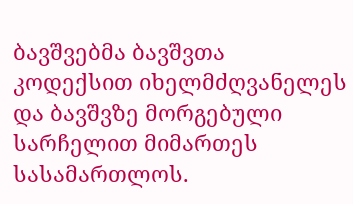ბავშვებმა ბავშვთა კოდექსით იხელმძღვანელეს და ბავშვზე მორგებული სარჩელით მიმართეს სასამართლოს.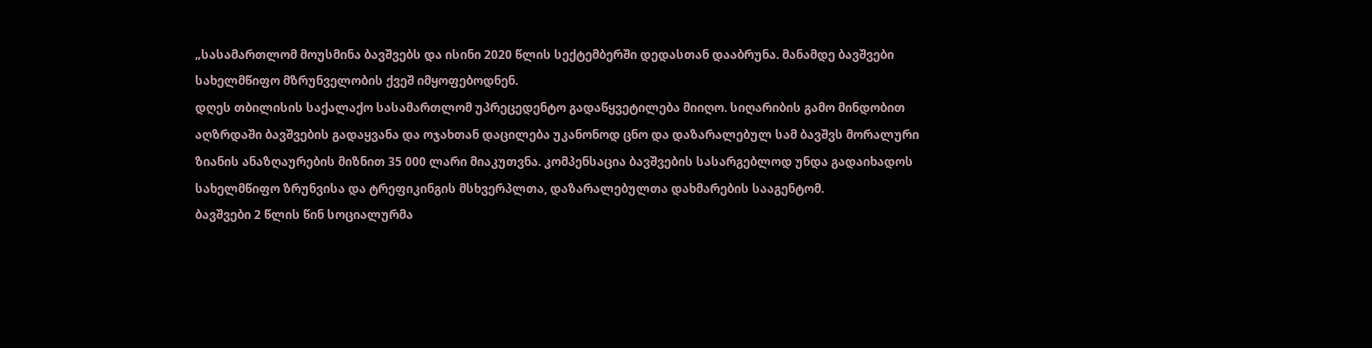„სასამართლომ მოუსმინა ბავშვებს და ისინი 2020 წლის სექტემბერში დედასთან დააბრუნა. მანამდე ბავშვები სახელმწიფო მზრუნველობის ქვეშ იმყოფებოდნენ.
დღეს თბილისის საქალაქო სასამართლომ უპრეცედენტო გადაწყვეტილება მიიღო. სიღარიბის გამო მინდობით აღზრდაში ბავშვების გადაყვანა და ოჯახთან დაცილება უკანონოდ ცნო და დაზარალებულ სამ ბავშვს მორალური ზიანის ანაზღაურების მიზნით 35 000 ლარი მიაკუთვნა. კომპენსაცია ბავშვების სასარგებლოდ უნდა გადაიხადოს სახელმწიფო ზრუნვისა და ტრეფიკინგის მსხვერპლთა, დაზარალებულთა დახმარების სააგენტომ.
ბავშვები 2 წლის წინ სოციალურმა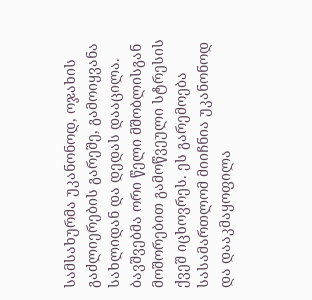სამსახურმა უკანონოდ, ოჯახის გაძლიერების გარეშე, გამოიყვანა სახლიდან და დედას დააცილა. ბავშვებმა ორი წელი მშობლისგან მოშორებით გამოწვეული სტრესის ქვეშ იცხოვრეს. ეს გარემოება სასამართლომ მიიჩნია უკანონოდ და დააკმაყოფილა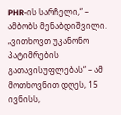PHR-ის სარჩელი,“ – ამბობს მენაბდიშვილი.
„ვითხოვთ უკანონო პატიმრების გათავისუფლებას“ – ამ მოთხოვნით დღეს, 15 ივნისს,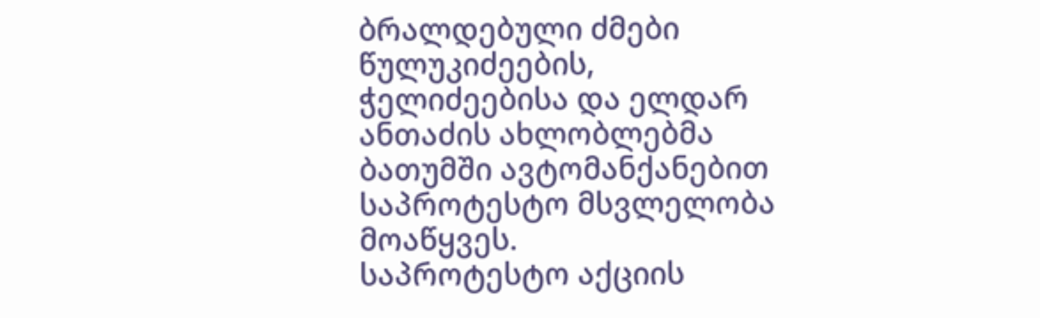ბრალდებული ძმები წულუკიძეების, ჭელიძეებისა და ელდარ ანთაძის ახლობლებმა ბათუმში ავტომანქანებით საპროტესტო მსვლელობა მოაწყვეს.
საპროტესტო აქციის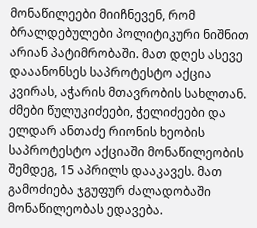მონაწილეები მიიჩნევენ, რომ ბრალდებულები პოლიტიკური ნიშნით არიან პატიმრობაში. მათ დღეს ასევე დააანონსეს საპროტესტო აქცია კვირას, აჭარის მთავრობის სახლთან.
ძმები წულუკიძეები, ჭელიძეები და ელდარ ანთაძე რიონის ხეობის საპროტესტო აქციაში მონაწილეობის შემდეგ, 15 აპრილს დააკავეს. მათ გამოძიება ჯგუფურ ძალადობაში მონაწილეობას ედავება.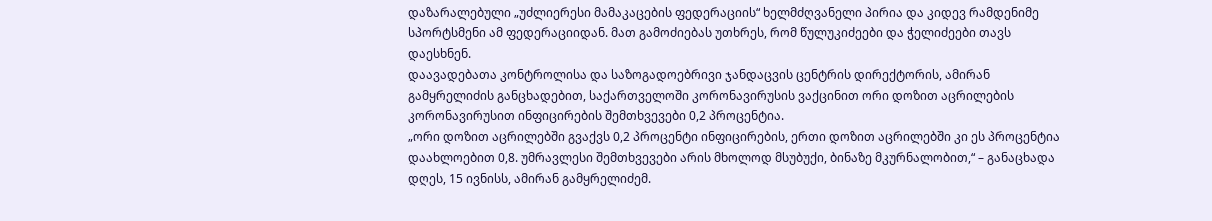დაზარალებული „უძლიერესი მამაკაცების ფედერაციის“ ხელმძღვანელი პირია და კიდევ რამდენიმე სპორტსმენი ამ ფედერაციიდან. მათ გამოძიებას უთხრეს, რომ წულუკიძეები და ჭელიძეები თავს დაესხნენ.
დაავადებათა კონტროლისა და საზოგადოებრივი ჯანდაცვის ცენტრის დირექტორის, ამირან გამყრელიძის განცხადებით, საქართველოში კორონავირუსის ვაქცინით ორი დოზით აცრილების კორონავირუსით ინფიცირების შემთხვევები 0,2 პროცენტია.
„ორი დოზით აცრილებში გვაქვს 0,2 პროცენტი ინფიცირების, ერთი დოზით აცრილებში კი ეს პროცენტია დაახლოებით 0,8. უმრავლესი შემთხვევები არის მხოლოდ მსუბუქი, ბინაზე მკურნალობით,“ – განაცხადა დღეს, 15 ივნისს, ამირან გამყრელიძემ.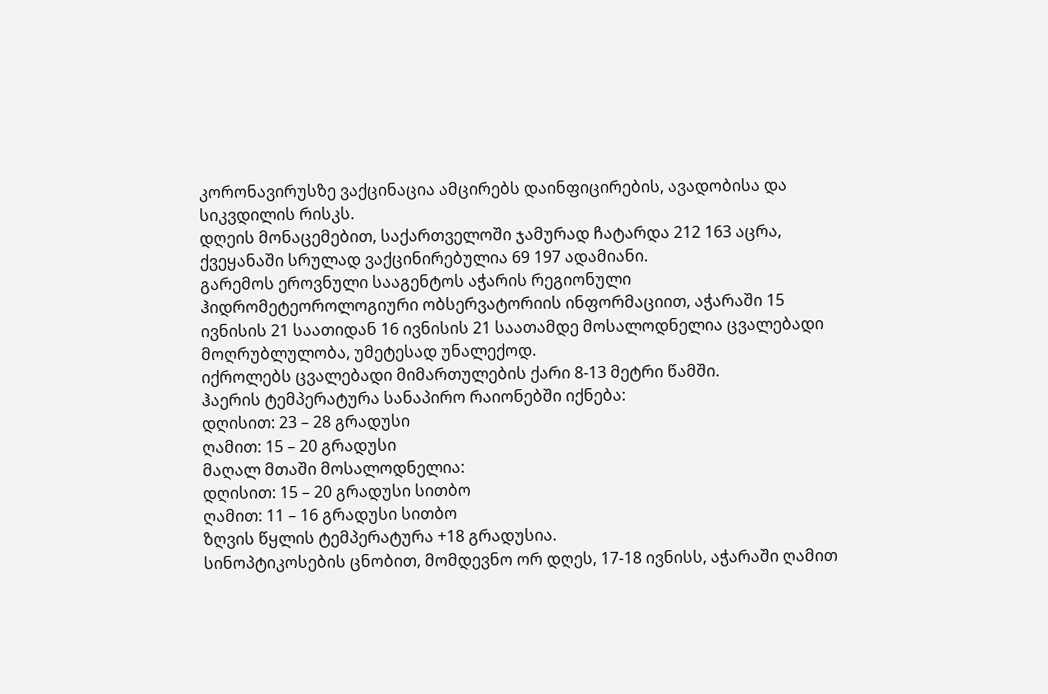კორონავირუსზე ვაქცინაცია ამცირებს დაინფიცირების, ავადობისა და სიკვდილის რისკს.
დღეის მონაცემებით, საქართველოში ჯამურად ჩატარდა 212 163 აცრა, ქვეყანაში სრულად ვაქცინირებულია 69 197 ადამიანი.
გარემოს ეროვნული სააგენტოს აჭარის რეგიონული ჰიდრომეტეოროლოგიური ობსერვატორიის ინფორმაციით, აჭარაში 15 ივნისის 21 საათიდან 16 ივნისის 21 საათამდე მოსალოდნელია ცვალებადი მოღრუბლულობა, უმეტესად უნალექოდ.
იქროლებს ცვალებადი მიმართულების ქარი 8-13 მეტრი წამში.
ჰაერის ტემპერატურა სანაპირო რაიონებში იქნება:
დღისით: 23 – 28 გრადუსი
ღამით: 15 – 20 გრადუსი
მაღალ მთაში მოსალოდნელია:
დღისით: 15 – 20 გრადუსი სითბო
ღამით: 11 – 16 გრადუსი სითბო
ზღვის წყლის ტემპერატურა +18 გრადუსია.
სინოპტიკოსების ცნობით, მომდევნო ორ დღეს, 17-18 ივნისს, აჭარაში ღამით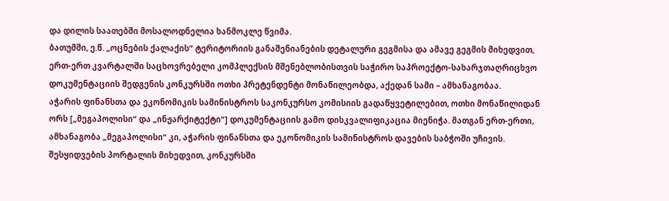და დილის საათებში მოსალოდნელია ხანმოკლე წვიმა.
ბათუმში, ე.წ. „ოცნების ქალაქის“ ტერიტორიის განაშენიანების დეტალური გეგმისა და ამავე გეგმის მიხედვით, ერთ-ერთ კვარტალში საცხოვრებელი კომპლექსის მშენებლობისთვის საჭირო საპროექტო-სახარჯთაღრიცხვო დოკუმენტაციის შედგენის კონკურსში ოთხი პრეტენდენტი მონაწილეობდა, აქედან სამი – ამხანაგობაა.
აჭარის ფინანსთა და ეკონომიკის სამინისტროს საკონკურსო კომისიის გადაწყვეტილებით, ოთხი მონაწილიდან ორს [„მეგაპოლისი“ და „ინჟარქიტექტი“] დოკუმენტაციის გამო დისკვალიფიკაცია მიენიჭა. მათგან ერთ-ერთი, ამხანაგობა „მეგაპოლისი“ კი, აჭარის ფინანსთა და ეკონომიკის სამინისტროს დავების საბჭოში უჩივის.
შესყიდვების პორტალის მიხედვით, კონკურსში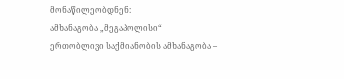მონაწილეობდნენ:
ამხანაგობა „მეგაპოლისი“
ერთობლივი საქმიანობის ამხანაგობა –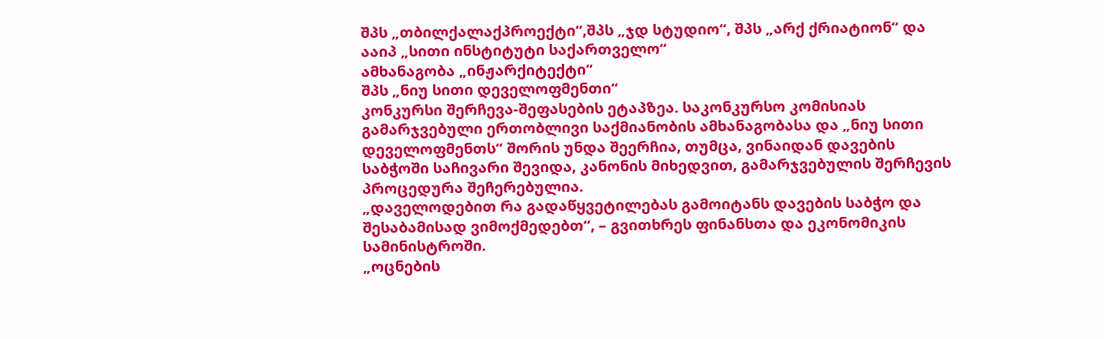შპს „თბილქალაქპროექტი“,შპს „ჯდ სტუდიო“, შპს „არქ ქრიატიონ“ და ააიპ „სითი ინსტიტუტი საქართველო“
ამხანაგობა „ინჟარქიტექტი“
შპს „ნიუ სითი დეველოფმენთი“
კონკურსი შერჩევა-შეფასების ეტაპზეა. საკონკურსო კომისიას გამარჯვებული ერთობლივი საქმიანობის ამხანაგობასა და „ნიუ სითი დეველოფმენთს“ შორის უნდა შეერჩია, თუმცა, ვინაიდან დავების საბჭოში საჩივარი შევიდა, კანონის მიხედვით, გამარჯვებულის შერჩევის პროცედურა შეჩერებულია.
„დაველოდებით რა გადაწყვეტილებას გამოიტანს დავების საბჭო და შესაბამისად ვიმოქმედებთ“, – გვითხრეს ფინანსთა და ეკონომიკის სამინისტროში.
„ოცნების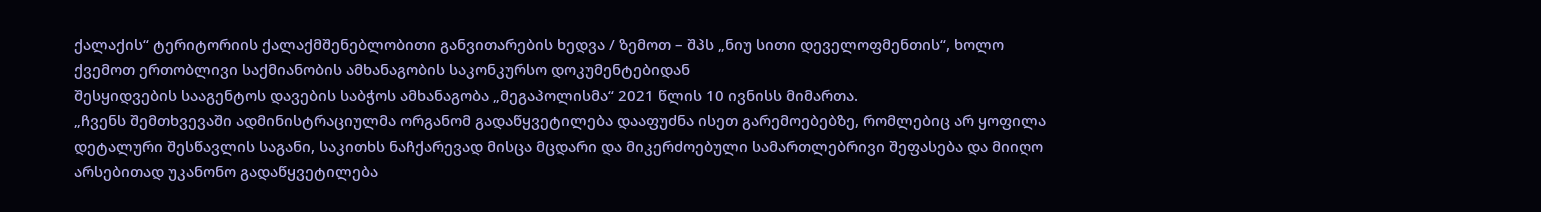ქალაქის“ ტერიტორიის ქალაქმშენებლობითი განვითარების ხედვა / ზემოთ – შპს „ნიუ სითი დეველოფმენთის“, ხოლო ქვემოთ ერთობლივი საქმიანობის ამხანაგობის საკონკურსო დოკუმენტებიდან
შესყიდვების სააგენტოს დავების საბჭოს ამხანაგობა „მეგაპოლისმა“ 2021 წლის 10 ივნისს მიმართა.
„ჩვენს შემთხვევაში ადმინისტრაციულმა ორგანომ გადაწყვეტილება დააფუძნა ისეთ გარემოებებზე, რომლებიც არ ყოფილა დეტალური შესწავლის საგანი, საკითხს ნაჩქარევად მისცა მცდარი და მიკერძოებული სამართლებრივი შეფასება და მიიღო არსებითად უკანონო გადაწყვეტილება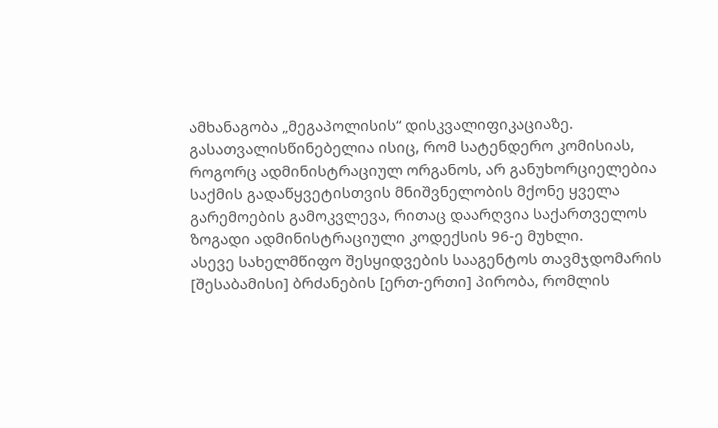ამხანაგობა „მეგაპოლისის“ დისკვალიფიკაციაზე. გასათვალისწინებელია ისიც, რომ სატენდერო კომისიას, როგორც ადმინისტრაციულ ორგანოს, არ განუხორციელებია საქმის გადაწყვეტისთვის მნიშვნელობის მქონე ყველა გარემოების გამოკვლევა, რითაც დაარღვია საქართველოს ზოგადი ადმინისტრაციული კოდექსის 96-ე მუხლი.
ასევე სახელმწიფო შესყიდვების სააგენტოს თავმჯდომარის [შესაბამისი] ბრძანების [ერთ-ერთი] პირობა, რომლის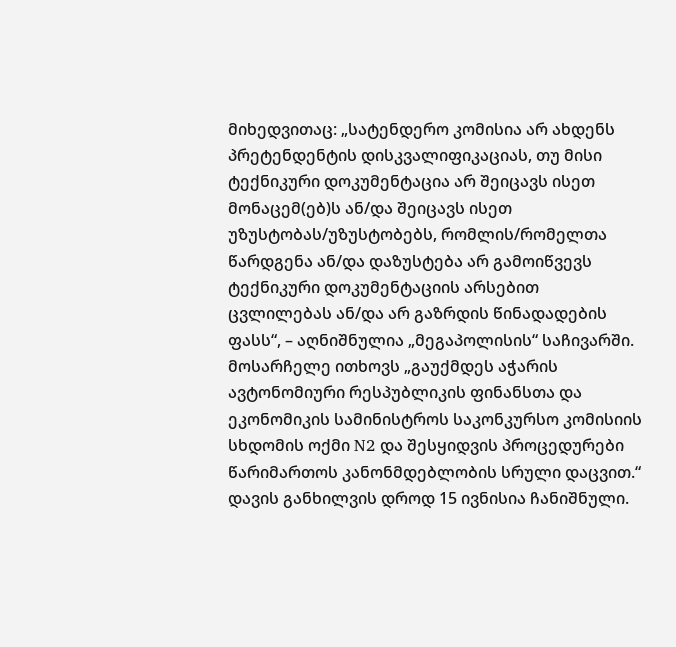მიხედვითაც: „სატენდერო კომისია არ ახდენს პრეტენდენტის დისკვალიფიკაციას, თუ მისი ტექნიკური დოკუმენტაცია არ შეიცავს ისეთ მონაცემ(ებ)ს ან/და შეიცავს ისეთ უზუსტობას/უზუსტობებს, რომლის/რომელთა წარდგენა ან/და დაზუსტება არ გამოიწვევს ტექნიკური დოკუმენტაციის არსებით ცვლილებას ან/და არ გაზრდის წინადადების ფასს“, – აღნიშნულია „მეგაპოლისის“ საჩივარში.
მოსარჩელე ითხოვს „გაუქმდეს აჭარის ავტონომიური რესპუბლიკის ფინანსთა და ეკონომიკის სამინისტროს საკონკურსო კომისიის სხდომის ოქმი N2 და შესყიდვის პროცედურები წარიმართოს კანონმდებლობის სრული დაცვით.“
დავის განხილვის დროდ 15 ივნისია ჩანიშნული.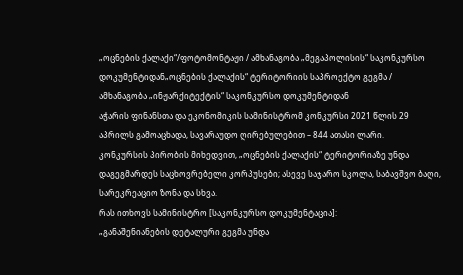„ოცნების ქალაქი“/ფოტომონტაჟი / ამხანაგობა „მეგაპოლისის“ საკონკურსო დოკუმენტიდან„ოცნების ქალაქის“ ტერიტორიის საპროექტო გეგმა / ამხანაგობა „ინჟარქიტექტის“ საკონკურსო დოკუმენტიდან
აჭარის ფინანსთა და ეკონომიკის სამინისტრომ კონკურსი 2021 წლის 29 აპრილს გამოაცხადა, სავარაუდო ღირებულებით – 844 ათასი ლარი.
კონკურსის პირობის მიხედვით, „ოცნების ქალაქის“ ტერიტორიაზე უნდა დაგეგმარდეს საცხოვრებელი კორპუსები; ასევე საჯარო სკოლა, საბავშვო ბაღი, სარეკრეაციო ზონა და სხვა.
რას ითხოვს სამინისტრო [საკონკურსო დოკუმენტაცია]:
„განაშენიანების დეტალური გეგმა უნდა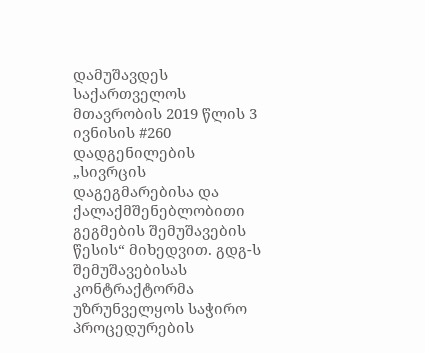დამუშავდეს საქართველოს მთავრობის 2019 წლის 3 ივნისის #260 დადგენილების „სივრცის დაგეგმარებისა და ქალაქმშენებლობითი გეგმების შემუშავების წესის“ მიხედვით. გდგ-ს შემუშავებისას კონტრაქტორმა უზრუნველყოს საჭირო პროცედურების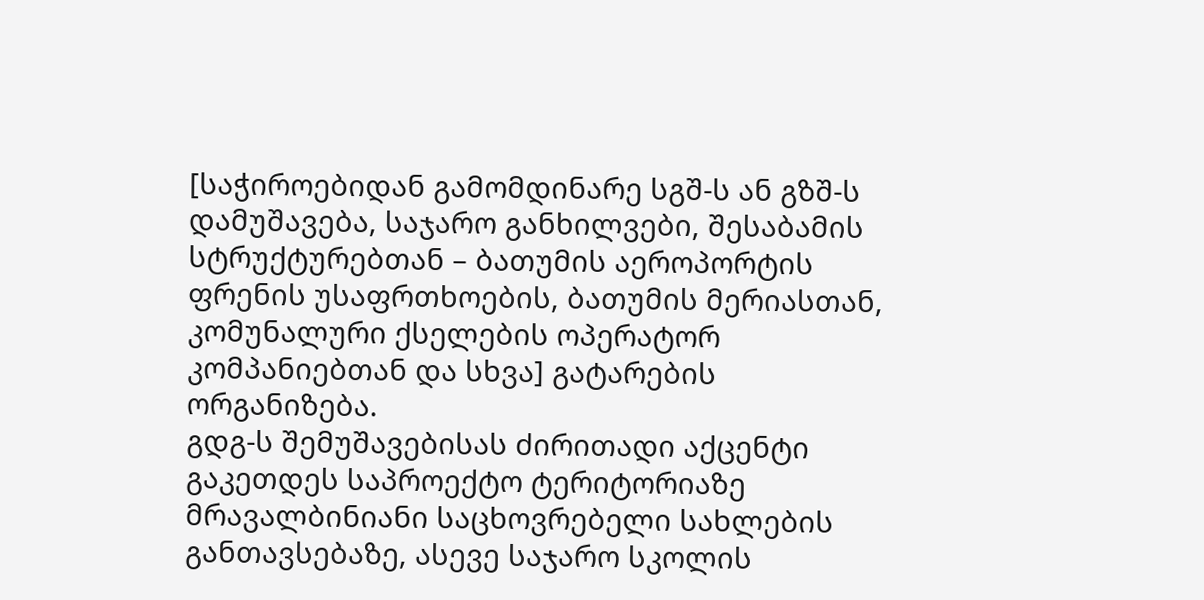[საჭიროებიდან გამომდინარე სგშ-ს ან გზშ-ს დამუშავება, საჯარო განხილვები, შესაბამის სტრუქტურებთან – ბათუმის აეროპორტის ფრენის უსაფრთხოების, ბათუმის მერიასთან, კომუნალური ქსელების ოპერატორ კომპანიებთან და სხვა] გატარების ორგანიზება.
გდგ-ს შემუშავებისას ძირითადი აქცენტი გაკეთდეს საპროექტო ტერიტორიაზე მრავალბინიანი საცხოვრებელი სახლების განთავსებაზე, ასევე საჯარო სკოლის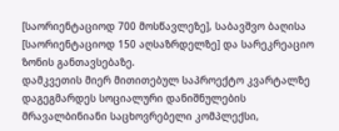[საორიენტაციოდ 700 მოსწავლეზე], საბავშვო ბაღისა [საორიენტაციოდ 150 აღსაზრდელზე] და სარეკრეაციო ზონის განთავსებაზე.
დამკვეთის მიერ მითითებულ საპროექტო კვარტალზე დაგეგმარდეს სოციალური დანიშნულების მრავალბინიანი საცხოვრებელი კომპლექსი,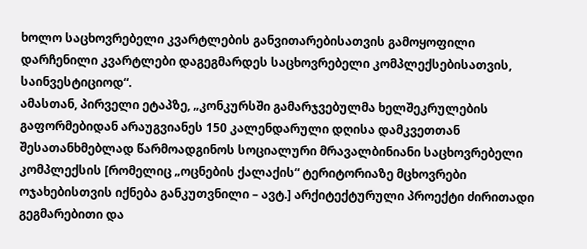ხოლო საცხოვრებელი კვარტლების განვითარებისათვის გამოყოფილი დარჩენილი კვარტლები დაგეგმარდეს საცხოვრებელი კომპლექსებისათვის, საინვესტიციოდ“.
ამასთან, პირველი ეტაპზე, „კონკურსში გამარჯვებულმა ხელშეკრულების გაფორმებიდან არაუგვიანეს 150 კალენდარული დღისა დამკვეთთან შესათანხმებლად წარმოადგინოს სოციალური მრავალბინიანი საცხოვრებელი კომპლექსის [რომელიც „ოცნების ქალაქის“ ტერიტორიაზე მცხოვრები ოჯახებისთვის იქნება განკუთვნილი – ავტ.] არქიტექტურული პროექტი ძირითადი გეგმარებითი და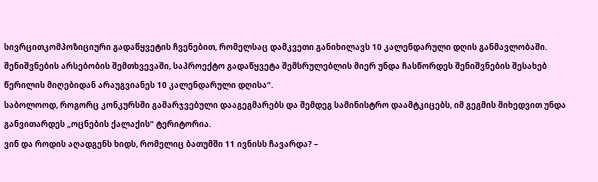სივრცითკომპოზიციური გადაწყვეტის ჩვენებით, რომელსაც დამკვეთი განიხილავს 10 კალენდარული დღის განმავლობაში. შენიშვნების არსებობის შემთხვევაში, საპროექტო გადაწყვეტა შემსრულებლის მიერ უნდა ჩასწორდეს შენიშვნების შესახებ წერილის მიღებიდან არაუგვიანეს 10 კალენდარული დღისა“.
საბოლოოდ, როგორც კონკურსში გამარჯვებული დააგეგმარებს და შემდეგ სამინისტრო დაამტკიცებს, იმ გეგმის მიხედვით უნდა განვითარდეს „ოცნების ქალაქის“ ტერიტორია.
ვინ და როდის აღადგენს ხიდს, რომელიც ბათუმში 11 ივნისს ჩავარდა? –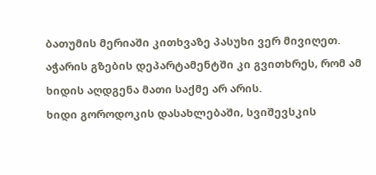ბათუმის მერიაში კითხვაზე პასუხი ვერ მივიღეთ. აჭარის გზების დეპარტამენტში კი გვითხრეს, რომ ამ ხიდის აღდგენა მათი საქმე არ არის.
ხიდი გოროდოკის დასახლებაში, სვიშევსკის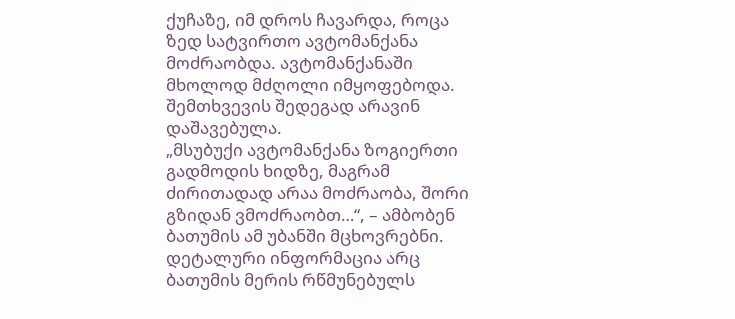ქუჩაზე, იმ დროს ჩავარდა, როცა ზედ სატვირთო ავტომანქანა მოძრაობდა. ავტომანქანაში მხოლოდ მძღოლი იმყოფებოდა. შემთხვევის შედეგად არავინ დაშავებულა.
„მსუბუქი ავტომანქანა ზოგიერთი გადმოდის ხიდზე, მაგრამ ძირითადად არაა მოძრაობა, შორი გზიდან ვმოძრაობთ…“, – ამბობენ ბათუმის ამ უბანში მცხოვრებნი.
დეტალური ინფორმაცია არც ბათუმის მერის რწმუნებულს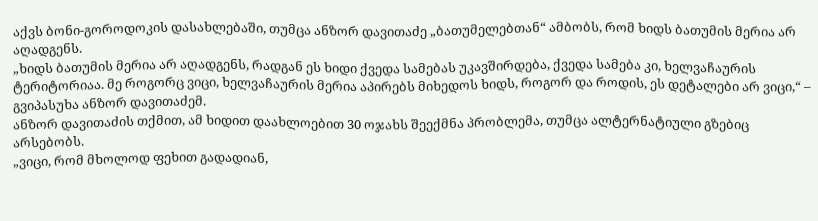აქვს ბონი-გოროდოკის დასახლებაში, თუმცა ანზორ დავითაძე „ბათუმელებთან“ ამბობს, რომ ხიდს ბათუმის მერია არ აღადგენს.
„ხიდს ბათუმის მერია არ აღადგენს, რადგან ეს ხიდი ქვედა სამებას უკავშირდება, ქვედა სამება კი, ხელვაჩაურის ტერიტორიაა. მე როგორც ვიცი, ხელვაჩაურის მერია აპირებს მიხედოს ხიდს, როგორ და როდის, ეს დეტალები არ ვიცი,“ – გვიპასუხა ანზორ დავითაძემ.
ანზორ დავითაძის თქმით, ამ ხიდით დაახლოებით 30 ოჯახს შეექმნა პრობლემა, თუმცა ალტერნატიული გზებიც არსებობს.
„ვიცი, რომ მხოლოდ ფეხით გადადიან,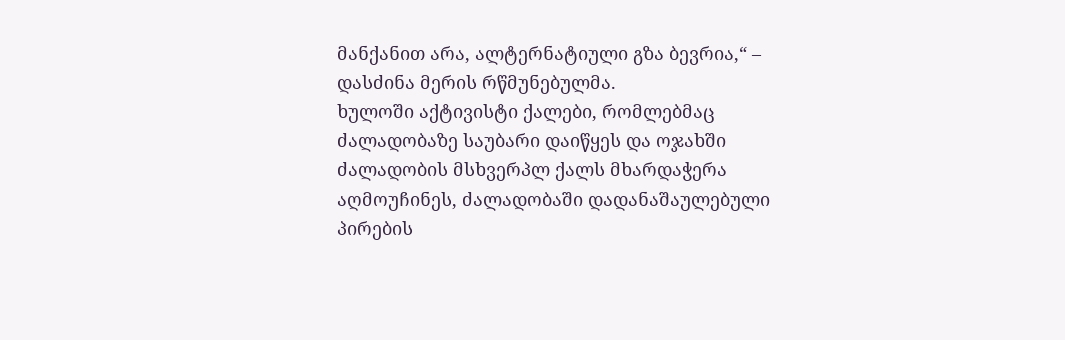მანქანით არა, ალტერნატიული გზა ბევრია,“ – დასძინა მერის რწმუნებულმა.
ხულოში აქტივისტი ქალები, რომლებმაც ძალადობაზე საუბარი დაიწყეს და ოჯახში ძალადობის მსხვერპლ ქალს მხარდაჭერა აღმოუჩინეს, ძალადობაში დადანაშაულებული პირების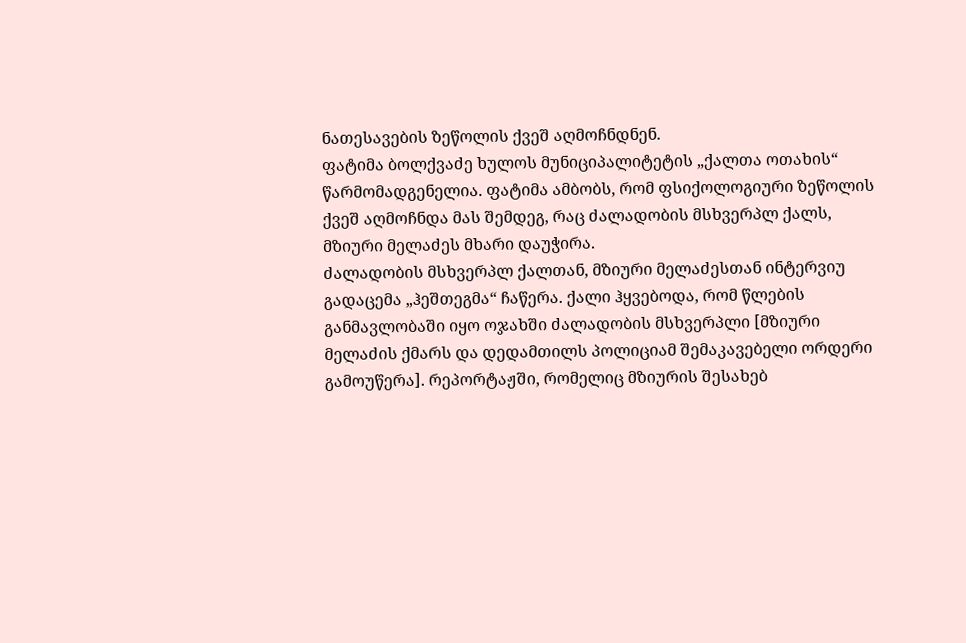ნათესავების ზეწოლის ქვეშ აღმოჩნდნენ.
ფატიმა ბოლქვაძე ხულოს მუნიციპალიტეტის „ქალთა ოთახის“ წარმომადგენელია. ფატიმა ამბობს, რომ ფსიქოლოგიური ზეწოლის ქვეშ აღმოჩნდა მას შემდეგ, რაც ძალადობის მსხვერპლ ქალს, მზიური მელაძეს მხარი დაუჭირა.
ძალადობის მსხვერპლ ქალთან, მზიური მელაძესთან ინტერვიუ გადაცემა „ჰეშთეგმა“ ჩაწერა. ქალი ჰყვებოდა, რომ წლების განმავლობაში იყო ოჯახში ძალადობის მსხვერპლი [მზიური მელაძის ქმარს და დედამთილს პოლიციამ შემაკავებელი ორდერი გამოუწერა]. რეპორტაჟში, რომელიც მზიურის შესახებ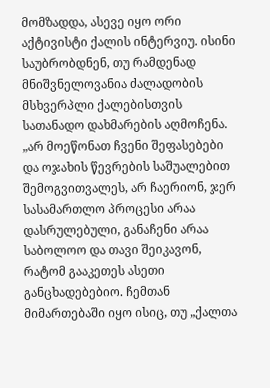მომზადდა, ასევე იყო ორი აქტივისტი ქალის ინტერვიუ. ისინი საუბრობდნენ, თუ რამდენად მნიშვნელოვანია ძალადობის მსხვერპლი ქალებისთვის სათანადო დახმარების აღმოჩენა.
„არ მოეწონათ ჩვენი შეფასებები და ოჯახის წევრების საშუალებით შემოგვითვალეს, არ ჩაერიონ, ჯერ სასამართლო პროცესი არაა დასრულებული, განაჩენი არაა საბოლოო და თავი შეიკავონ, რატომ გააკეთეს ასეთი განცხადებებიო. ჩემთან მიმართებაში იყო ისიც, თუ „ქალთა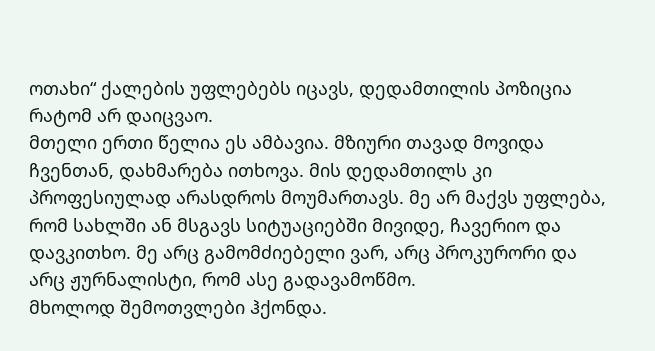ოთახი“ ქალების უფლებებს იცავს, დედამთილის პოზიცია რატომ არ დაიცვაო.
მთელი ერთი წელია ეს ამბავია. მზიური თავად მოვიდა ჩვენთან, დახმარება ითხოვა. მის დედამთილს კი პროფესიულად არასდროს მოუმართავს. მე არ მაქვს უფლება, რომ სახლში ან მსგავს სიტუაციებში მივიდე, ჩავერიო და დავკითხო. მე არც გამომძიებელი ვარ, არც პროკურორი და არც ჟურნალისტი, რომ ასე გადავამოწმო.
მხოლოდ შემოთვლები ჰქონდა.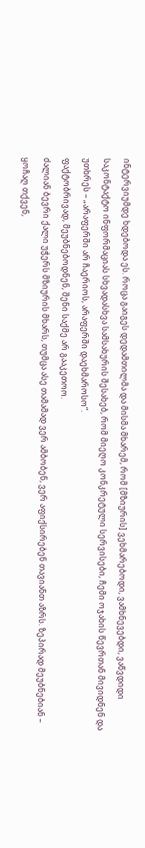ინტერვიუმდე ხდებოდა ეს. როცა გაიგეს დედამთილმა და მისმა მხარემ, რომ [მზიურის] ვეხმარებოდი, ვამხნევებდი, ვაწვდიდი საკონტაქტო ინფორმაციას სხვადასხვა სამსახურის შესახებ, რომ მიეღო კონკრეტული სერვისები, ჩემი ოჯახის წევრთან მივიდნენ და უთხრეს – „არაფერში არ ჩაერიოს, არაფერში დაეხმაროსო“.
ფაქტობრივად, მეუბნებოდნენ, შენი საქმე არ გააკეთოო.
ძალიან ბევრი ქალი უჭერს მზიურის მხარს, თუმცა ასე თამამად ვერ ამბობენ, ვერ აფიქსირებენ თავიანთ აზრს. ზეპირად მეუბნებიან – ყოჩაღ თქვენ,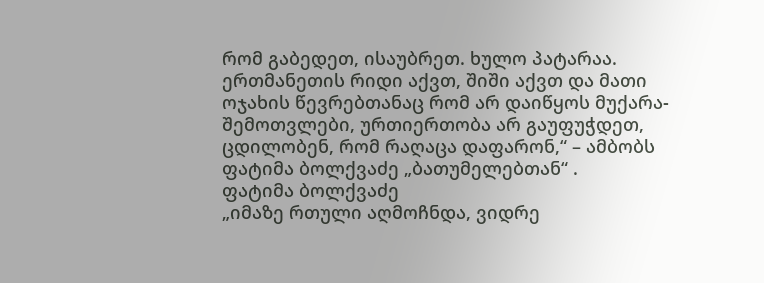რომ გაბედეთ, ისაუბრეთ. ხულო პატარაა. ერთმანეთის რიდი აქვთ, შიში აქვთ და მათი ოჯახის წევრებთანაც რომ არ დაიწყოს მუქარა-შემოთვლები, ურთიერთობა არ გაუფუჭდეთ, ცდილობენ, რომ რაღაცა დაფარონ,“ – ამბობს ფატიმა ბოლქვაძე „ბათუმელებთან“ .
ფატიმა ბოლქვაძე
„იმაზე რთული აღმოჩნდა, ვიდრე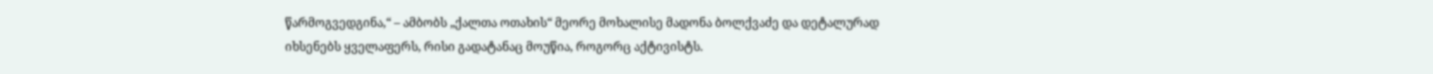წარმოგვედგინა,“ – ამბობს „ქალთა ოთახის“ მეორე მოხალისე მადონა ბოლქვაძე და დეტალურად იხსენებს ყველაფერს, რისი გადატანაც მოუწია, როგორც აქტივისტს.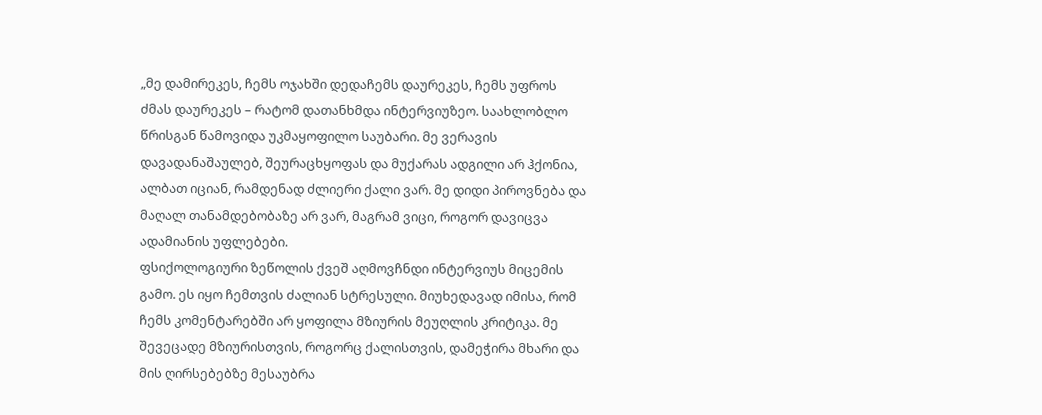„მე დამირეკეს, ჩემს ოჯახში დედაჩემს დაურეკეს, ჩემს უფროს ძმას დაურეკეს – რატომ დათანხმდა ინტერვიუზეო. საახლობლო წრისგან წამოვიდა უკმაყოფილო საუბარი. მე ვერავის დავადანაშაულებ, შეურაცხყოფას და მუქარას ადგილი არ ჰქონია, ალბათ იციან, რამდენად ძლიერი ქალი ვარ. მე დიდი პიროვნება და მაღალ თანამდებობაზე არ ვარ, მაგრამ ვიცი, როგორ დავიცვა ადამიანის უფლებები.
ფსიქოლოგიური ზეწოლის ქვეშ აღმოვჩნდი ინტერვიუს მიცემის გამო. ეს იყო ჩემთვის ძალიან სტრესული. მიუხედავად იმისა, რომ ჩემს კომენტარებში არ ყოფილა მზიურის მეუღლის კრიტიკა. მე შევეცადე მზიურისთვის, როგორც ქალისთვის, დამეჭირა მხარი და მის ღირსებებზე მესაუბრა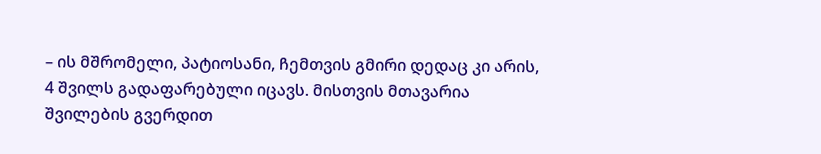– ის მშრომელი, პატიოსანი, ჩემთვის გმირი დედაც კი არის, 4 შვილს გადაფარებული იცავს. მისთვის მთავარია შვილების გვერდით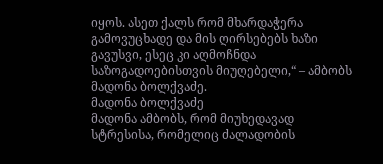იყოს. ასეთ ქალს რომ მხარდაჭერა გამოვუცხადე და მის ღირსებებს ხაზი გავუსვი, ესეც კი აღმოჩნდა საზოგადოებისთვის მიუღებელი,“ – ამბობს მადონა ბოლქვაძე.
მადონა ბოლქვაძე
მადონა ამბობს, რომ მიუხედავად სტრესისა, რომელიც ძალადობის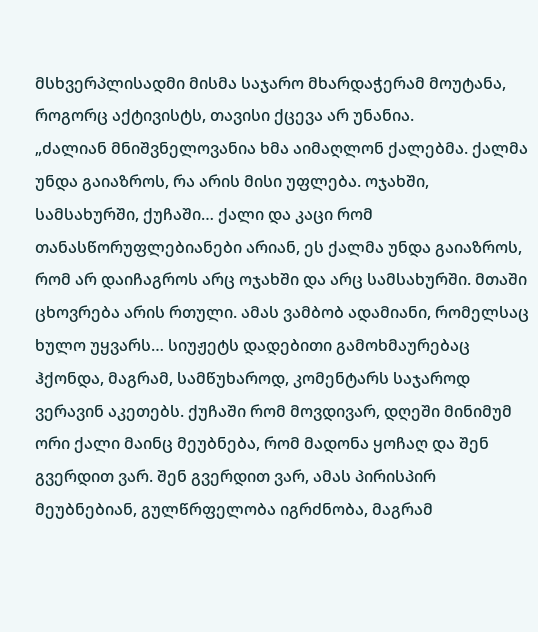მსხვერპლისადმი მისმა საჯარო მხარდაჭერამ მოუტანა, როგორც აქტივისტს, თავისი ქცევა არ უნანია.
„ძალიან მნიშვნელოვანია ხმა აიმაღლონ ქალებმა. ქალმა უნდა გაიაზროს, რა არის მისი უფლება. ოჯახში, სამსახურში, ქუჩაში… ქალი და კაცი რომ თანასწორუფლებიანები არიან, ეს ქალმა უნდა გაიაზროს, რომ არ დაიჩაგროს არც ოჯახში და არც სამსახურში. მთაში ცხოვრება არის რთული. ამას ვამბობ ადამიანი, რომელსაც ხულო უყვარს… სიუჟეტს დადებითი გამოხმაურებაც ჰქონდა, მაგრამ, სამწუხაროდ, კომენტარს საჯაროდ ვერავინ აკეთებს. ქუჩაში რომ მოვდივარ, დღეში მინიმუმ ორი ქალი მაინც მეუბნება, რომ მადონა ყოჩაღ და შენ გვერდით ვარ. შენ გვერდით ვარ, ამას პირისპირ მეუბნებიან, გულწრფელობა იგრძნობა, მაგრამ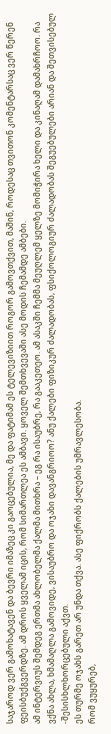საჯაროდ ვერ გამოხატავენ და ბევრი იმაზეც კი გაოცებულია, მე და ფატიმამ ეს ტელევიზიით როგორ გამოვთქვით, მაშინ, როდესაც თვითონ კომენტარსაც ვერ წერენ ფეისბუქგვერდზე. ამ დროს ყველამ იცის, რომ სიმართლეა ეს ამბავი. ყოველ შემთხვევაში ასე მოდის ჩემამდე ამბები.
ამ ინტერვიუს შემდეგ ერთმა ახლობელმა ქალმა მითხრა – ეგ რა ისაუბრე, რა გააკეთეო. ამ ასაკში ჩემმა მეუღლემ ყელზე მომიჭირა ხელი და კინაღამ დამახრჩოო. რა ვქნა ახლა, ხმამაღლა გამოვიდე, ვისაუბრო და ოჯახი დავანგრიოო? ანუ ქალები ფიზიკურ ძალადობას, ფსიქოლოგიურ ძალადობას შეგუებულები არიან და შეთვისებულ -შესისხლხორცებული აქვთ.
ეს თურმე ოჯახს გარეთ არ უნდა თქვა. ასე ფიქრობს ქალების უმრავლესობა.
რომ ვუყურებ,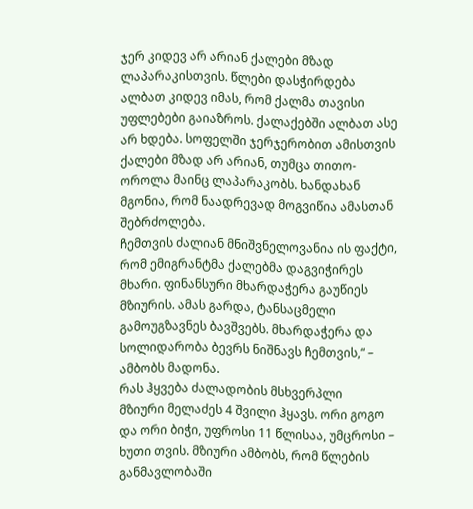ჯერ კიდევ არ არიან ქალები მზად ლაპარაკისთვის. წლები დასჭირდება ალბათ კიდევ იმას, რომ ქალმა თავისი უფლებები გაიაზროს. ქალაქებში ალბათ ასე არ ხდება. სოფელში ჯერჯერობით ამისთვის ქალები მზად არ არიან, თუმცა თითო- ოროლა მაინც ლაპარაკობს. ხანდახან მგონია, რომ ნაადრევად მოგვიწია ამასთან შებრძოლება.
ჩემთვის ძალიან მნიშვნელოვანია ის ფაქტი, რომ ემიგრანტმა ქალებმა დაგვიჭირეს მხარი. ფინანსური მხარდაჭერა გაუწიეს მზიურის. ამას გარდა, ტანსაცმელი გამოუგზავნეს ბავშვებს. მხარდაჭერა და სოლიდარობა ბევრს ნიშნავს ჩემთვის,“ – ამბობს მადონა.
რას ჰყვება ძალადობის მსხვერპლი
მზიური მელაძეს 4 შვილი ჰყავს. ორი გოგო და ორი ბიჭი, უფროსი 11 წლისაა, უმცროსი – ხუთი თვის. მზიური ამბობს, რომ წლების განმავლობაში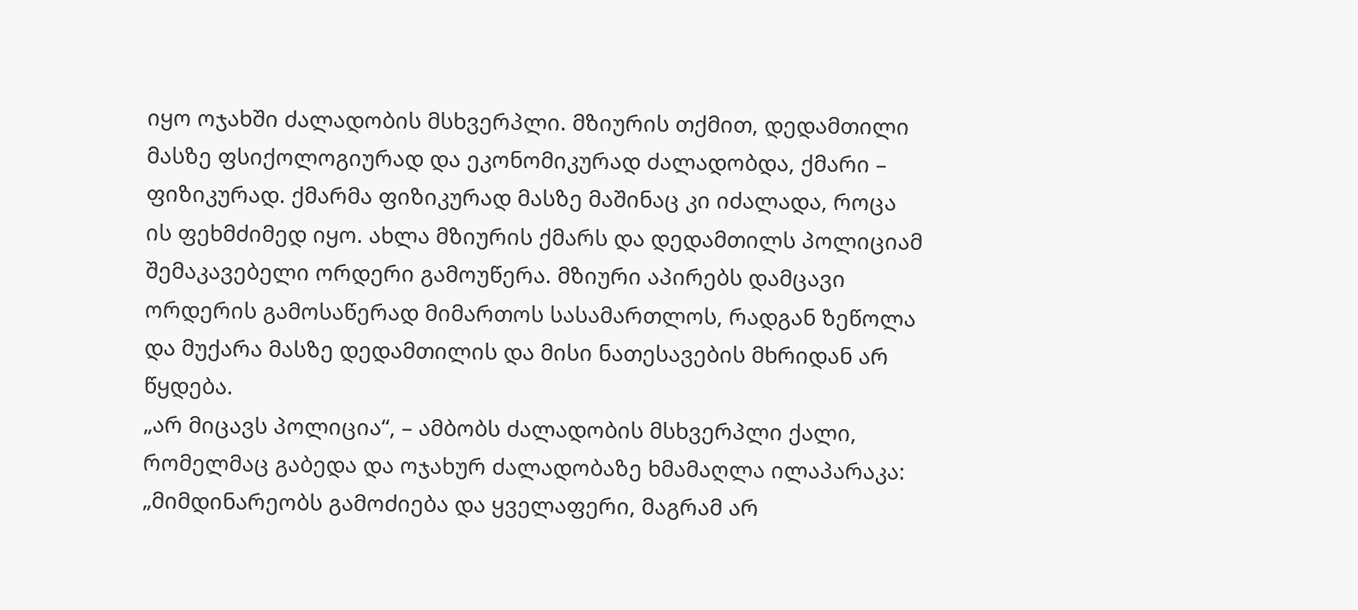იყო ოჯახში ძალადობის მსხვერპლი. მზიურის თქმით, დედამთილი მასზე ფსიქოლოგიურად და ეკონომიკურად ძალადობდა, ქმარი – ფიზიკურად. ქმარმა ფიზიკურად მასზე მაშინაც კი იძალადა, როცა ის ფეხმძიმედ იყო. ახლა მზიურის ქმარს და დედამთილს პოლიციამ შემაკავებელი ორდერი გამოუწერა. მზიური აპირებს დამცავი ორდერის გამოსაწერად მიმართოს სასამართლოს, რადგან ზეწოლა და მუქარა მასზე დედამთილის და მისი ნათესავების მხრიდან არ წყდება.
„არ მიცავს პოლიცია“, – ამბობს ძალადობის მსხვერპლი ქალი, რომელმაც გაბედა და ოჯახურ ძალადობაზე ხმამაღლა ილაპარაკა: „მიმდინარეობს გამოძიება და ყველაფერი, მაგრამ არ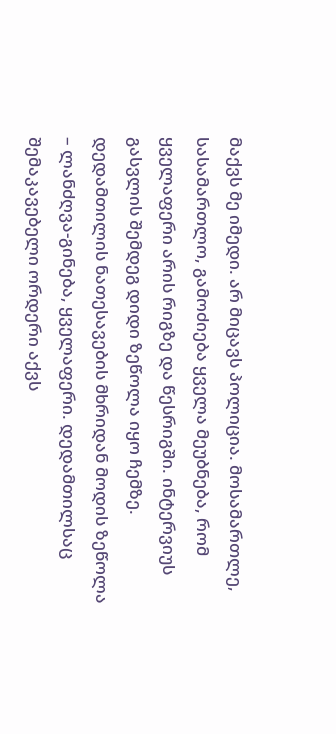მაქვს მე იმედი. არ მიცავს პოლიცია. მოსამართლე, სასამართლო, გამოძიება ყველა მეუბნება, რომ ყველაფერი არის რიგზე და წესრიგში. ინტერვიუს გასვლის შემდეგ დიდი ზეწოლა იყო ჩემზე. დედამთილის ნათესავების მხრიდან მოდის ზეწოლა – ლანძღვა-გინება, ყველაფერი. დედამთილსაც შემაკავებელი ორდერი აქვს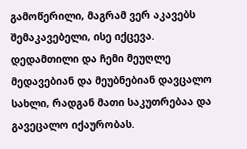გამოწერილი, მაგრამ ვერ აკავებს შემაკავებელი, ისე იქცევა. დედამთილი და ჩემი მეუღლე მედავებიან და მეუბნებიან დავცალო სახლი, რადგან მათი საკუთრებაა და გავეცალო იქაურობას.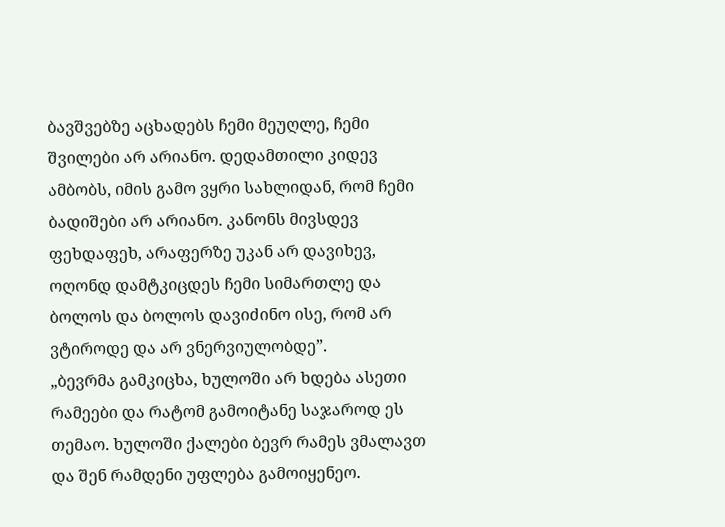ბავშვებზე აცხადებს ჩემი მეუღლე, ჩემი შვილები არ არიანო. დედამთილი კიდევ ამბობს, იმის გამო ვყრი სახლიდან, რომ ჩემი ბადიშები არ არიანო. კანონს მივსდევ ფეხდაფეხ, არაფერზე უკან არ დავიხევ, ოღონდ დამტკიცდეს ჩემი სიმართლე და ბოლოს და ბოლოს დავიძინო ისე, რომ არ ვტიროდე და არ ვნერვიულობდე”.
„ბევრმა გამკიცხა, ხულოში არ ხდება ასეთი რამეები და რატომ გამოიტანე საჯაროდ ეს თემაო. ხულოში ქალები ბევრ რამეს ვმალავთ და შენ რამდენი უფლება გამოიყენეო.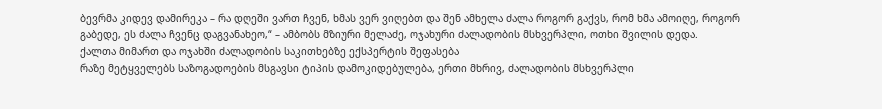ბევრმა კიდევ დამირეკა – რა დღეში ვართ ჩვენ, ხმას ვერ ვიღებთ და შენ ამხელა ძალა როგორ გაქვს, რომ ხმა ამოიღე, როგორ გაბედე, ეს ძალა ჩვენც დაგვანახეო,“ – ამბობს მზიური მელაძე, ოჯახური ძალადობის მსხვერპლი, ოთხი შვილის დედა.
ქალთა მიმართ და ოჯახში ძალადობის საკითხებზე ექსპერტის შეფასება
რაზე მეტყველებს საზოგადოების მსგავსი ტიპის დამოკიდებულება, ერთი მხრივ, ძალადობის მსხვერპლი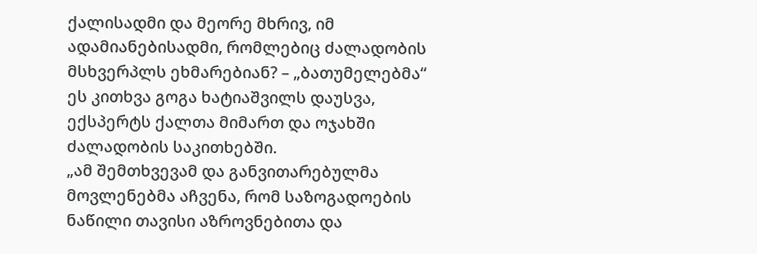ქალისადმი და მეორე მხრივ, იმ ადამიანებისადმი, რომლებიც ძალადობის მსხვერპლს ეხმარებიან? – „ბათუმელებმა“ ეს კითხვა გოგა ხატიაშვილს დაუსვა, ექსპერტს ქალთა მიმართ და ოჯახში ძალადობის საკითხებში.
„ამ შემთხვევამ და განვითარებულმა მოვლენებმა აჩვენა, რომ საზოგადოების ნაწილი თავისი აზროვნებითა და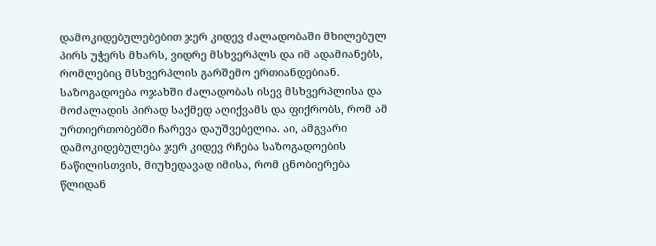დამოკიდებულებებით ჯერ კიდევ ძალადობაში მხილებულ პირს უჭერს მხარს, ვიდრე მსხვერპლს და იმ ადამიანებს, რომლებიც მსხვერპლის გარშემო ერთიანდებიან. საზოგადოება ოჯახში ძალადობას ისევ მსხვერპლისა და მოძალადის პირად საქმედ აღიქვამს და ფიქრობს, რომ ამ ურთიერთობებში ჩარევა დაუშვებელია. აი, ამგვარი დამოკიდებულება ჯერ კიდევ რჩება საზოგადოების ნაწილისთვის, მიუხედავად იმისა, რომ ცნობიერება წლიდან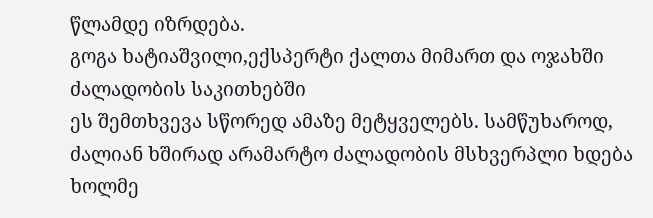წლამდე იზრდება.
გოგა ხატიაშვილი,ექსპერტი ქალთა მიმართ და ოჯახში ძალადობის საკითხებში
ეს შემთხვევა სწორედ ამაზე მეტყველებს. სამწუხაროდ, ძალიან ხშირად არამარტო ძალადობის მსხვერპლი ხდება ხოლმე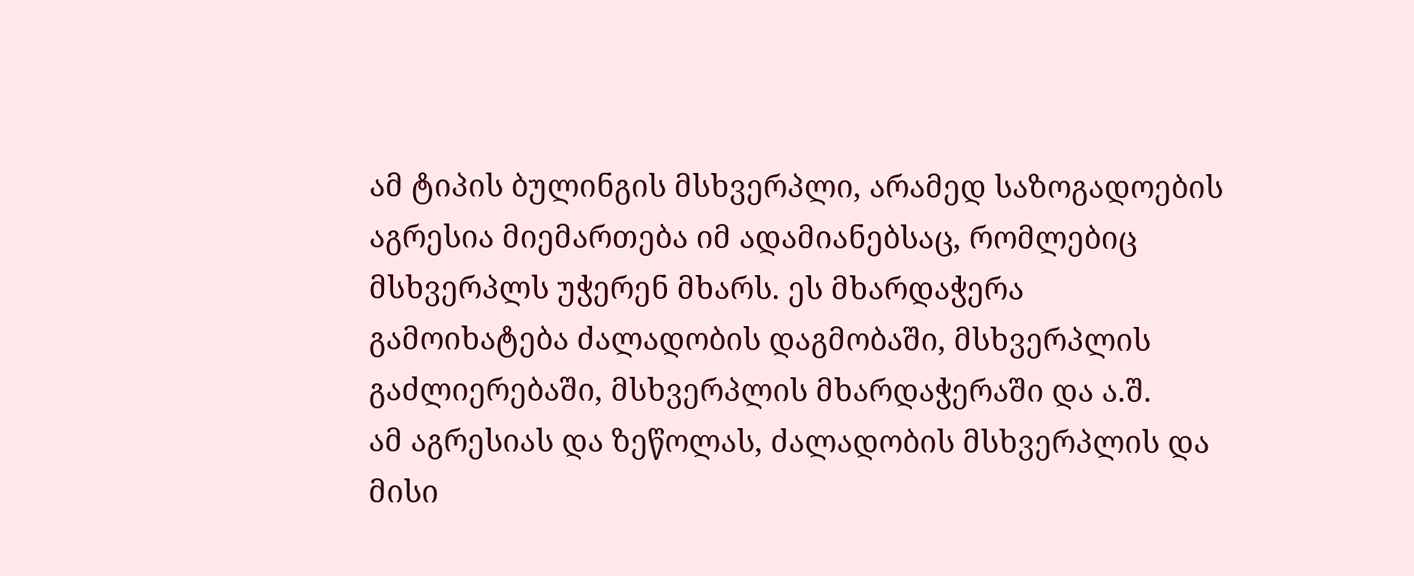ამ ტიპის ბულინგის მსხვერპლი, არამედ საზოგადოების აგრესია მიემართება იმ ადამიანებსაც, რომლებიც მსხვერპლს უჭერენ მხარს. ეს მხარდაჭერა გამოიხატება ძალადობის დაგმობაში, მსხვერპლის გაძლიერებაში, მსხვერპლის მხარდაჭერაში და ა.შ.
ამ აგრესიას და ზეწოლას, ძალადობის მსხვერპლის და მისი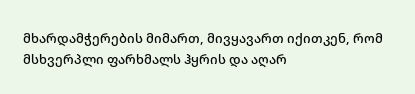მხარდამჭერების მიმართ, მივყავართ იქითკენ, რომ მსხვერპლი ფარხმალს ჰყრის და აღარ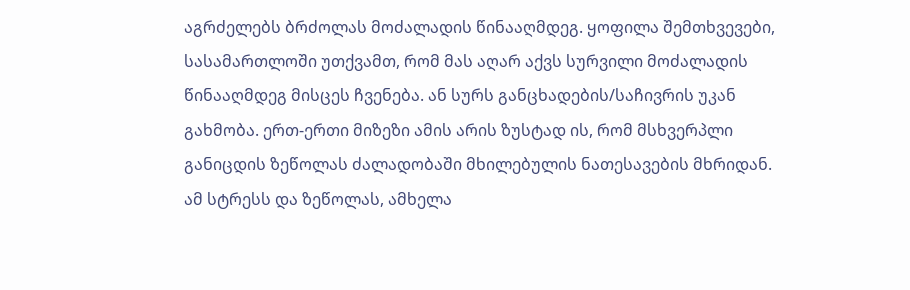აგრძელებს ბრძოლას მოძალადის წინააღმდეგ. ყოფილა შემთხვევები, სასამართლოში უთქვამთ, რომ მას აღარ აქვს სურვილი მოძალადის წინააღმდეგ მისცეს ჩვენება. ან სურს განცხადების/საჩივრის უკან გახმობა. ერთ-ერთი მიზეზი ამის არის ზუსტად ის, რომ მსხვერპლი განიცდის ზეწოლას ძალადობაში მხილებულის ნათესავების მხრიდან. ამ სტრესს და ზეწოლას, ამხელა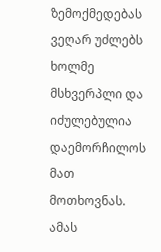ზემოქმედებას ვეღარ უძლებს ხოლმე მსხვერპლი და იძულებულია დაემორჩილოს მათ მოთხოვნას.
ამას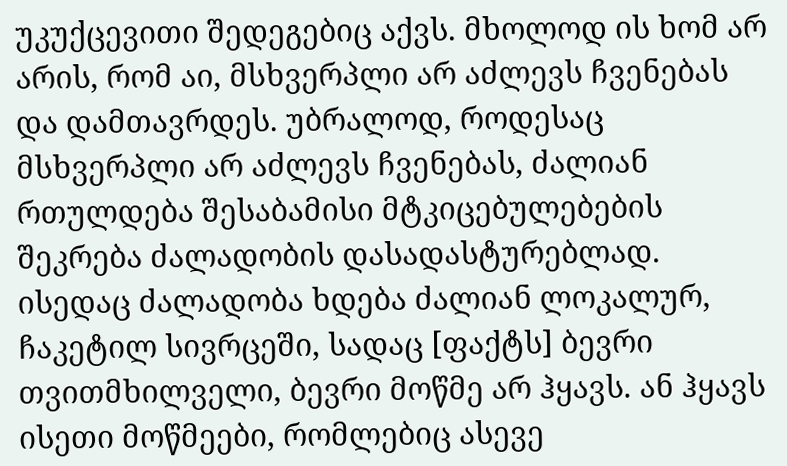უკუქცევითი შედეგებიც აქვს. მხოლოდ ის ხომ არ არის, რომ აი, მსხვერპლი არ აძლევს ჩვენებას და დამთავრდეს. უბრალოდ, როდესაც მსხვერპლი არ აძლევს ჩვენებას, ძალიან რთულდება შესაბამისი მტკიცებულებების შეკრება ძალადობის დასადასტურებლად. ისედაც ძალადობა ხდება ძალიან ლოკალურ, ჩაკეტილ სივრცეში, სადაც [ფაქტს] ბევრი თვითმხილველი, ბევრი მოწმე არ ჰყავს. ან ჰყავს ისეთი მოწმეები, რომლებიც ასევე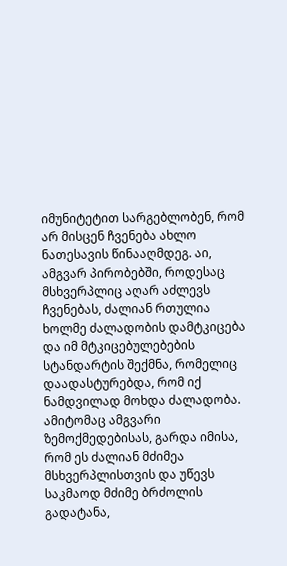იმუნიტეტით სარგებლობენ, რომ არ მისცენ ჩვენება ახლო ნათესავის წინააღმდეგ. აი, ამგვარ პირობებში, როდესაც მსხვერპლიც აღარ აძლევს ჩვენებას, ძალიან რთულია ხოლმე ძალადობის დამტკიცება და იმ მტკიცებულებების სტანდარტის შექმნა, რომელიც დაადასტურებდა, რომ იქ ნამდვილად მოხდა ძალადობა.
ამიტომაც ამგვარი ზემოქმედებისას, გარდა იმისა, რომ ეს ძალიან მძიმეა მსხვერპლისთვის და უწევს საკმაოდ მძიმე ბრძოლის გადატანა,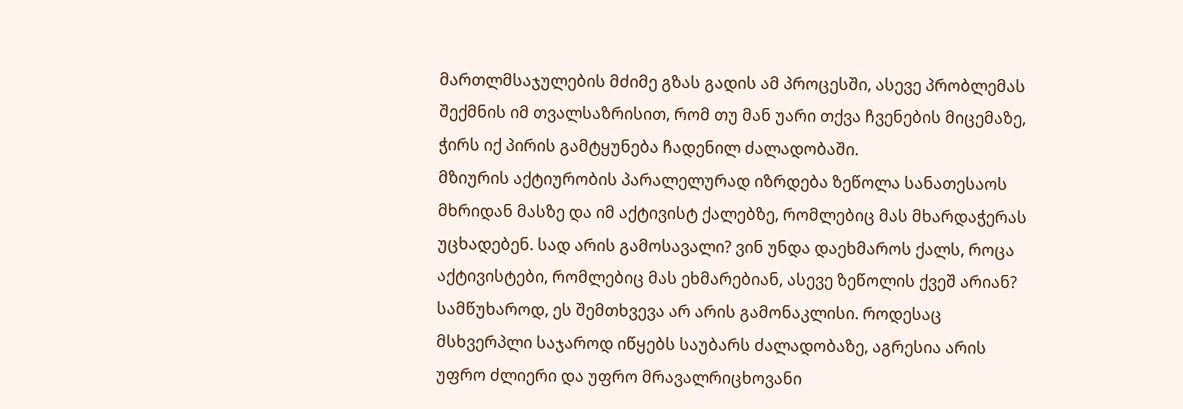მართლმსაჯულების მძიმე გზას გადის ამ პროცესში, ასევე პრობლემას შექმნის იმ თვალსაზრისით, რომ თუ მან უარი თქვა ჩვენების მიცემაზე, ჭირს იქ პირის გამტყუნება ჩადენილ ძალადობაში.
მზიურის აქტიურობის პარალელურად იზრდება ზეწოლა სანათესაოს მხრიდან მასზე და იმ აქტივისტ ქალებზე, რომლებიც მას მხარდაჭერას უცხადებენ. სად არის გამოსავალი? ვინ უნდა დაეხმაროს ქალს, როცა აქტივისტები, რომლებიც მას ეხმარებიან, ასევე ზეწოლის ქვეშ არიან?
სამწუხაროდ, ეს შემთხვევა არ არის გამონაკლისი. როდესაც მსხვერპლი საჯაროდ იწყებს საუბარს ძალადობაზე, აგრესია არის უფრო ძლიერი და უფრო მრავალრიცხოვანი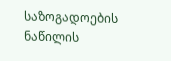საზოგადოების ნაწილის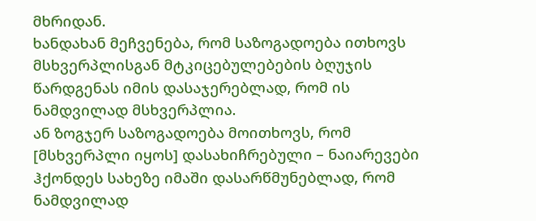მხრიდან.
ხანდახან მეჩვენება, რომ საზოგადოება ითხოვს მსხვერპლისგან მტკიცებულებების ბღუჯის წარდგენას იმის დასაჯერებლად, რომ ის ნამდვილად მსხვერპლია.
ან ზოგჯერ საზოგადოება მოითხოვს, რომ [მსხვერპლი იყოს] დასახიჩრებული – ნაიარევები ჰქონდეს სახეზე იმაში დასარწმუნებლად, რომ ნამდვილად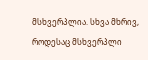მსხვერპლია. სხვა მხრივ, როდესაც მსხვერპლი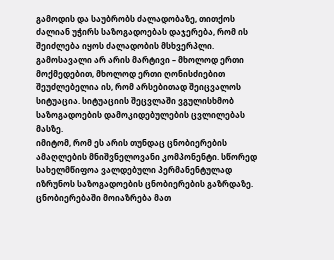გამოდის და საუბრობს ძალადობაზე, თითქოს ძალიან უჭირს საზოგადოებას დაჯერება, რომ ის შეიძლება იყოს ძალადობის მსხვერპლი.
გამოსავალი არ არის მარტივი – მხოლოდ ერთი მოქმედებით, მხოლოდ ერთი ღონისძიებით შეუძლებელია ის, რომ არსებითად შეიცვალოს სიტუაცია. სიტუაციის შეცვლაში ვგულისხმობ საზოგადოების დამოკიდებულების ცვლილებას მასზე.
იმიტომ, რომ ეს არის თუნდაც ცნობიერების ამაღლების მნიშვნელოვანი კომპონენტი. სწორედ სახელმწიფოა ვალდებული პერმანენტულად იზრუნოს საზოგადოების ცნობიერების გაზრდაზე. ცნობიერებაში მოიაზრება მათ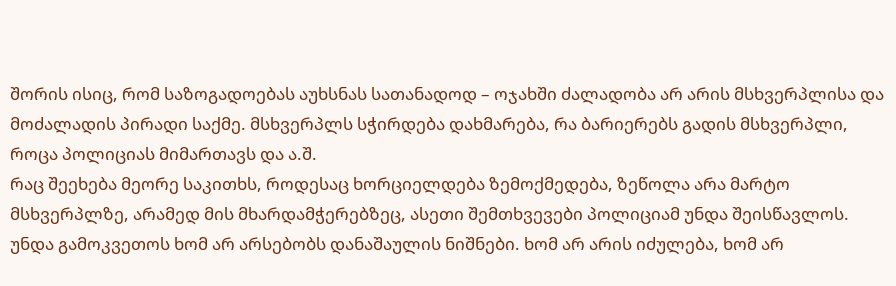შორის ისიც, რომ საზოგადოებას აუხსნას სათანადოდ – ოჯახში ძალადობა არ არის მსხვერპლისა და მოძალადის პირადი საქმე. მსხვერპლს სჭირდება დახმარება, რა ბარიერებს გადის მსხვერპლი, როცა პოლიციას მიმართავს და ა.შ.
რაც შეეხება მეორე საკითხს, როდესაც ხორციელდება ზემოქმედება, ზეწოლა არა მარტო მსხვერპლზე, არამედ მის მხარდამჭერებზეც, ასეთი შემთხვევები პოლიციამ უნდა შეისწავლოს. უნდა გამოკვეთოს ხომ არ არსებობს დანაშაულის ნიშნები. ხომ არ არის იძულება, ხომ არ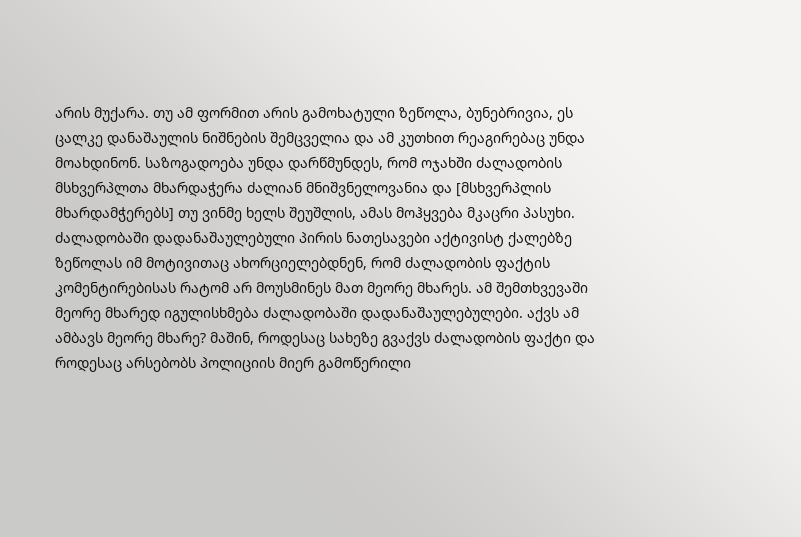არის მუქარა. თუ ამ ფორმით არის გამოხატული ზეწოლა, ბუნებრივია, ეს ცალკე დანაშაულის ნიშნების შემცველია და ამ კუთხით რეაგირებაც უნდა მოახდინონ. საზოგადოება უნდა დარწმუნდეს, რომ ოჯახში ძალადობის მსხვერპლთა მხარდაჭერა ძალიან მნიშვნელოვანია და [მსხვერპლის მხარდამჭერებს] თუ ვინმე ხელს შეუშლის, ამას მოჰყვება მკაცრი პასუხი.
ძალადობაში დადანაშაულებული პირის ნათესავები აქტივისტ ქალებზე ზეწოლას იმ მოტივითაც ახორციელებდნენ, რომ ძალადობის ფაქტის კომენტირებისას რატომ არ მოუსმინეს მათ მეორე მხარეს. ამ შემთხვევაში მეორე მხარედ იგულისხმება ძალადობაში დადანაშაულებულები. აქვს ამ ამბავს მეორე მხარე? მაშინ, როდესაც სახეზე გვაქვს ძალადობის ფაქტი და როდესაც არსებობს პოლიციის მიერ გამოწერილი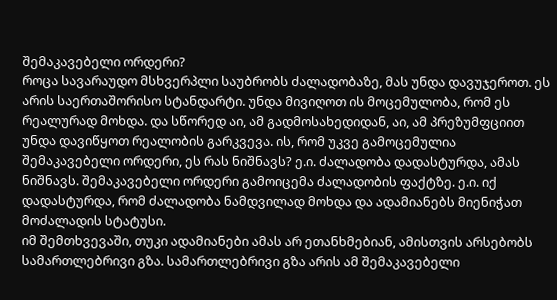შემაკავებელი ორდერი?
როცა სავარაუდო მსხვერპლი საუბრობს ძალადობაზე, მას უნდა დავუჯეროთ. ეს არის საერთაშორისო სტანდარტი. უნდა მივიღოთ ის მოცემულობა, რომ ეს რეალურად მოხდა. და სწორედ აი, ამ გადმოსახედიდან, აი, ამ პრეზუმფციით უნდა დავიწყოთ რეალობის გარკვევა. ის, რომ უკვე გამოცემულია შემაკავებელი ორდერი, ეს რას ნიშნავს? ე.ი. ძალადობა დადასტურდა, ამას ნიშნავს. შემაკავებელი ორდერი გამოიცემა ძალადობის ფაქტზე. ე.ი. იქ დადასტურდა, რომ ძალადობა ნამდვილად მოხდა და ადამიანებს მიენიჭათ მოძალადის სტატუსი.
იმ შემთხვევაში, თუკი ადამიანები ამას არ ეთანხმებიან, ამისთვის არსებობს სამართლებრივი გზა. სამართლებრივი გზა არის ამ შემაკავებელი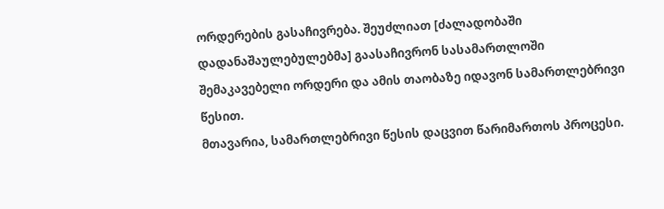ორდერების გასაჩივრება. შეუძლიათ [ძალადობაში დადანაშაულებულებმა] გაასაჩივრონ სასამართლოში შემაკავებელი ორდერი და ამის თაობაზე იდავონ სამართლებრივი წესით.
მთავარია, სამართლებრივი წესის დაცვით წარიმართოს პროცესი.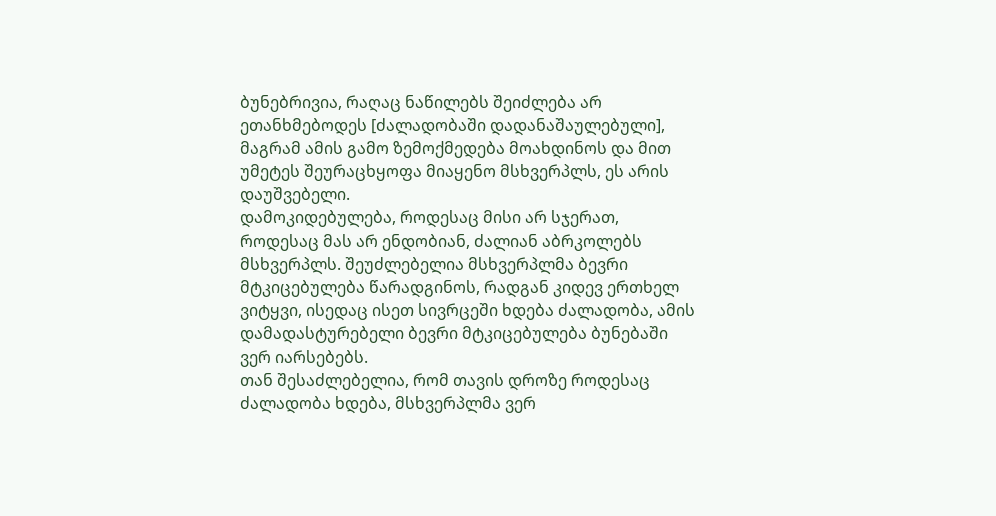ბუნებრივია, რაღაც ნაწილებს შეიძლება არ ეთანხმებოდეს [ძალადობაში დადანაშაულებული], მაგრამ ამის გამო ზემოქმედება მოახდინოს და მით უმეტეს შეურაცხყოფა მიაყენო მსხვერპლს, ეს არის დაუშვებელი.
დამოკიდებულება, როდესაც მისი არ სჯერათ, როდესაც მას არ ენდობიან, ძალიან აბრკოლებს მსხვერპლს. შეუძლებელია მსხვერპლმა ბევრი მტკიცებულება წარადგინოს, რადგან კიდევ ერთხელ ვიტყვი, ისედაც ისეთ სივრცეში ხდება ძალადობა, ამის დამადასტურებელი ბევრი მტკიცებულება ბუნებაში ვერ იარსებებს.
თან შესაძლებელია, რომ თავის დროზე როდესაც ძალადობა ხდება, მსხვერპლმა ვერ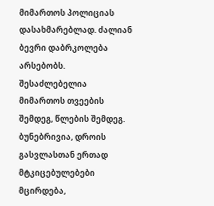მიმართოს პოლიციას დასახმარებლად. ძალიან ბევრი დაბრკოლება არსებობს. შესაძლებელია მიმართოს თვეების შემდეგ, წლების შემდეგ. ბუნებრივია, დროის გასვლასთან ერთად მტკიცებულებები მცირდება,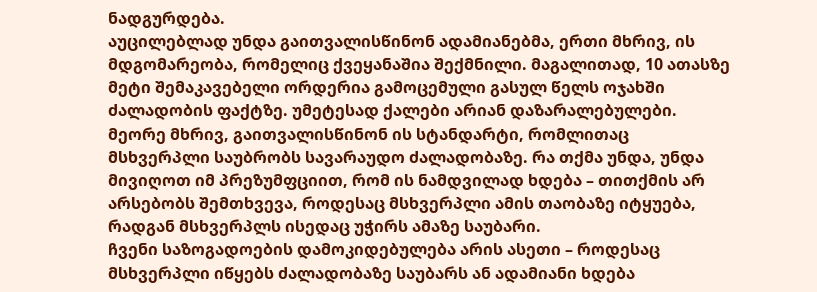ნადგურდება.
აუცილებლად უნდა გაითვალისწინონ ადამიანებმა, ერთი მხრივ, ის მდგომარეობა, რომელიც ქვეყანაშია შექმნილი. მაგალითად, 10 ათასზე მეტი შემაკავებელი ორდერია გამოცემული გასულ წელს ოჯახში ძალადობის ფაქტზე. უმეტესად ქალები არიან დაზარალებულები.
მეორე მხრივ, გაითვალისწინონ ის სტანდარტი, რომლითაც მსხვერპლი საუბრობს სავარაუდო ძალადობაზე. რა თქმა უნდა, უნდა მივიღოთ იმ პრეზუმფციით, რომ ის ნამდვილად ხდება – თითქმის არ არსებობს შემთხვევა, როდესაც მსხვერპლი ამის თაობაზე იტყუება, რადგან მსხვერპლს ისედაც უჭირს ამაზე საუბარი.
ჩვენი საზოგადოების დამოკიდებულება არის ასეთი – როდესაც მსხვერპლი იწყებს ძალადობაზე საუბარს ან ადამიანი ხდება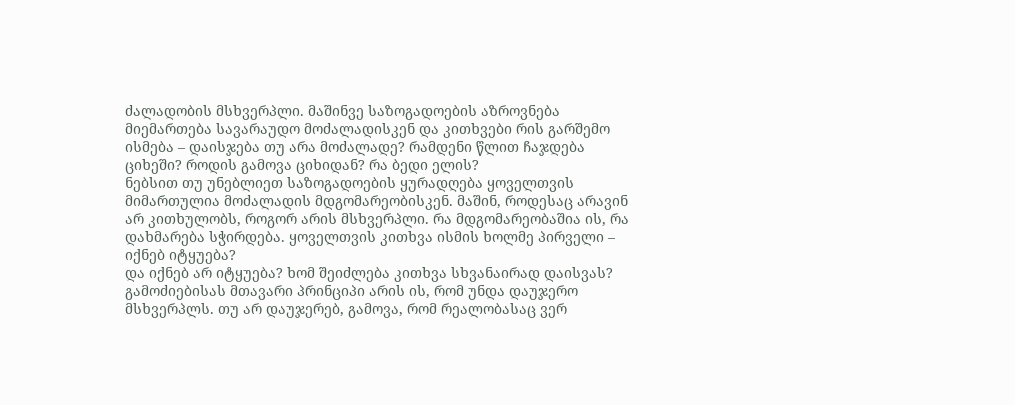ძალადობის მსხვერპლი. მაშინვე საზოგადოების აზროვნება მიემართება სავარაუდო მოძალადისკენ და კითხვები რის გარშემო ისმება – დაისჯება თუ არა მოძალადე? რამდენი წლით ჩაჯდება ციხეში? როდის გამოვა ციხიდან? რა ბედი ელის?
ნებსით თუ უნებლიეთ საზოგადოების ყურადღება ყოველთვის მიმართულია მოძალადის მდგომარეობისკენ. მაშინ, როდესაც არავინ არ კითხულობს, როგორ არის მსხვერპლი. რა მდგომარეობაშია ის, რა დახმარება სჭირდება. ყოველთვის კითხვა ისმის ხოლმე პირველი – იქნებ იტყუება?
და იქნებ არ იტყუება? ხომ შეიძლება კითხვა სხვანაირად დაისვას?
გამოძიებისას მთავარი პრინციპი არის ის, რომ უნდა დაუჯერო მსხვერპლს. თუ არ დაუჯერებ, გამოვა, რომ რეალობასაც ვერ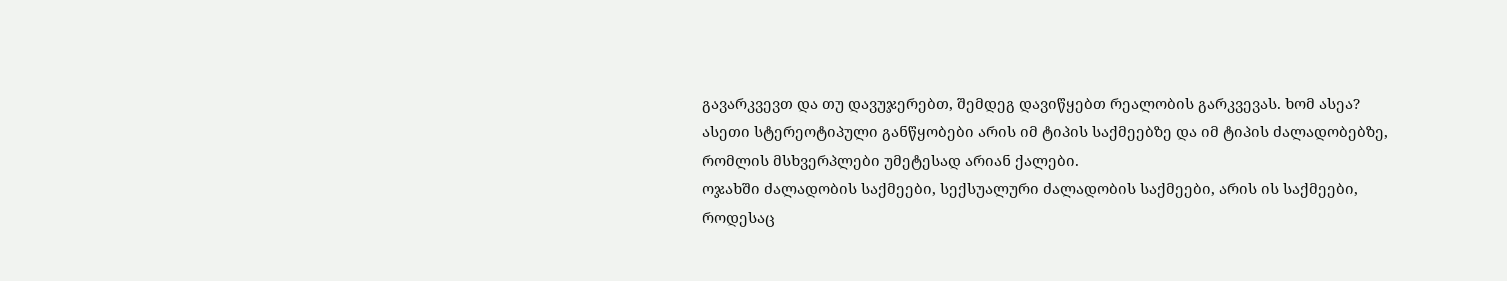გავარკვევთ და თუ დავუჯერებთ, შემდეგ დავიწყებთ რეალობის გარკვევას. ხომ ასეა?
ასეთი სტერეოტიპული განწყობები არის იმ ტიპის საქმეებზე და იმ ტიპის ძალადობებზე, რომლის მსხვერპლები უმეტესად არიან ქალები.
ოჯახში ძალადობის საქმეები, სექსუალური ძალადობის საქმეები, არის ის საქმეები, როდესაც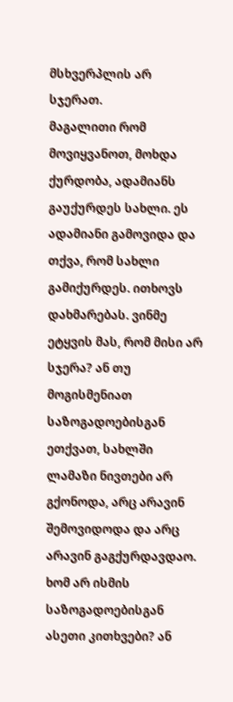მსხვერპლის არ სჯერათ.
მაგალითი რომ მოვიყვანოთ, მოხდა ქურდობა, ადამიანს გაუქურდეს სახლი. ეს ადამიანი გამოვიდა და თქვა, რომ სახლი გამიქურდეს. ითხოვს დახმარებას. ვინმე ეტყვის მას, რომ მისი არ სჯერა? ან თუ მოგისმენიათ საზოგადოებისგან ეთქვათ, სახლში ლამაზი ნივთები არ გქონოდა, არც არავინ შემოვიდოდა და არც არავინ გაგქურდავდაო. ხომ არ ისმის საზოგადოებისგან ასეთი კითხვები? ან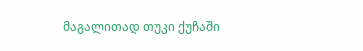მაგალითად თუკი ქუჩაში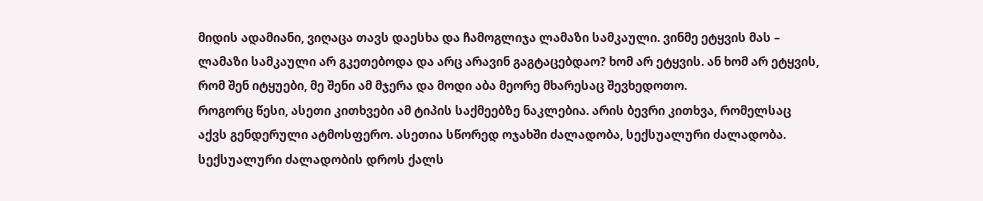მიდის ადამიანი, ვიღაცა თავს დაესხა და ჩამოგლიჯა ლამაზი სამკაული. ვინმე ეტყვის მას – ლამაზი სამკაული არ გკეთებოდა და არც არავინ გაგტაცებდაო? ხომ არ ეტყვის. ან ხომ არ ეტყვის, რომ შენ იტყუები, მე შენი ამ მჯერა და მოდი აბა მეორე მხარესაც შევხედოთო.
როგორც წესი, ასეთი კითხვები ამ ტიპის საქმეებზე ნაკლებია. არის ბევრი კითხვა, რომელსაც აქვს გენდერული ატმოსფერო. ასეთია სწორედ ოჯახში ძალადობა, სექსუალური ძალადობა. სექსუალური ძალადობის დროს ქალს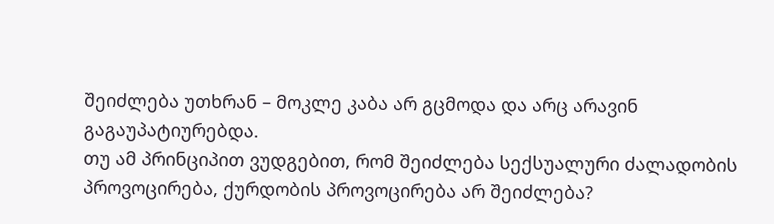შეიძლება უთხრან – მოკლე კაბა არ გცმოდა და არც არავინ გაგაუპატიურებდა.
თუ ამ პრინციპით ვუდგებით, რომ შეიძლება სექსუალური ძალადობის პროვოცირება, ქურდობის პროვოცირება არ შეიძლება?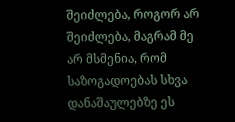შეიძლება, როგორ არ შეიძლება, მაგრამ მე არ მსმენია, რომ საზოგადოებას სხვა დანაშაულებზე ეს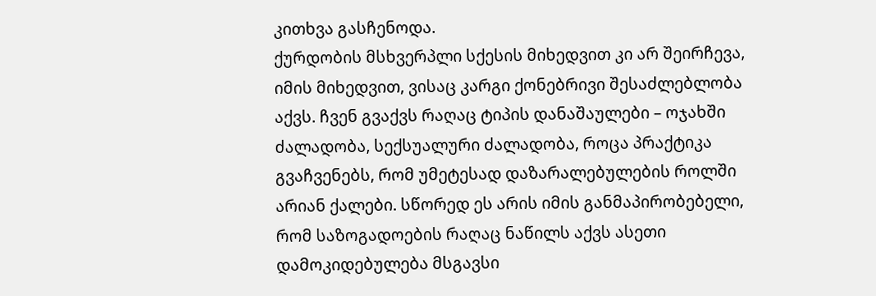კითხვა გასჩენოდა.
ქურდობის მსხვერპლი სქესის მიხედვით კი არ შეირჩევა, იმის მიხედვით, ვისაც კარგი ქონებრივი შესაძლებლობა აქვს. ჩვენ გვაქვს რაღაც ტიპის დანაშაულები – ოჯახში ძალადობა, სექსუალური ძალადობა, როცა პრაქტიკა გვაჩვენებს, რომ უმეტესად დაზარალებულების როლში არიან ქალები. სწორედ ეს არის იმის განმაპირობებელი, რომ საზოგადოების რაღაც ნაწილს აქვს ასეთი დამოკიდებულება მსგავსი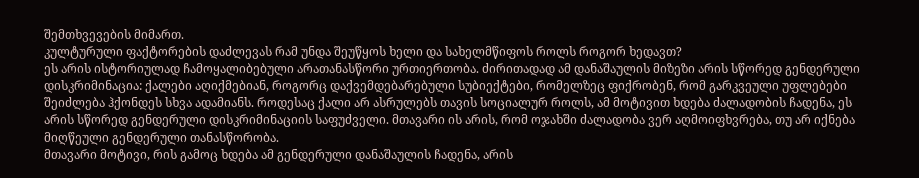შემთხვევების მიმართ.
კულტურული ფაქტორების დაძლევას რამ უნდა შეუწყოს ხელი და სახელმწიფოს როლს როგორ ხედავთ?
ეს არის ისტორიულად ჩამოყალიბებული არათანასწორი ურთიერთობა. ძირითადად ამ დანაშაულის მიზეზი არის სწორედ გენდერული დისკრიმინაცია: ქალები აღიქმებიან, როგორც დაქვემდებარებული სუბიექტები, რომელზეც ფიქრობენ, რომ გარკვეული უფლებები შეიძლება ჰქონდეს სხვა ადამიანს. როდესაც ქალი არ ასრულებს თავის სოციალურ როლს, ამ მოტივით ხდება ძალადობის ჩადენა, ეს არის სწორედ გენდერული დისკრიმინაციის საფუძველი. მთავარი ის არის, რომ ოჯახში ძალადობა ვერ აღმოიფხვრება, თუ არ იქნება მიღწეული გენდერული თანასწორობა.
მთავარი მოტივი, რის გამოც ხდება ამ გენდერული დანაშაულის ჩადენა, არის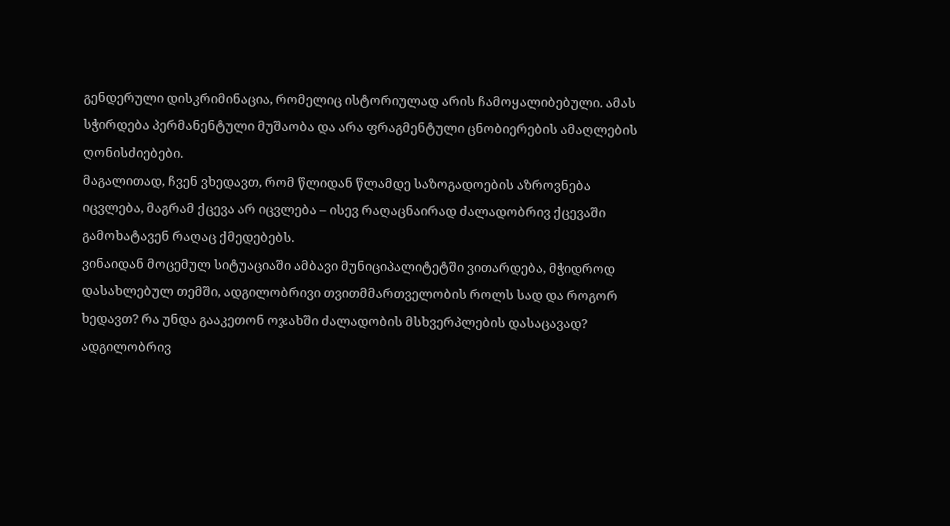გენდერული დისკრიმინაცია, რომელიც ისტორიულად არის ჩამოყალიბებული. ამას სჭირდება პერმანენტული მუშაობა და არა ფრაგმენტული ცნობიერების ამაღლების ღონისძიებები.
მაგალითად, ჩვენ ვხედავთ, რომ წლიდან წლამდე საზოგადოების აზროვნება იცვლება, მაგრამ ქცევა არ იცვლება – ისევ რაღაცნაირად ძალადობრივ ქცევაში გამოხატავენ რაღაც ქმედებებს.
ვინაიდან მოცემულ სიტუაციაში ამბავი მუნიციპალიტეტში ვითარდება, მჭიდროდ დასახლებულ თემში, ადგილობრივი თვითმმართველობის როლს სად და როგორ ხედავთ? რა უნდა გააკეთონ ოჯახში ძალადობის მსხვერპლების დასაცავად?
ადგილობრივ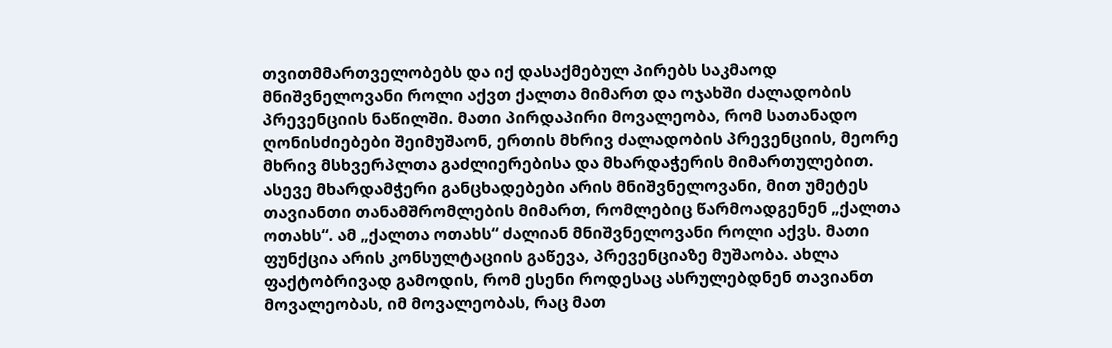თვითმმართველობებს და იქ დასაქმებულ პირებს საკმაოდ მნიშვნელოვანი როლი აქვთ ქალთა მიმართ და ოჯახში ძალადობის პრევენციის ნაწილში. მათი პირდაპირი მოვალეობა, რომ სათანადო ღონისძიებები შეიმუშაონ, ერთის მხრივ ძალადობის პრევენციის, მეორე მხრივ მსხვერპლთა გაძლიერებისა და მხარდაჭერის მიმართულებით.
ასევე მხარდამჭერი განცხადებები არის მნიშვნელოვანი, მით უმეტეს თავიანთი თანამშრომლების მიმართ, რომლებიც წარმოადგენენ „ქალთა ოთახს“. ამ „ქალთა ოთახს“ ძალიან მნიშვნელოვანი როლი აქვს. მათი ფუნქცია არის კონსულტაციის გაწევა, პრევენციაზე მუშაობა. ახლა ფაქტობრივად გამოდის, რომ ესენი როდესაც ასრულებდნენ თავიანთ მოვალეობას, იმ მოვალეობას, რაც მათ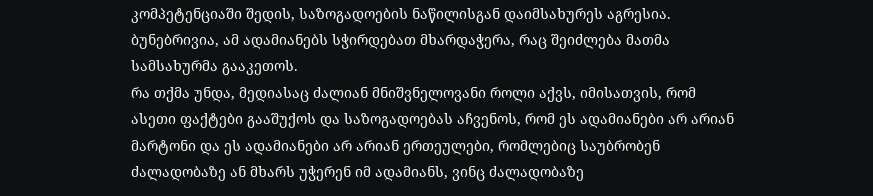კომპეტენციაში შედის, საზოგადოების ნაწილისგან დაიმსახურეს აგრესია. ბუნებრივია, ამ ადამიანებს სჭირდებათ მხარდაჭერა, რაც შეიძლება მათმა სამსახურმა გააკეთოს.
რა თქმა უნდა, მედიასაც ძალიან მნიშვნელოვანი როლი აქვს, იმისათვის, რომ ასეთი ფაქტები გააშუქოს და საზოგადოებას აჩვენოს, რომ ეს ადამიანები არ არიან მარტონი და ეს ადამიანები არ არიან ერთეულები, რომლებიც საუბრობენ ძალადობაზე ან მხარს უჭერენ იმ ადამიანს, ვინც ძალადობაზე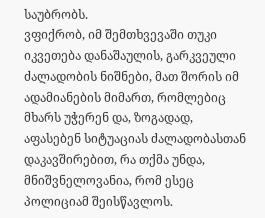საუბრობს.
ვფიქრობ, იმ შემთხვევაში თუკი იკვეთება დანაშაულის, გარკვეული ძალადობის ნიშნები, მათ შორის იმ ადამიანების მიმართ, რომლებიც მხარს უჭერენ და, ზოგადად, აფასებენ სიტუაციას ძალადობასთან დაკავშირებით, რა თქმა უნდა, მნიშვნელოვანია, რომ ესეც პოლიციამ შეისწავლოს.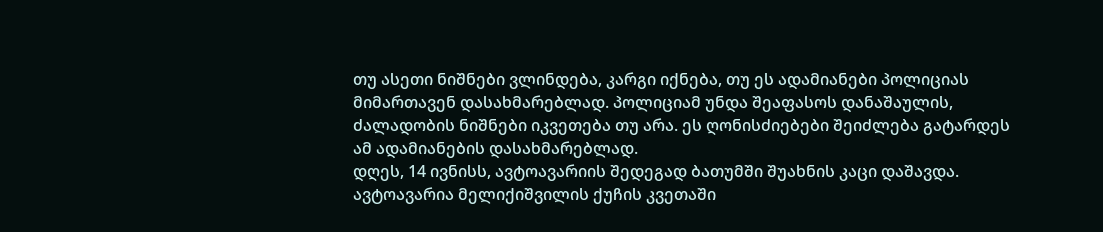თუ ასეთი ნიშნები ვლინდება, კარგი იქნება, თუ ეს ადამიანები პოლიციას მიმართავენ დასახმარებლად. პოლიციამ უნდა შეაფასოს დანაშაულის, ძალადობის ნიშნები იკვეთება თუ არა. ეს ღონისძიებები შეიძლება გატარდეს ამ ადამიანების დასახმარებლად.
დღეს, 14 ივნისს, ავტოავარიის შედეგად ბათუმში შუახნის კაცი დაშავდა.
ავტოავარია მელიქიშვილის ქუჩის კვეთაში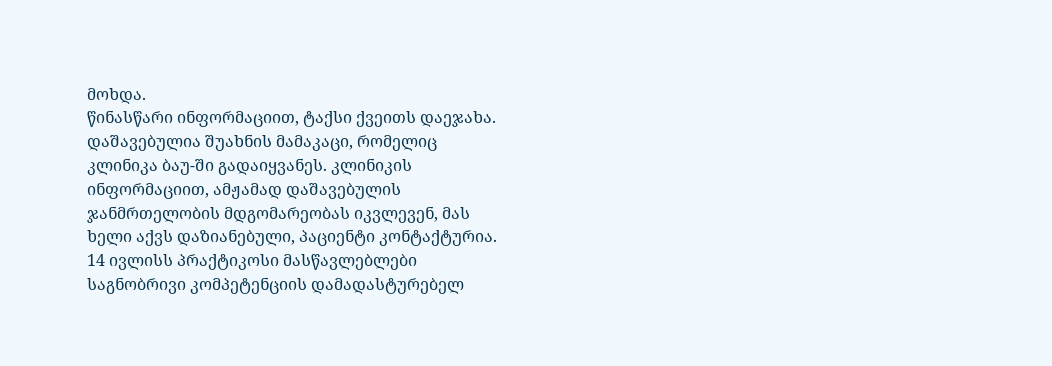მოხდა.
წინასწარი ინფორმაციით, ტაქსი ქვეითს დაეჯახა. დაშავებულია შუახნის მამაკაცი, რომელიც კლინიკა ბაუ-ში გადაიყვანეს. კლინიკის ინფორმაციით, ამჟამად დაშავებულის ჯანმრთელობის მდგომარეობას იკვლევენ, მას ხელი აქვს დაზიანებული, პაციენტი კონტაქტურია.
14 ივლისს პრაქტიკოსი მასწავლებლები საგნობრივი კომპეტენციის დამადასტურებელ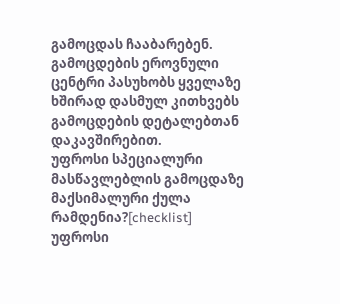გამოცდას ჩააბარებენ.
გამოცდების ეროვნული ცენტრი პასუხობს ყველაზე ხშირად დასმულ კითხვებს გამოცდების დეტალებთან დაკავშირებით.
უფროსი სპეციალური მასწავლებლის გამოცდაზე მაქსიმალური ქულა რამდენია?[checklist]
უფროსი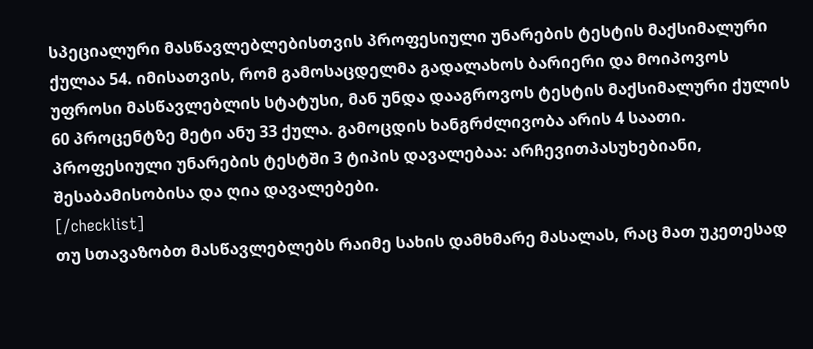სპეციალური მასწავლებლებისთვის პროფესიული უნარების ტესტის მაქსიმალური ქულაა 54. იმისათვის, რომ გამოსაცდელმა გადალახოს ბარიერი და მოიპოვოს უფროსი მასწავლებლის სტატუსი, მან უნდა დააგროვოს ტესტის მაქსიმალური ქულის 60 პროცენტზე მეტი ანუ 33 ქულა. გამოცდის ხანგრძლივობა არის 4 საათი. პროფესიული უნარების ტესტში 3 ტიპის დავალებაა: არჩევითპასუხებიანი, შესაბამისობისა და ღია დავალებები.
[/checklist]
თუ სთავაზობთ მასწავლებლებს რაიმე სახის დამხმარე მასალას, რაც მათ უკეთესად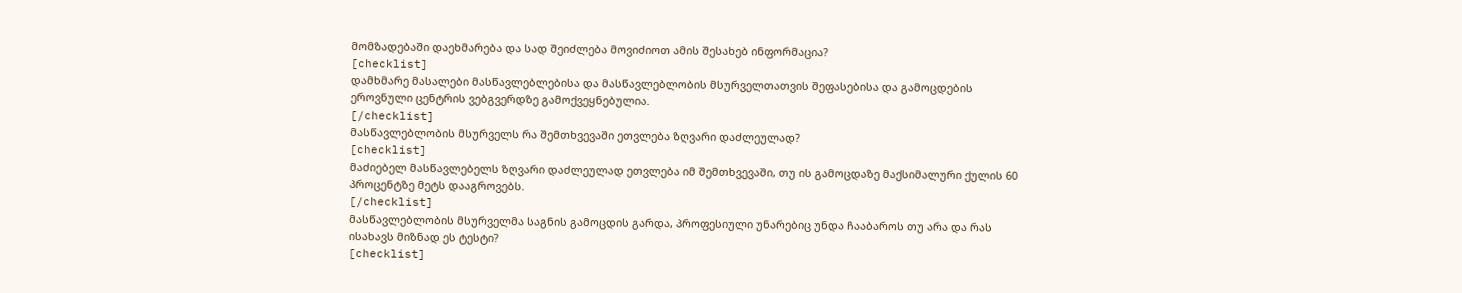მომზადებაში დაეხმარება და სად შეიძლება მოვიძიოთ ამის შესახებ ინფორმაცია?
[checklist]
დამხმარე მასალები მასწავლებლებისა და მასწავლებლობის მსურველთათვის შეფასებისა და გამოცდების ეროვნული ცენტრის ვებგვერდზე გამოქვეყნებულია.
[/checklist]
მასწავლებლობის მსურველს რა შემთხვევაში ეთვლება ზღვარი დაძლეულად?
[checklist]
მაძიებელ მასწავლებელს ზღვარი დაძლეულად ეთვლება იმ შემთხვევაში, თუ ის გამოცდაზე მაქსიმალური ქულის 60 პროცენტზე მეტს დააგროვებს.
[/checklist]
მასწავლებლობის მსურველმა საგნის გამოცდის გარდა, პროფესიული უნარებიც უნდა ჩააბაროს თუ არა და რას ისახავს მიზნად ეს ტესტი?
[checklist]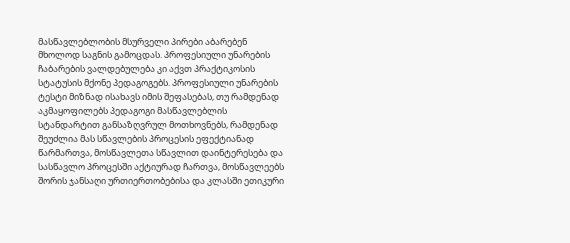მასწავლებლობის მსურველი პირები აბარებენ მხოლოდ საგნის გამოცდას. პროფესიული უნარების ჩაბარების ვალდებულება კი აქვთ პრაქტიკოსის სტატუსის მქონე პედაგოგებს. პროფესიული უნარების ტესტი მიზნად ისახავს იმის შეფასებას, თუ რამდენად აკმაყოფილებს პედაგოგი მასწავლებლის სტანდარტით განსაზღვრულ მოთხოვნებს, რამდენად შეუძლია მას სწავლების პროცესის ეფექტიანად წარმართვა, მოსწავლეთა სწავლით დაინტერესება და სასწავლო პროცესში აქტიურად ჩართვა, მოსწავლეებს შორის ჯანსაღი ურთიერთობებისა და კლასში ეთიკური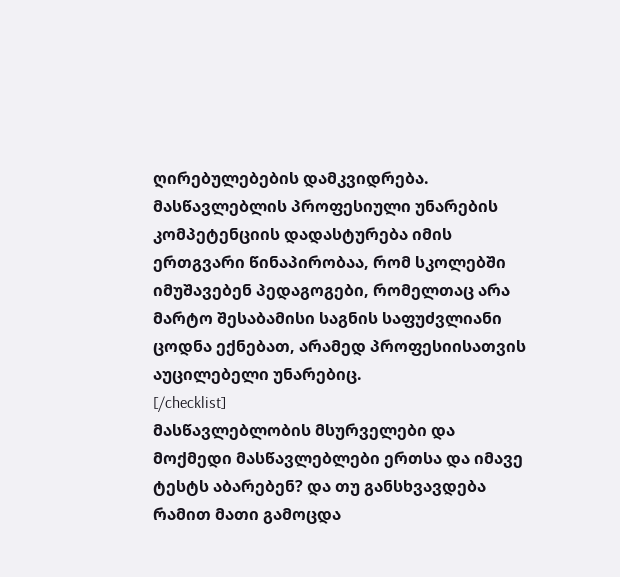ღირებულებების დამკვიდრება. მასწავლებლის პროფესიული უნარების კომპეტენციის დადასტურება იმის ერთგვარი წინაპირობაა, რომ სკოლებში იმუშავებენ პედაგოგები, რომელთაც არა მარტო შესაბამისი საგნის საფუძვლიანი ცოდნა ექნებათ, არამედ პროფესიისათვის აუცილებელი უნარებიც.
[/checklist]
მასწავლებლობის მსურველები და მოქმედი მასწავლებლები ერთსა და იმავე ტესტს აბარებენ? და თუ განსხვავდება რამით მათი გამოცდა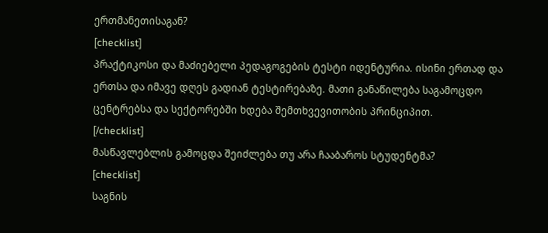ერთმანეთისაგან?
[checklist]
პრაქტიკოსი და მაძიებელი პედაგოგების ტესტი იდენტურია. ისინი ერთად და ერთსა და იმავე დღეს გადიან ტესტირებაზე. მათი განაწილება საგამოცდო ცენტრებსა და სექტორებში ხდება შემთხვევითობის პრინციპით.
[/checklist]
მასწავლებლის გამოცდა შეიძლება თუ არა ჩააბაროს სტუდენტმა?
[checklist]
საგნის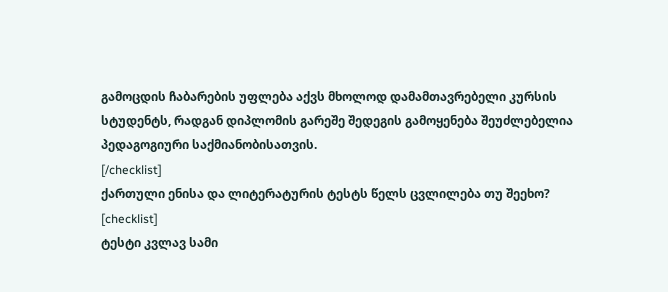გამოცდის ჩაბარების უფლება აქვს მხოლოდ დამამთავრებელი კურსის სტუდენტს, რადგან დიპლომის გარეშე შედეგის გამოყენება შეუძლებელია პედაგოგიური საქმიანობისათვის.
[/checklist]
ქართული ენისა და ლიტერატურის ტესტს წელს ცვლილება თუ შეეხო?
[checklist]
ტესტი კვლავ სამი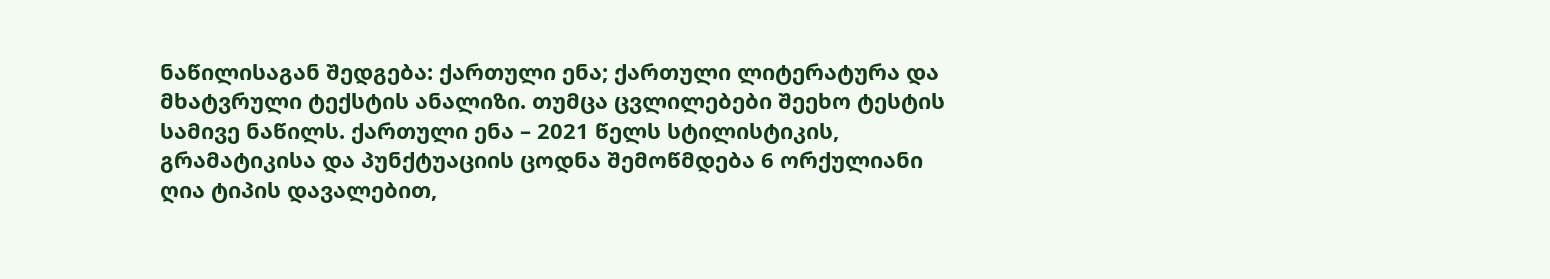ნაწილისაგან შედგება: ქართული ენა; ქართული ლიტერატურა და მხატვრული ტექსტის ანალიზი. თუმცა ცვლილებები შეეხო ტესტის სამივე ნაწილს. ქართული ენა – 2021 წელს სტილისტიკის, გრამატიკისა და პუნქტუაციის ცოდნა შემოწმდება 6 ორქულიანი ღია ტიპის დავალებით,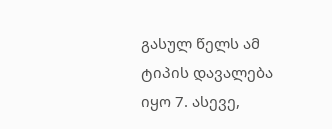გასულ წელს ამ ტიპის დავალება იყო 7. ასევე,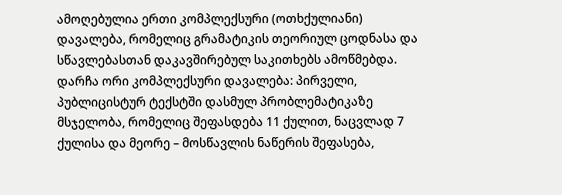ამოღებულია ერთი კომპლექსური (ოთხქულიანი) დავალება, რომელიც გრამატიკის თეორიულ ცოდნასა და სწავლებასთან დაკავშირებულ საკითხებს ამოწმებდა. დარჩა ორი კომპლექსური დავალება: პირველი, პუბლიცისტურ ტექსტში დასმულ პრობლემატიკაზე მსჯელობა, რომელიც შეფასდება 11 ქულით, ნაცვლად 7 ქულისა და მეორე – მოსწავლის ნაწერის შეფასება,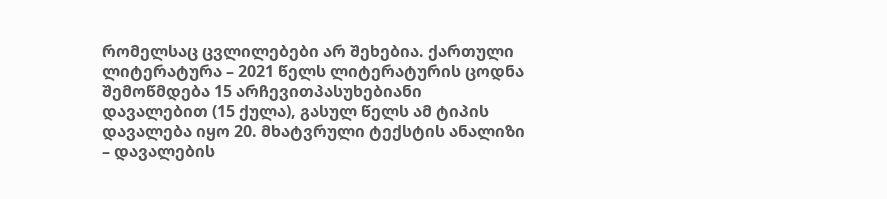რომელსაც ცვლილებები არ შეხებია. ქართული ლიტერატურა – 2021 წელს ლიტერატურის ცოდნა შემოწმდება 15 არჩევითპასუხებიანი დავალებით (15 ქულა), გასულ წელს ამ ტიპის დავალება იყო 20. მხატვრული ტექსტის ანალიზი – დავალების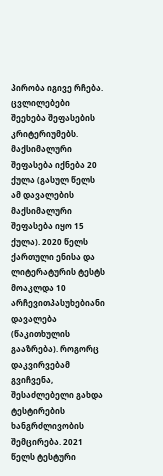პირობა იგივე რჩება. ცვლილებები შეეხება შეფასების კრიტერიუმებს. მაქსიმალური შეფასება იქნება 20 ქულა (გასულ წელს ამ დავალების მაქსიმალური შეფასება იყო 15 ქულა). 2020 წელს ქართული ენისა და ლიტერატურის ტესტს მოაკლდა 10 არჩევითპასუხებიანი დავალება (წაკითხულის გააზრება). როგორც დაკვირვებამ გვიჩვენა, შესაძლებელი გახდა ტესტირების ხანგრძლივობის შემცირება. 2021 წელს ტესტური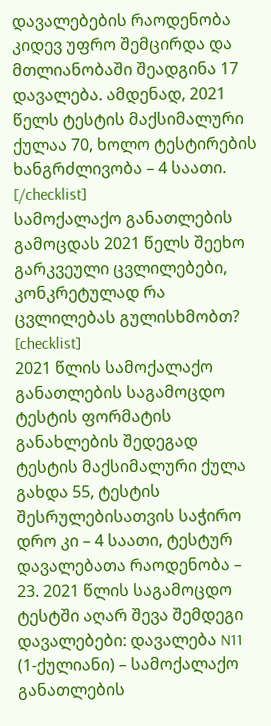დავალებების რაოდენობა კიდევ უფრო შემცირდა და მთლიანობაში შეადგინა 17 დავალება. ამდენად, 2021 წელს ტესტის მაქსიმალური ქულაა 70, ხოლო ტესტირების ხანგრძლივობა – 4 საათი.
[/checklist]
სამოქალაქო განათლების გამოცდას 2021 წელს შეეხო გარკვეული ცვლილებები, კონკრეტულად რა ცვლილებას გულისხმობთ?
[checklist]
2021 წლის სამოქალაქო განათლების საგამოცდო ტესტის ფორმატის განახლების შედეგად ტესტის მაქსიმალური ქულა გახდა 55, ტესტის შესრულებისათვის საჭირო დრო კი – 4 საათი, ტესტურ დავალებათა რაოდენობა – 23. 2021 წლის საგამოცდო ტესტში აღარ შევა შემდეგი დავალებები: დავალება N11 (1-ქულიანი) – სამოქალაქო განათლების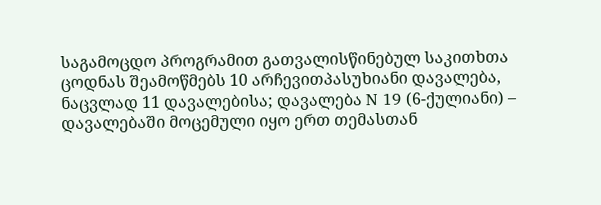საგამოცდო პროგრამით გათვალისწინებულ საკითხთა ცოდნას შეამოწმებს 10 არჩევითპასუხიანი დავალება, ნაცვლად 11 დავალებისა; დავალება N 19 (6-ქულიანი) – დავალებაში მოცემული იყო ერთ თემასთან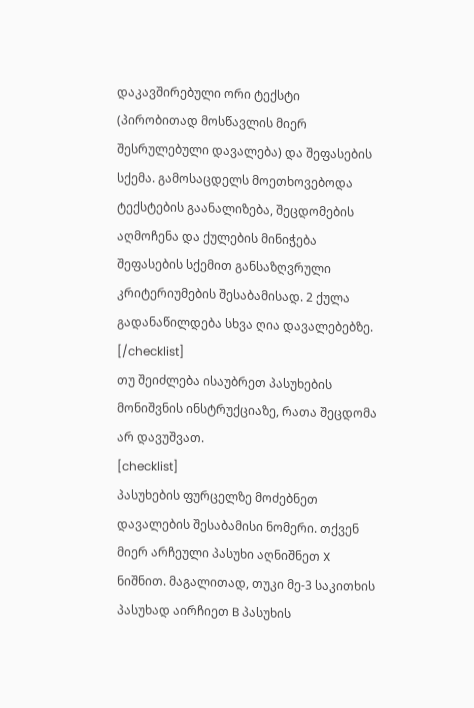დაკავშირებული ორი ტექსტი (პირობითად მოსწავლის მიერ შესრულებული დავალება) და შეფასების სქემა. გამოსაცდელს მოეთხოვებოდა ტექსტების გაანალიზება, შეცდომების აღმოჩენა და ქულების მინიჭება შეფასების სქემით განსაზღვრული კრიტერიუმების შესაბამისად. 2 ქულა გადანაწილდება სხვა ღია დავალებებზე.
[/checklist]
თუ შეიძლება ისაუბრეთ პასუხების მონიშვნის ინსტრუქციაზე, რათა შეცდომა არ დავუშვათ.
[checklist]
პასუხების ფურცელზე მოძებნეთ დავალების შესაბამისი ნომერი. თქვენ მიერ არჩეული პასუხი აღნიშნეთ X ნიშნით. მაგალითად, თუკი მე-3 საკითხის პასუხად აირჩიეთ B პასუხის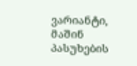ვარიანტი, მაშინ პასუხების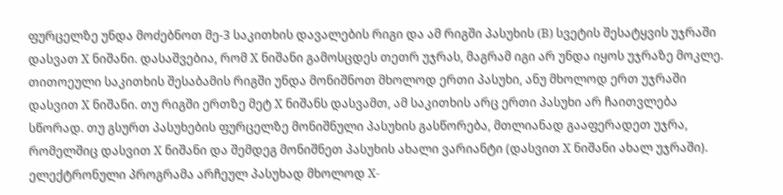ფურცელზე უნდა მოძებნოთ მე-3 საკითხის დავალების რიგი და ამ რიგში პასუხის (B) სვეტის შესატყვის უჯრაში დასვათ X ნიშანი. დასაშვებია, რომ X ნიშანი გამოსცდეს თეთრ უჯრას, მაგრამ იგი არ უნდა იყოს უჯრაზე მოკლე. თითოეული საკითხის შესაბამის რიგში უნდა მონიშნოთ მხოლოდ ერთი პასუხი, ანუ მხოლოდ ერთ უჯრაში დასვით X ნიშანი. თუ რიგში ერთზე მეტ X ნიშანს დასვამთ, ამ საკითხის არც ერთი პასუხი არ ჩაითვლება სწორად. თუ გსურთ პასუხების ფურცელზე მონიშნული პასუხის გასწორება, მთლიანად გააფერადეთ უჯრა, რომელშიც დასვით X ნიშანი და შემდეგ მონიშნეთ პასუხის ახალი ვარიანტი (დასვით X ნიშანი ახალ უჯრაში). ელექტრონული პროგრამა არჩეულ პასუხად მხოლოდ X-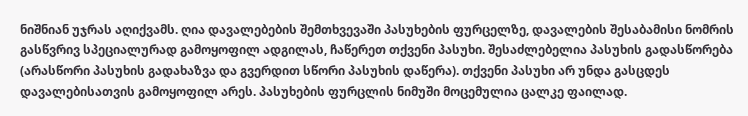ნიშნიან უჯრას აღიქვამს. ღია დავალებების შემთხვევაში პასუხების ფურცელზე, დავალების შესაბამისი ნომრის გასწვრივ სპეციალურად გამოყოფილ ადგილას, ჩაწერეთ თქვენი პასუხი. შესაძლებელია პასუხის გადასწორება (არასწორი პასუხის გადახაზვა და გვერდით სწორი პასუხის დაწერა). თქვენი პასუხი არ უნდა გასცდეს დავალებისათვის გამოყოფილ არეს. პასუხების ფურცლის ნიმუში მოცემულია ცალკე ფაილად.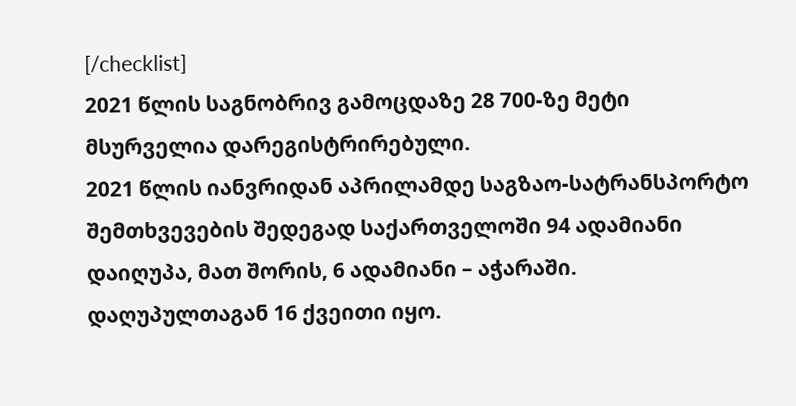[/checklist]
2021 წლის საგნობრივ გამოცდაზე 28 700-ზე მეტი მსურველია დარეგისტრირებული.
2021 წლის იანვრიდან აპრილამდე საგზაო-სატრანსპორტო შემთხვევების შედეგად საქართველოში 94 ადამიანი დაიღუპა, მათ შორის, 6 ადამიანი – აჭარაში.
დაღუპულთაგან 16 ქვეითი იყო.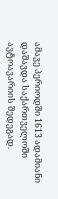ამავე პერიოდში 1613 ადამიანი დაშავდა საქართველოში ავტოავარიის შედეგად.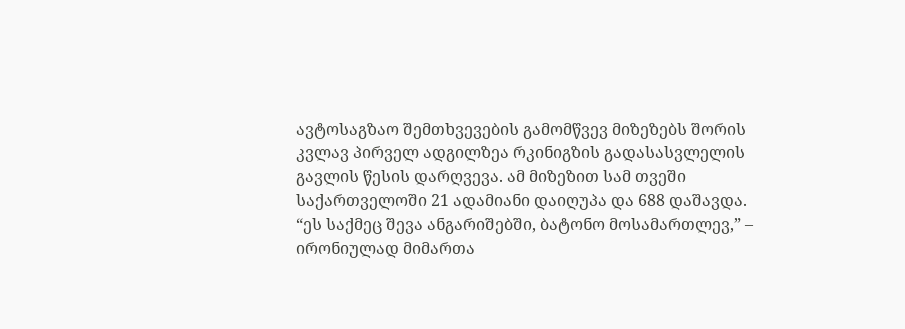ავტოსაგზაო შემთხვევების გამომწვევ მიზეზებს შორის კვლავ პირველ ადგილზეა რკინიგზის გადასასვლელის გავლის წესის დარღვევა. ამ მიზეზით სამ თვეში საქართველოში 21 ადამიანი დაიღუპა და 688 დაშავდა.
“ეს საქმეც შევა ანგარიშებში, ბატონო მოსამართლევ,” – ირონიულად მიმართა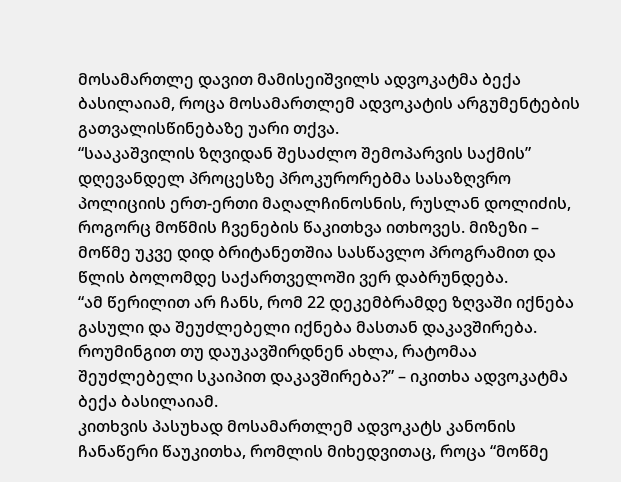მოსამართლე დავით მამისეიშვილს ადვოკატმა ბექა ბასილაიამ, როცა მოსამართლემ ადვოკატის არგუმენტების გათვალისწინებაზე უარი თქვა.
“სააკაშვილის ზღვიდან შესაძლო შემოპარვის საქმის” დღევანდელ პროცესზე პროკურორებმა სასაზღვრო პოლიციის ერთ-ერთი მაღალჩინოსნის, რუსლან დოლიძის, როგორც მოწმის ჩვენების წაკითხვა ითხოვეს. მიზეზი – მოწმე უკვე დიდ ბრიტანეთშია სასწავლო პროგრამით და წლის ბოლომდე საქართველოში ვერ დაბრუნდება.
“ამ წერილით არ ჩანს, რომ 22 დეკემბრამდე ზღვაში იქნება გასული და შეუძლებელი იქნება მასთან დაკავშირება. როუმინგით თუ დაუკავშირდნენ ახლა, რატომაა შეუძლებელი სკაიპით დაკავშირება?” – იკითხა ადვოკატმა ბექა ბასილაიამ.
კითხვის პასუხად მოსამართლემ ადვოკატს კანონის ჩანაწერი წაუკითხა, რომლის მიხედვითაც, როცა “მოწმე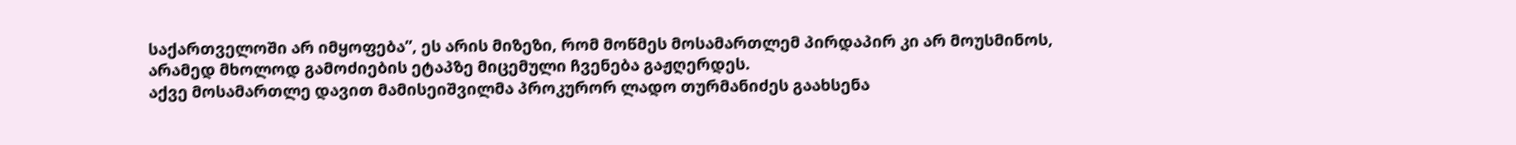საქართველოში არ იმყოფება”, ეს არის მიზეზი, რომ მოწმეს მოსამართლემ პირდაპირ კი არ მოუსმინოს, არამედ მხოლოდ გამოძიების ეტაპზე მიცემული ჩვენება გაჟღერდეს.
აქვე მოსამართლე დავით მამისეიშვილმა პროკურორ ლადო თურმანიძეს გაახსენა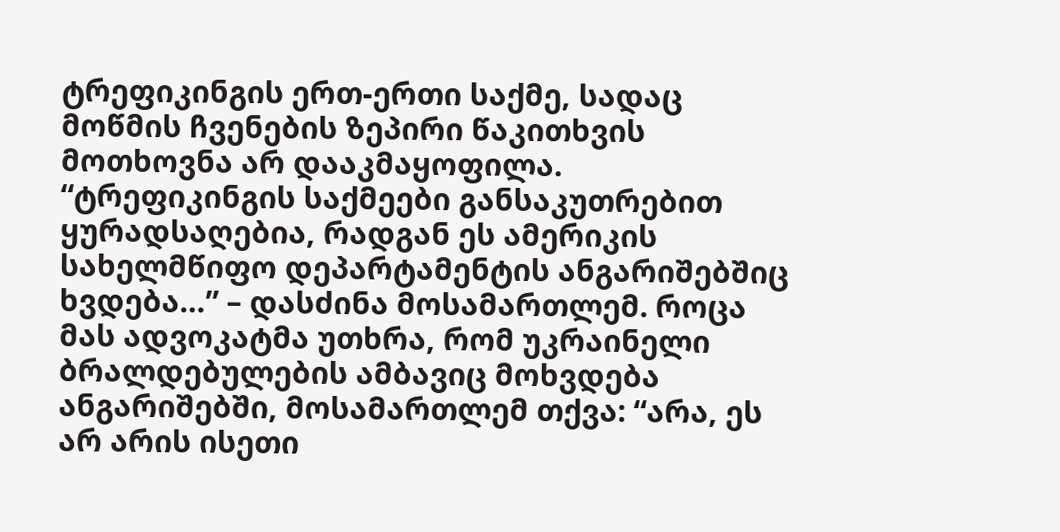ტრეფიკინგის ერთ-ერთი საქმე, სადაც მოწმის ჩვენების ზეპირი წაკითხვის მოთხოვნა არ დააკმაყოფილა.
“ტრეფიკინგის საქმეები განსაკუთრებით ყურადსაღებია, რადგან ეს ამერიკის სახელმწიფო დეპარტამენტის ანგარიშებშიც ხვდება…” – დასძინა მოსამართლემ. როცა მას ადვოკატმა უთხრა, რომ უკრაინელი ბრალდებულების ამბავიც მოხვდება ანგარიშებში, მოსამართლემ თქვა: “არა, ეს არ არის ისეთი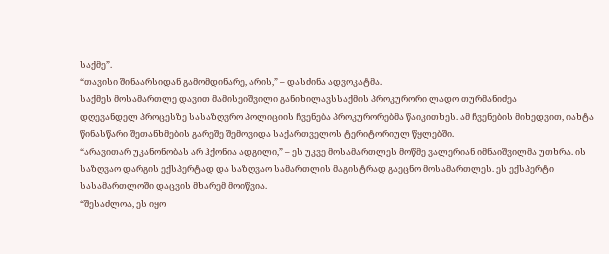საქმე”.
“თავისი შინაარსიდან გამომდინარე, არის,” – დასძინა ადვოკატმა.
საქმეს მოსამართლე დავით მამისეიშვილი განიხილავსსაქმის პროკურორი ლადო თურმანიძეა
დღევანდელ პროცესზე სასაზღვრო პოლიციის ჩვენება პროკურორებმა წაიკითხეს. ამ ჩვენების მიხედვით, იახტა წინასწარი შეთანხმების გარეშე შემოვიდა საქართველოს ტერიტორიულ წყლებში.
“არავითარ უკანონობას არ ჰქონია ადგილი,” – ეს უკვე მოსამართლეს მოწმე ვალერიან იმნაიშვილმა უთხრა. ის საზღვაო დარგის ექსპერტად და საზღვაო სამართლის მაგისტრად გაეცნო მოსამართლეს. ეს ექსპერტი სასამართლოში დაცვის მხარემ მოიწვია.
“შესაძლოა, ეს იყო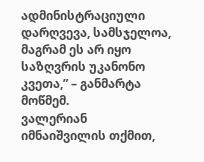ადმინისტრაციული დარღვევა, სამსჯელოა, მაგრამ ეს არ იყო საზღვრის უკანონო კვეთა,” – განმარტა მოწმემ.
ვალერიან იმნაიშვილის თქმით,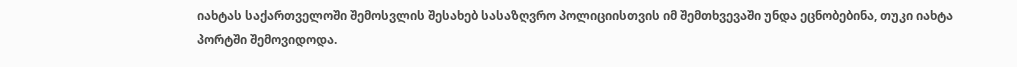იახტას საქართველოში შემოსვლის შესახებ სასაზღვრო პოლიციისთვის იმ შემთხვევაში უნდა ეცნობებინა, თუკი იახტა პორტში შემოვიდოდა.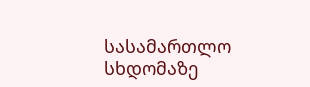სასამართლო სხდომაზე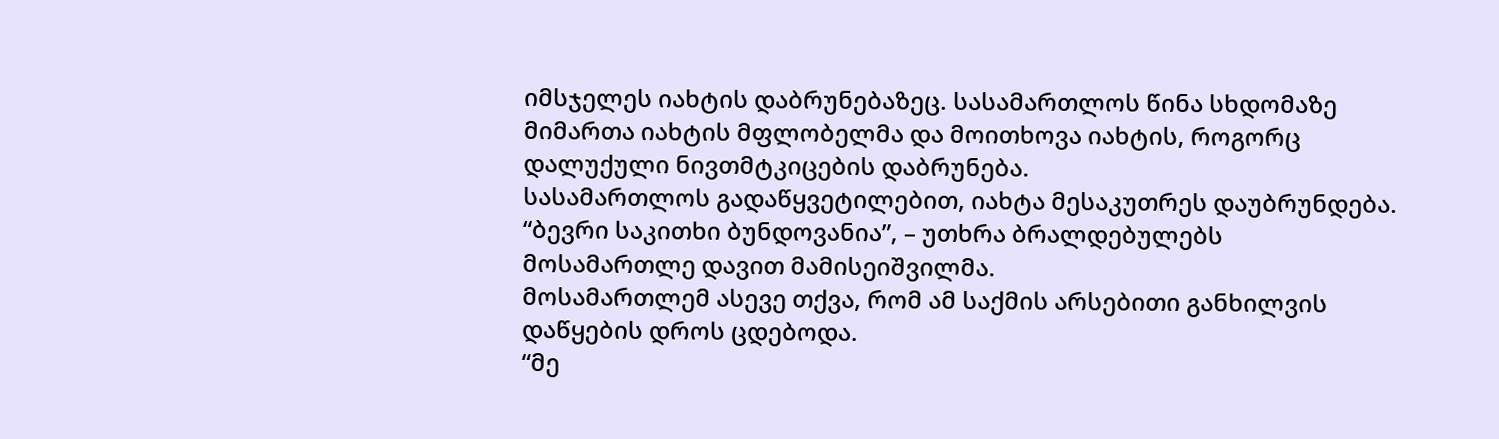იმსჯელეს იახტის დაბრუნებაზეც. სასამართლოს წინა სხდომაზე მიმართა იახტის მფლობელმა და მოითხოვა იახტის, როგორც დალუქული ნივთმტკიცების დაბრუნება.
სასამართლოს გადაწყვეტილებით, იახტა მესაკუთრეს დაუბრუნდება.
“ბევრი საკითხი ბუნდოვანია”, – უთხრა ბრალდებულებს მოსამართლე დავით მამისეიშვილმა.
მოსამართლემ ასევე თქვა, რომ ამ საქმის არსებითი განხილვის დაწყების დროს ცდებოდა.
“მე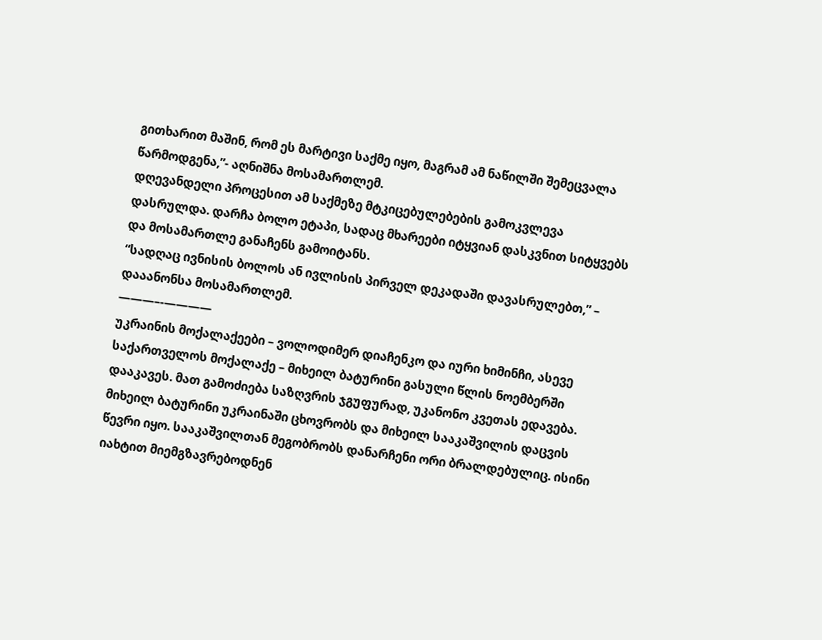გითხარით მაშინ, რომ ეს მარტივი საქმე იყო, მაგრამ ამ ნაწილში შემეცვალა წარმოდგენა,”- აღნიშნა მოსამართლემ.
დღევანდელი პროცესით ამ საქმეზე მტკიცებულებების გამოკვლევა დასრულდა. დარჩა ბოლო ეტაპი, სადაც მხარეები იტყვიან დასკვნით სიტყვებს და მოსამართლე განაჩენს გამოიტანს.
“სადღაც ივნისის ბოლოს ან ივლისის პირველ დეკადაში დავასრულებთ,” – დააანონსა მოსამართლემ.
———–‐————
უკრაინის მოქალაქეები – ვოლოდიმერ დიაჩენკო და იური ხიმინჩი, ასევე საქართველოს მოქალაქე – მიხეილ ბატურინი გასული წლის ნოემბერში დააკავეს. მათ გამოძიება საზღვრის ჯგუფურად, უკანონო კვეთას ედავება. მიხეილ ბატურინი უკრაინაში ცხოვრობს და მიხეილ სააკაშვილის დაცვის წევრი იყო. სააკაშვილთან მეგობრობს დანარჩენი ორი ბრალდებულიც. ისინი იახტით მიემგზავრებოდნენ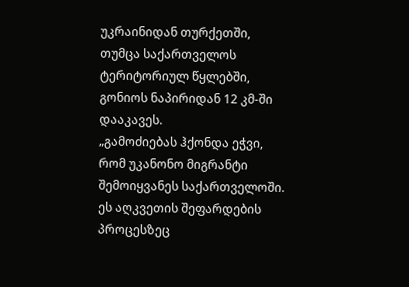უკრაინიდან თურქეთში, თუმცა საქართველოს ტერიტორიულ წყლებში, გონიოს ნაპირიდან 12 კმ-ში დააკავეს.
„გამოძიებას ჰქონდა ეჭვი, რომ უკანონო მიგრანტი შემოიყვანეს საქართველოში. ეს აღკვეთის შეფარდების პროცესზეც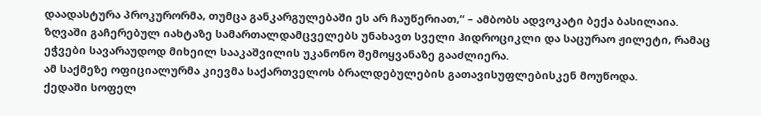დაადასტურა პროკურორმა, თუმცა განკარგულებაში ეს არ ჩაუწერიათ,“ – ამბობს ადვოკატი ბექა ბასილაია. ზღვაში გაჩერებულ იახტაზე სამართალდამცველებს უნახავთ სველი ჰიდროციკლი და საცურაო ჟილეტი, რამაც ეჭვები სავარაუდოდ მიხეილ სააკაშვილის უკანონო შემოყვანაზე გააძლიერა.
ამ საქმეზე ოფიციალურმა კიევმა საქართველოს ბრალდებულების გათავისუფლებისკენ მოუწოდა.
ქედაში სოფელ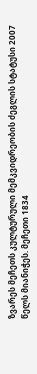ზვარეს მეჩეთს კულტურული მემკვიდრეობის ძეგლის სტატუსი 2007 წელს მიანიჭეს. მეჩეთი 1834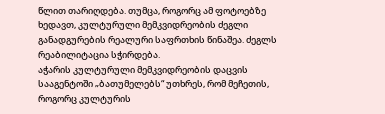წლით თარიღდება. თუმცა, როგორც ამ ფოტოებზე ხედავთ, კულტურული მემკვიდრეობის ძეგლი განადგურების რეალური საფრთხის წინაშეა. ძეგლს რეაბილიტაცია სჭირდება.
აჭარის კულტურული მემკვიდრეობის დაცვის სააგენტოში „ბათუმელებს“ უთხრეს, რომ მეჩეთის, როგორც კულტურის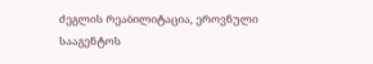ძეგლის რეაბილიტაცია, ეროვნული სააგენტოს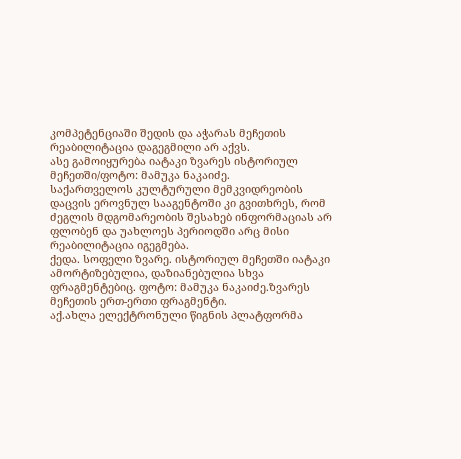კომპეტენციაში შედის და აჭარას მეჩეთის რეაბილიტაცია დაგეგმილი არ აქვს.
ასე გამოიყურება იატაკი ზვარეს ისტორიულ მეჩეთში/ფოტო: მამუკა ნაკაიძე.
საქართველოს კულტურული მემკვიდრეობის დაცვის ეროვნულ სააგენტოში კი გვითხრეს, რომ ძეგლის მდგომარეობის შესახებ ინფორმაციას არ ფლობენ და უახლოეს პერიოდში არც მისი რეაბილიტაცია იგეგმება.
ქედა. სოფელი ზვარე. ისტორიულ მეჩეთში იატაკი ამორტიზებულია, დაზიანებულია სხვა ფრაგმენტებიც. ფოტო: მამუკა ნაკაიძე.ზვარეს მეჩეთის ერთ-ერთი ფრაგმენტი.
აქ.ახლა ელექტრონული წიგნის პლატფორმა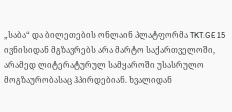„საბა“ და ბილეთების ონლაინ პლატფორმა TKT.GE 15 ივნისიდან მგზავრებს არა მარტო საქართველოში, არამედ ლიტერატურულ სამყაროში უსასრულო მოგზაურობასაც ჰპირდებიან. ხვალიდან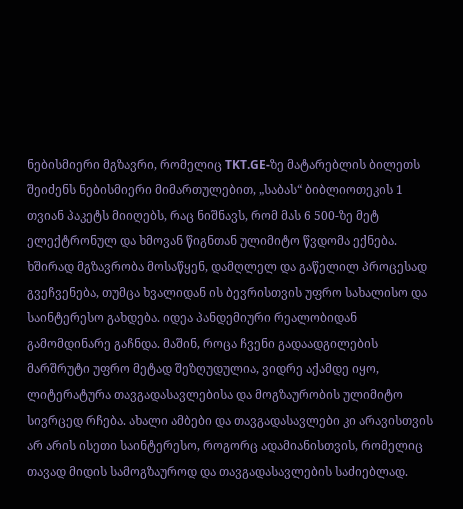ნებისმიერი მგზავრი, რომელიც TKT.GE-ზე მატარებლის ბილეთს შეიძენს ნებისმიერი მიმართულებით, „საბას“ ბიბლიოთეკის 1 თვიან პაკეტს მიიღებს, რაც ნიშნავს, რომ მას 6 500-ზე მეტ ელექტრონულ და ხმოვან წიგნთან ულიმიტო წვდომა ექნება.
ხშირად მგზავრობა მოსაწყენ, დამღლელ და გაწელილ პროცესად გვეჩვენება, თუმცა ხვალიდან ის ბევრისთვის უფრო სახალისო და საინტერესო გახდება. იდეა პანდემიური რეალობიდან გამომდინარე გაჩნდა. მაშინ, როცა ჩვენი გადაადგილების მარშრუტი უფრო მეტად შეზღუდულია, ვიდრე აქამდე იყო, ლიტერატურა თავგადასავლებისა და მოგზაურობის ულიმიტო სივრცედ რჩება. ახალი ამბები და თავგადასავლები კი არავისთვის არ არის ისეთი საინტერესო, როგორც ადამიანისთვის, რომელიც თავად მიდის სამოგზაუროდ და თავგადასავლების საძიებლად.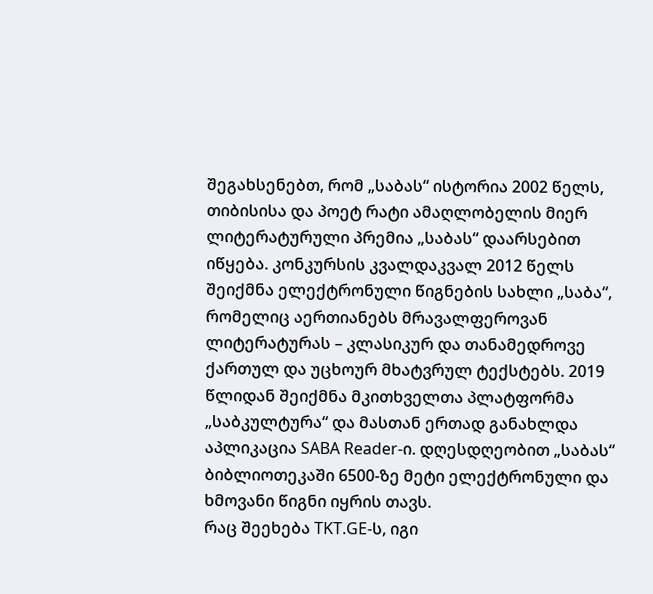შეგახსენებთ, რომ „საბას“ ისტორია 2002 წელს, თიბისისა და პოეტ რატი ამაღლობელის მიერ ლიტერატურული პრემია „საბას“ დაარსებით იწყება. კონკურსის კვალდაკვალ 2012 წელს შეიქმნა ელექტრონული წიგნების სახლი „საბა“, რომელიც აერთიანებს მრავალფეროვან ლიტერატურას – კლასიკურ და თანამედროვე ქართულ და უცხოურ მხატვრულ ტექსტებს. 2019 წლიდან შეიქმნა მკითხველთა პლატფორმა „საბკულტურა“ და მასთან ერთად განახლდა აპლიკაცია SABA Reader-ი. დღესდღეობით „საბას“ ბიბლიოთეკაში 6500-ზე მეტი ელექტრონული და ხმოვანი წიგნი იყრის თავს.
რაც შეეხება TKT.GE-ს, იგი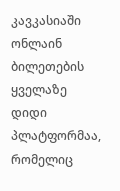კავკასიაში ონლაინ ბილეთების ყველაზე დიდი პლატფორმაა, რომელიც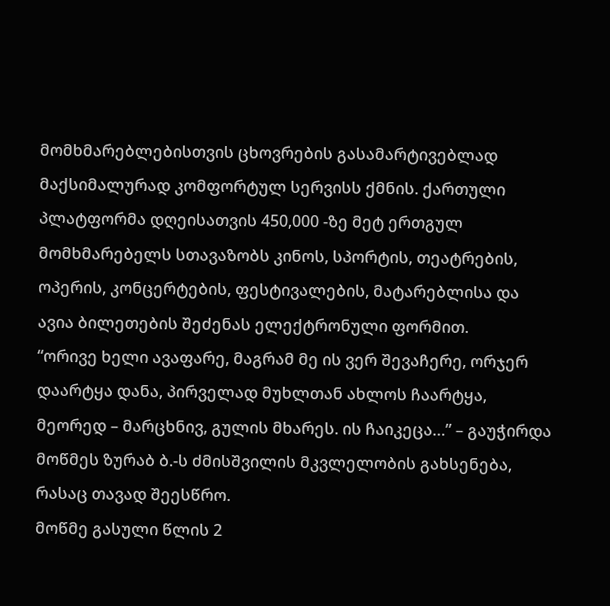მომხმარებლებისთვის ცხოვრების გასამარტივებლად მაქსიმალურად კომფორტულ სერვისს ქმნის. ქართული პლატფორმა დღეისათვის 450,000 -ზე მეტ ერთგულ მომხმარებელს სთავაზობს კინოს, სპორტის, თეატრების, ოპერის, კონცერტების, ფესტივალების, მატარებლისა და ავია ბილეთების შეძენას ელექტრონული ფორმით.
“ორივე ხელი ავაფარე, მაგრამ მე ის ვერ შევაჩერე, ორჯერ დაარტყა დანა, პირველად მუხლთან ახლოს ჩაარტყა, მეორედ – მარცხნივ, გულის მხარეს. ის ჩაიკეცა…” – გაუჭირდა მოწმეს ზურაბ ბ.-ს ძმისშვილის მკვლელობის გახსენება, რასაც თავად შეესწრო.
მოწმე გასული წლის 2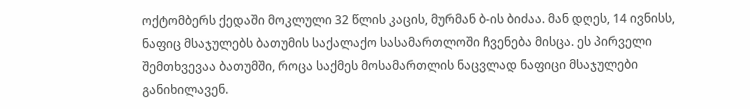ოქტომბერს ქედაში მოკლული 32 წლის კაცის, მურმან ბ-ის ბიძაა. მან დღეს, 14 ივნისს, ნაფიც მსაჯულებს ბათუმის საქალაქო სასამართლოში ჩვენება მისცა. ეს პირველი შემთხვევაა ბათუმში, როცა საქმეს მოსამართლის ნაცვლად ნაფიცი მსაჯულები განიხილავენ.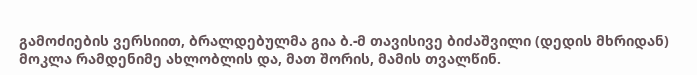გამოძიების ვერსიით, ბრალდებულმა გია ბ.-მ თავისივე ბიძაშვილი (დედის მხრიდან) მოკლა რამდენიმე ახლობლის და, მათ შორის, მამის თვალწინ.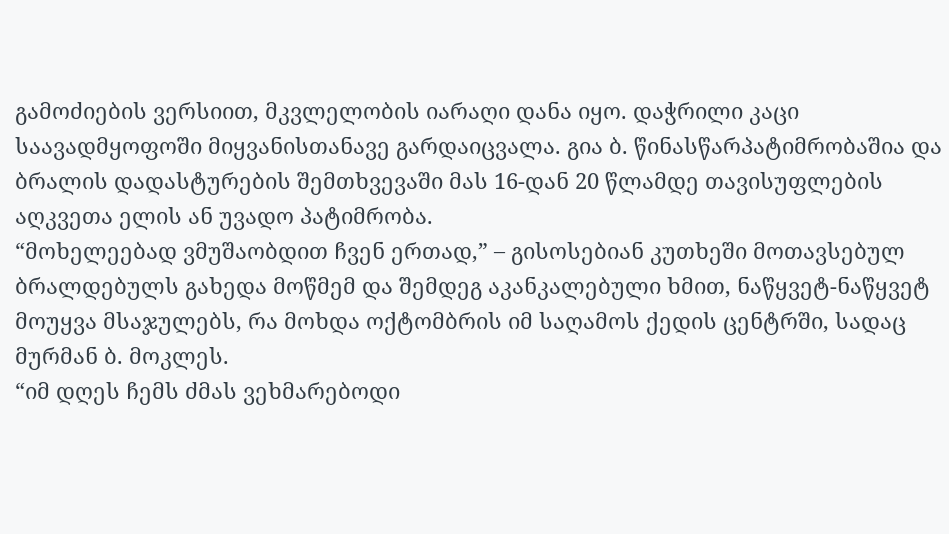გამოძიების ვერსიით, მკვლელობის იარაღი დანა იყო. დაჭრილი კაცი საავადმყოფოში მიყვანისთანავე გარდაიცვალა. გია ბ. წინასწარპატიმრობაშია და ბრალის დადასტურების შემთხვევაში მას 16-დან 20 წლამდე თავისუფლების აღკვეთა ელის ან უვადო პატიმრობა.
“მოხელეებად ვმუშაობდით ჩვენ ერთად,” – გისოსებიან კუთხეში მოთავსებულ ბრალდებულს გახედა მოწმემ და შემდეგ აკანკალებული ხმით, ნაწყვეტ-ნაწყვეტ მოუყვა მსაჯულებს, რა მოხდა ოქტომბრის იმ საღამოს ქედის ცენტრში, სადაც მურმან ბ. მოკლეს.
“იმ დღეს ჩემს ძმას ვეხმარებოდი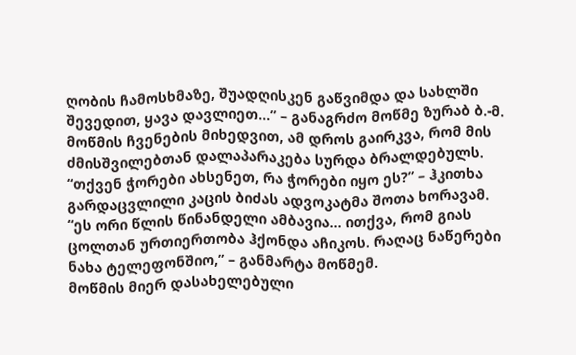ღობის ჩამოსხმაზე, შუადღისკენ გაწვიმდა და სახლში შევედით, ყავა დავლიეთ…” – განაგრძო მოწმე ზურაბ ბ.-მ.
მოწმის ჩვენების მიხედვით, ამ დროს გაირკვა, რომ მის ძმისშვილებთან დალაპარაკება სურდა ბრალდებულს.
“თქვენ ჭორები ახსენეთ, რა ჭორები იყო ეს?” – ჰკითხა გარდაცვლილი კაცის ბიძას ადვოკატმა შოთა ხორავამ.
“ეს ორი წლის წინანდელი ამბავია… ითქვა, რომ გიას ცოლთან ურთიერთობა ჰქონდა აჩიკოს. რაღაც ნაწერები ნახა ტელეფონშიო,” – განმარტა მოწმემ.
მოწმის მიერ დასახელებული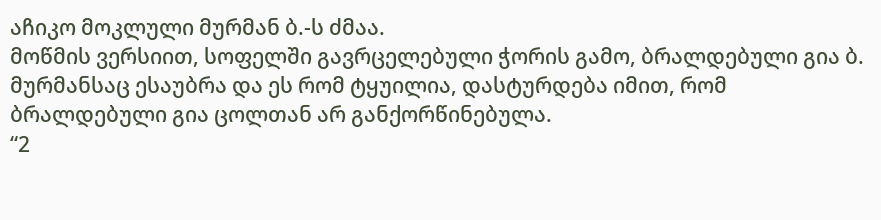აჩიკო მოკლული მურმან ბ.-ს ძმაა.
მოწმის ვერსიით, სოფელში გავრცელებული ჭორის გამო, ბრალდებული გია ბ. მურმანსაც ესაუბრა და ეს რომ ტყუილია, დასტურდება იმით, რომ ბრალდებული გია ცოლთან არ განქორწინებულა.
“2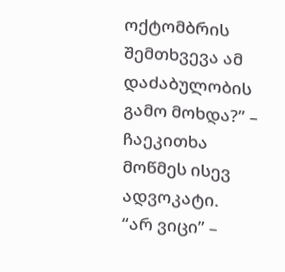ოქტომბრის შემთხვევა ამ დაძაბულობის გამო მოხდა?” – ჩაეკითხა მოწმეს ისევ ადვოკატი.
“არ ვიცი” –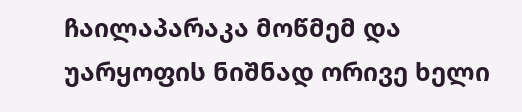ჩაილაპარაკა მოწმემ და უარყოფის ნიშნად ორივე ხელი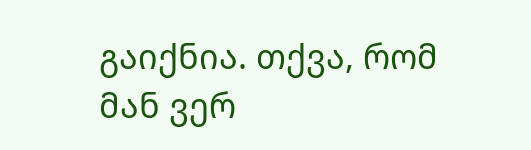გაიქნია. თქვა, რომ მან ვერ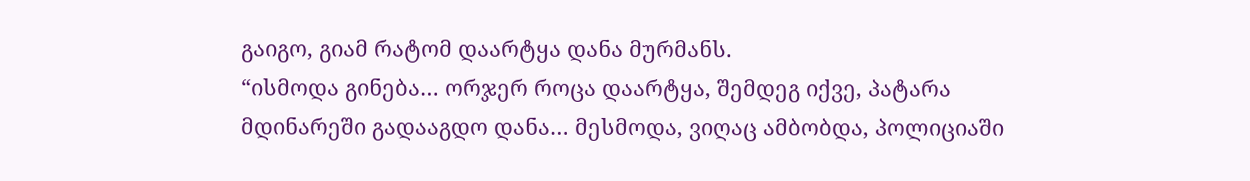გაიგო, გიამ რატომ დაარტყა დანა მურმანს.
“ისმოდა გინება… ორჯერ როცა დაარტყა, შემდეგ იქვე, პატარა მდინარეში გადააგდო დანა… მესმოდა, ვიღაც ამბობდა, პოლიციაში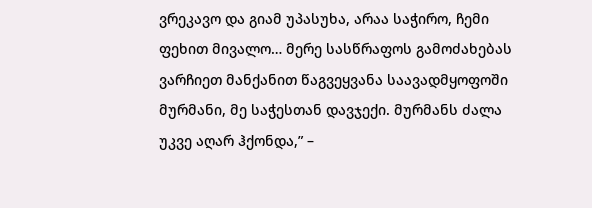ვრეკავო და გიამ უპასუხა, არაა საჭირო, ჩემი ფეხით მივალო… მერე სასწრაფოს გამოძახებას ვარჩიეთ მანქანით წაგვეყვანა საავადმყოფოში მურმანი, მე საჭესთან დავჯექი. მურმანს ძალა უკვე აღარ ჰქონდა,” –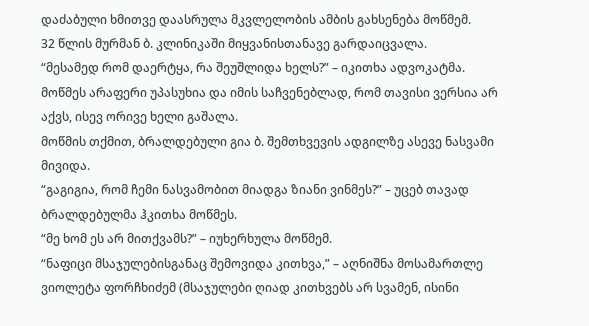დაძაბული ხმითვე დაასრულა მკვლელობის ამბის გახსენება მოწმემ.
32 წლის მურმან ბ. კლინიკაში მიყვანისთანავე გარდაიცვალა.
“მესამედ რომ დაერტყა, რა შეუშლიდა ხელს?” – იკითხა ადვოკატმა.
მოწმეს არაფერი უპასუხია და იმის საჩვენებლად, რომ თავისი ვერსია არ აქვს, ისევ ორივე ხელი გაშალა.
მოწმის თქმით, ბრალდებული გია ბ. შემთხვევის ადგილზე ასევე ნასვამი მივიდა.
“გაგიგია, რომ ჩემი ნასვამობით მიადგა ზიანი ვინმეს?” – უცებ თავად ბრალდებულმა ჰკითხა მოწმეს.
“მე ხომ ეს არ მითქვამს?” – იუხერხულა მოწმემ.
“ნაფიცი მსაჯულებისგანაც შემოვიდა კითხვა,” – აღნიშნა მოსამართლე ვიოლეტა ფორჩხიძემ (მსაჯულები ღიად კითხვებს არ სვამენ, ისინი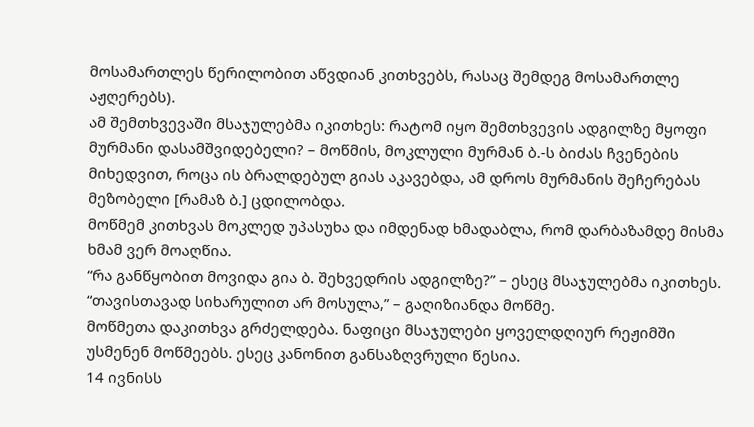მოსამართლეს წერილობით აწვდიან კითხვებს, რასაც შემდეგ მოსამართლე აჟღერებს).
ამ შემთხვევაში მსაჯულებმა იკითხეს: რატომ იყო შემთხვევის ადგილზე მყოფი მურმანი დასამშვიდებელი? – მოწმის, მოკლული მურმან ბ.-ს ბიძას ჩვენების მიხედვით, როცა ის ბრალდებულ გიას აკავებდა, ამ დროს მურმანის შეჩერებას მეზობელი [რამაზ ბ.] ცდილობდა.
მოწმემ კითხვას მოკლედ უპასუხა და იმდენად ხმადაბლა, რომ დარბაზამდე მისმა ხმამ ვერ მოაღწია.
“რა განწყობით მოვიდა გია ბ. შეხვედრის ადგილზე?” – ესეც მსაჯულებმა იკითხეს.
“თავისთავად სიხარულით არ მოსულა,” – გაღიზიანდა მოწმე.
მოწმეთა დაკითხვა გრძელდება. ნაფიცი მსაჯულები ყოველდღიურ რეჟიმში უსმენენ მოწმეებს. ესეც კანონით განსაზღვრული წესია.
14 ივნისს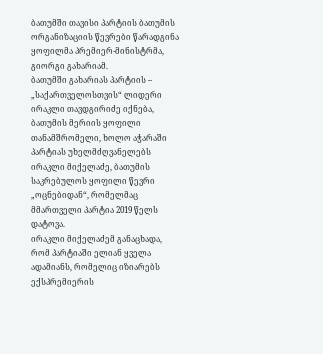ბათუმში თავისი პარტიის ბათუმის ორგანიზაციის წევრები წარადგინა ყოფილმა პრემიერ-მინისტრმა, გიორგი გახარიამ.
ბათუმში გახარიას პარტიის – „საქართველოსთვის“ ლიდერი ირაკლი თავდგირიძე იქნება, ბათუმის მერიის ყოფილი თანამშრომელი, ხოლო აჭარაში პარტიას უხელმძღვანელებს ირაკლი მიქელაძე, ბათუმის საკრებულოს ყოფილი წევრი „ოცნებიდან“, რომელმაც მმართველი პარტია 2019 წელს დატოვა.
ირაკლი მიქელაძემ განაცხადა, რომ პარტიაში ელიან ყველა ადამიანს, რომელიც იზიარებს ექსპრემიერის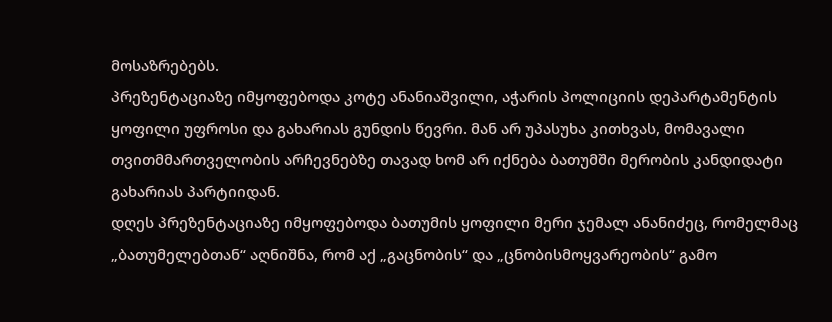მოსაზრებებს.
პრეზენტაციაზე იმყოფებოდა კოტე ანანიაშვილი, აჭარის პოლიციის დეპარტამენტის ყოფილი უფროსი და გახარიას გუნდის წევრი. მან არ უპასუხა კითხვას, მომავალი თვითმმართველობის არჩევნებზე თავად ხომ არ იქნება ბათუმში მერობის კანდიდატი გახარიას პარტიიდან.
დღეს პრეზენტაციაზე იმყოფებოდა ბათუმის ყოფილი მერი ჯემალ ანანიძეც, რომელმაც „ბათუმელებთან“ აღნიშნა, რომ აქ „გაცნობის“ და „ცნობისმოყვარეობის“ გამო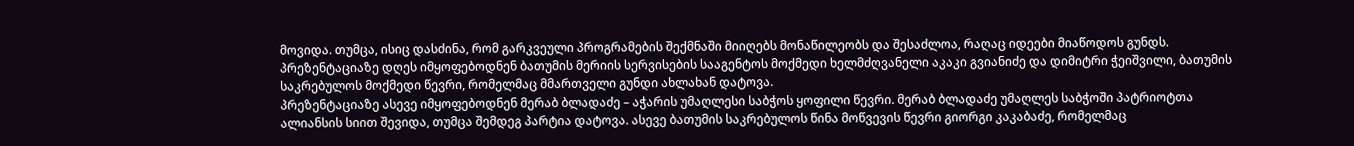მოვიდა. თუმცა, ისიც დასძინა, რომ გარკვეული პროგრამების შექმნაში მიიღებს მონაწილეობს და შესაძლოა, რაღაც იდეები მიაწოდოს გუნდს.
პრეზენტაციაზე დღეს იმყოფებოდნენ ბათუმის მერიის სერვისების სააგენტოს მოქმედი ხელმძღვანელი აკაკი გვიანიძე და დიმიტრი ჭეიშვილი, ბათუმის საკრებულოს მოქმედი წევრი, რომელმაც მმართველი გუნდი ახლახან დატოვა.
პრეზენტაციაზე ასევე იმყოფებოდნენ მერაბ ბლადაძე – აჭარის უმაღლესი საბჭოს ყოფილი წევრი. მერაბ ბლადაძე უმაღლეს საბჭოში პატრიოტთა ალიანსის სიით შევიდა, თუმცა შემდეგ პარტია დატოვა. ასევე ბათუმის საკრებულოს წინა მოწვევის წევრი გიორგი კაკაბაძე, რომელმაც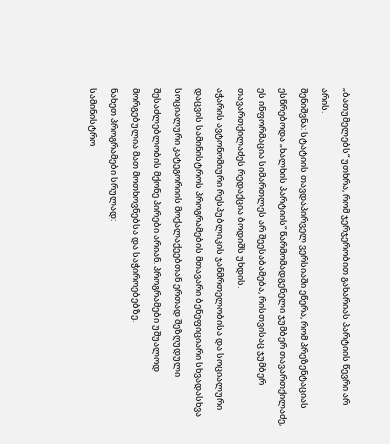„ბათუმელებს“ უთხრა, რომ ჯერჯერობით გახარიას პარტიის წევრი არ არის.
შენიშვნა: სტატიის თავდაპირველ ვერსიაში ეწერა, რომ პრეზენტაციას ესწრებოდა „ხალხის პარტიის“ წარმომადგენელი ჯუმბერ თავართქილაძე, ეს ინფორმაცია სიმართლეს არ შეესაბამება, რისთვისაც ჯუმბერ თავართქილაძეს რედაქცია ბოდიშს უხდის.
აჭარის ავტონომიური რესპუბლიკის ჯანმრთელობისა და სოციალური დაცვის სამინისტროს პროგრამების მთავარი ბენეფიციარი სხვადასხვა სოციალური კატეგორიის მოქალაქეებთან ერთად შეზღუდული შესაძლებლობის მქონე პირები არიან. პროგრამები უშუალოდ მორგებულია მათ მოთხოვნებსა და საჭიროებებზე.
ნახეთ პროგრამები სრულად:
სამინისტრო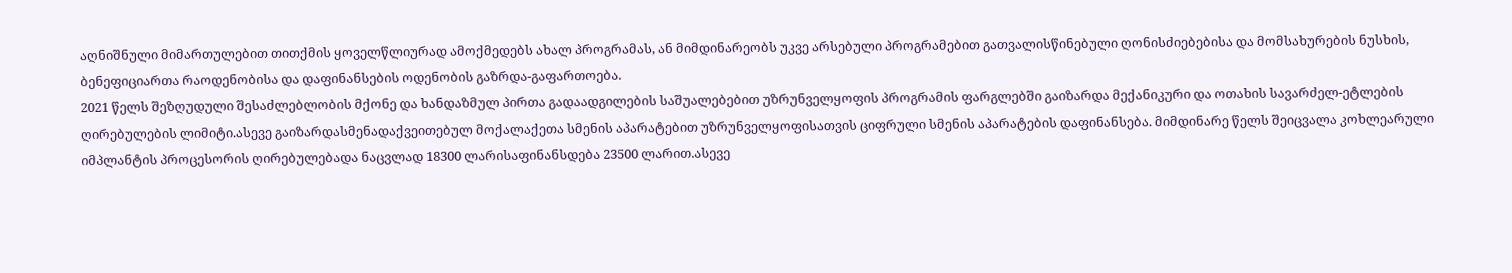აღნიშნული მიმართულებით თითქმის ყოველწლიურად ამოქმედებს ახალ პროგრამას, ან მიმდინარეობს უკვე არსებული პროგრამებით გათვალისწინებული ღონისძიებებისა და მომსახურების ნუსხის, ბენეფიციართა რაოდენობისა და დაფინანსების ოდენობის გაზრდა-გაფართოება.
2021 წელს შეზღუდული შესაძლებლობის მქონე და ხანდაზმულ პირთა გადაადგილების საშუალებებით უზრუნველყოფის პროგრამის ფარგლებში გაიზარდა მექანიკური და ოთახის სავარძელ-ეტლების ღირებულების ლიმიტი.ასევე გაიზარდასმენადაქვეითებულ მოქალაქეთა სმენის აპარატებით უზრუნველყოფისათვის ციფრული სმენის აპარატების დაფინანსება. მიმდინარე წელს შეიცვალა კოხლეარული იმპლანტის პროცესორის ღირებულებადა ნაცვლად 18300 ლარისაფინანსდება 23500 ლარით.ასევე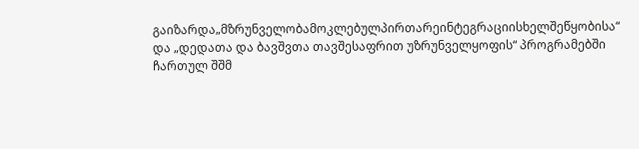გაიზარდა„მზრუნველობამოკლებულპირთარეინტეგრაციისხელშეწყობისა“ და „დედათა და ბავშვთა თავშესაფრით უზრუნველყოფის“ პროგრამებში ჩართულ შშმ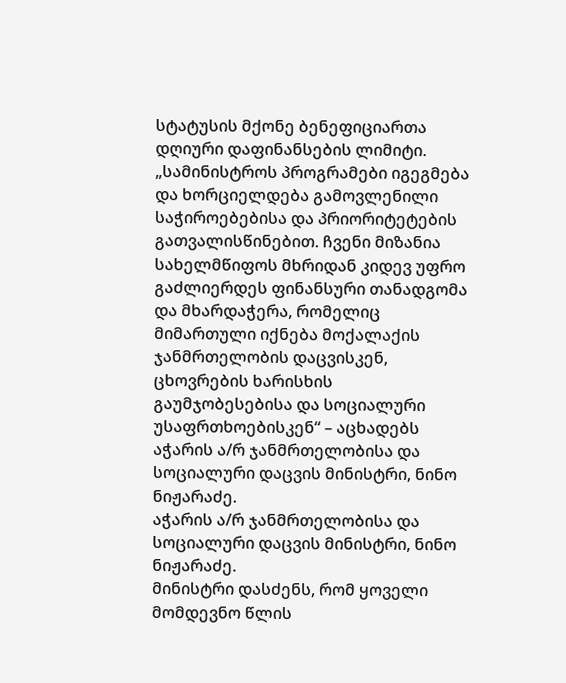სტატუსის მქონე ბენეფიციართა დღიური დაფინანსების ლიმიტი.
„სამინისტროს პროგრამები იგეგმება და ხორციელდება გამოვლენილი საჭიროებებისა და პრიორიტეტების გათვალისწინებით. ჩვენი მიზანია სახელმწიფოს მხრიდან კიდევ უფრო გაძლიერდეს ფინანსური თანადგომა და მხარდაჭერა, რომელიც მიმართული იქნება მოქალაქის ჯანმრთელობის დაცვისკენ, ცხოვრების ხარისხის გაუმჯობესებისა და სოციალური უსაფრთხოებისკენ“ – აცხადებს აჭარის ა/რ ჯანმრთელობისა და სოციალური დაცვის მინისტრი, ნინო ნიჟარაძე.
აჭარის ა/რ ჯანმრთელობისა და სოციალური დაცვის მინისტრი, ნინო ნიჟარაძე.
მინისტრი დასძენს, რომ ყოველი მომდევნო წლის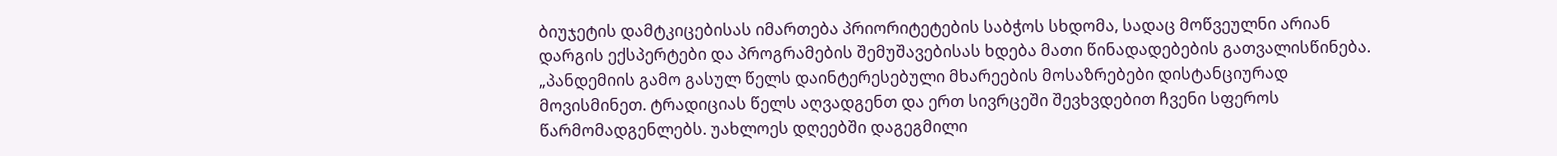ბიუჯეტის დამტკიცებისას იმართება პრიორიტეტების საბჭოს სხდომა, სადაც მოწვეულნი არიან დარგის ექსპერტები და პროგრამების შემუშავებისას ხდება მათი წინადადებების გათვალისწინება.
„პანდემიის გამო გასულ წელს დაინტერესებული მხარეების მოსაზრებები დისტანციურად მოვისმინეთ. ტრადიციას წელს აღვადგენთ და ერთ სივრცეში შევხვდებით ჩვენი სფეროს წარმომადგენლებს. უახლოეს დღეებში დაგეგმილი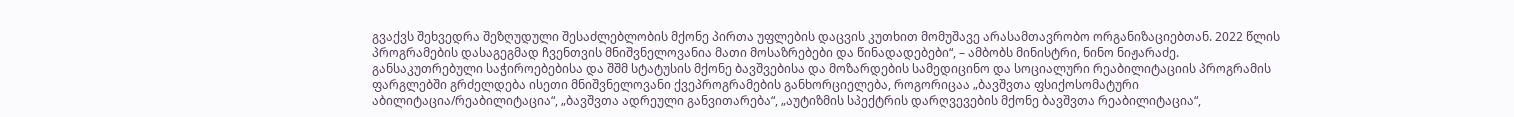გვაქვს შეხვედრა შეზღუდული შესაძლებლობის მქონე პირთა უფლების დაცვის კუთხით მომუშავე არასამთავრობო ორგანიზაციებთან. 2022 წლის პროგრამების დასაგეგმად ჩვენთვის მნიშვნელოვანია მათი მოსაზრებები და წინადადებები“, – ამბობს მინისტრი, ნინო ნიჟარაძე.
განსაკუთრებული საჭიროებებისა და შშმ სტატუსის მქონე ბავშვებისა და მოზარდების სამედიცინო და სოციალური რეაბილიტაციის პროგრამის ფარგლებში გრძელდება ისეთი მნიშვნელოვანი ქვეპროგრამების განხორციელება, როგორიცაა „ბავშვთა ფსიქოსომატური აბილიტაცია/რეაბილიტაცია“, „ბავშვთა ადრეული განვითარება“, „აუტიზმის სპექტრის დარღვევების მქონე ბავშვთა რეაბილიტაცია“,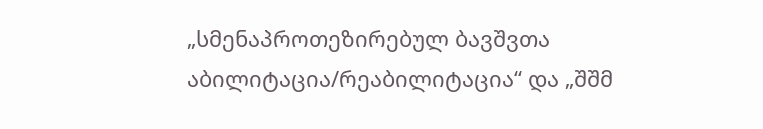„სმენაპროთეზირებულ ბავშვთა აბილიტაცია/რეაბილიტაცია“ და „შშმ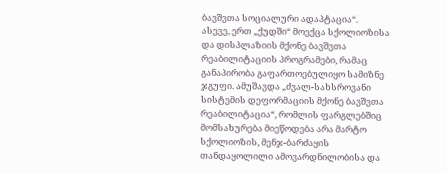ბავშვთა სოციალური ადაპტაცია“.
ასევე, ერთ „ქუდში“ მოექცა სქოლიოზისა და დისპლაზიის მქონე ბავშვთა რეაბილიტაციის პროგრამები, რამაც განაპირობა გაფართოებულიყო სამიზნე ჯგუფი. ამუშავდა „ძვალ-სახსროვანი სისტემის დეფორმაციის მქონე ბავშვთა რეაბილიტაცია“, რომლის ფარგლებშიც მომსახურება მიეწოდება არა მარტო სქოლიოზის, მენჯ-ბარძაყის თანდაყოლილი ამოვარდნილობისა და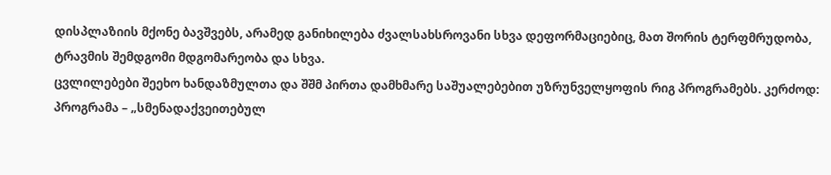დისპლაზიის მქონე ბავშვებს, არამედ განიხილება ძვალსახსროვანი სხვა დეფორმაციებიც, მათ შორის ტერფმრუდობა, ტრავმის შემდგომი მდგომარეობა და სხვა.
ცვლილებები შეეხო ხანდაზმულთა და შშმ პირთა დამხმარე საშუალებებით უზრუნველყოფის რიგ პროგრამებს. კერძოდ:
პროგრამა – „სმენადაქვეითებულ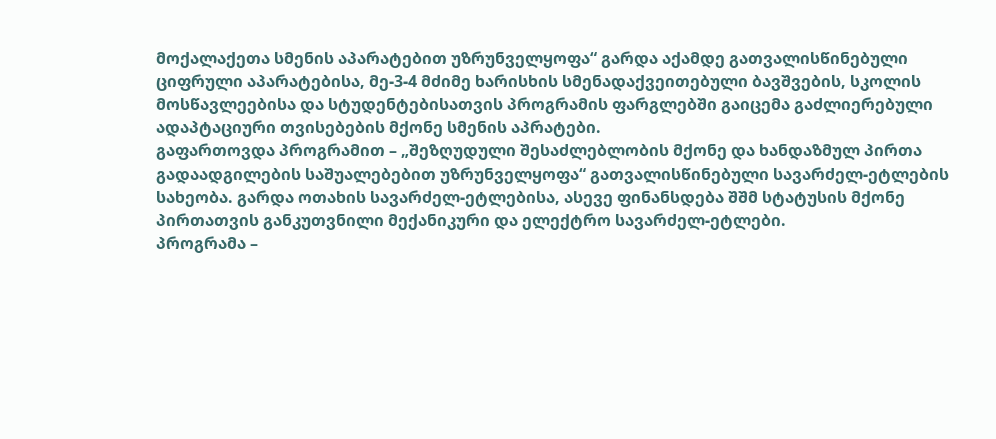მოქალაქეთა სმენის აპარატებით უზრუნველყოფა“ გარდა აქამდე გათვალისწინებული ციფრული აპარატებისა, მე-3-4 მძიმე ხარისხის სმენადაქვეითებული ბავშვების, სკოლის მოსწავლეებისა და სტუდენტებისათვის პროგრამის ფარგლებში გაიცემა გაძლიერებული ადაპტაციური თვისებების მქონე სმენის აპრატები.
გაფართოვდა პროგრამით – „შეზღუდული შესაძლებლობის მქონე და ხანდაზმულ პირთა გადაადგილების საშუალებებით უზრუნველყოფა“ გათვალისწინებული სავარძელ-ეტლების სახეობა. გარდა ოთახის სავარძელ-ეტლებისა, ასევე ფინანსდება შშმ სტატუსის მქონე პირთათვის განკუთვნილი მექანიკური და ელექტრო სავარძელ-ეტლები.
პროგრამა –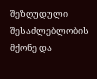შეზღუდული შესაძლებლობის მქონე და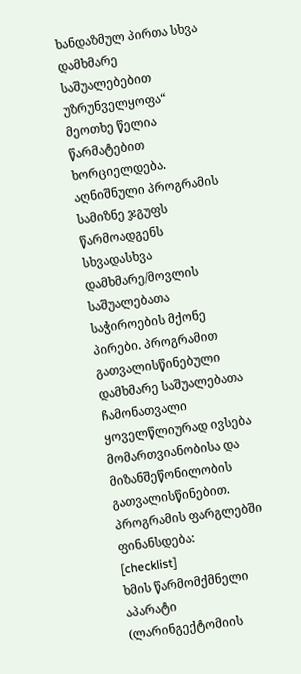ხანდაზმულ პირთა სხვა დამხმარე საშუალებებით უზრუნველყოფა“ მეოთხე წელია წარმატებით ხორციელდება. აღნიშნული პროგრამის სამიზნე ჯგუფს წარმოადგენს სხვადასხვა დამხმარე/მოვლის საშუალებათა საჭიროების მქონე პირები. პროგრამით გათვალისწინებული დამხმარე საშუალებათა ჩამონათვალი ყოველწლიურად ივსება მომართვიანობისა და მიზანშეწონილობის გათვალისწინებით. პროგრამის ფარგლებში ფინანსდება:
[checklist]
ხმის წარმომქმნელი აპარატი (ლარინგექტომიის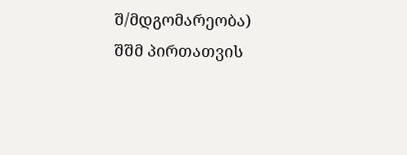შ/მდგომარეობა)
შშმ პირთათვის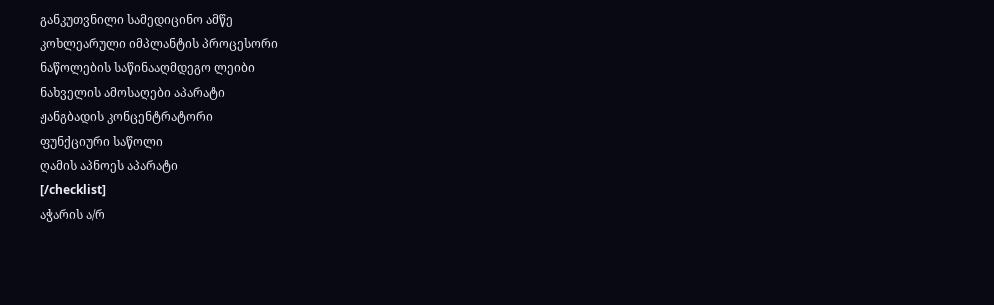განკუთვნილი სამედიცინო ამწე
კოხლეარული იმპლანტის პროცესორი
ნაწოლების საწინააღმდეგო ლეიბი
ნახველის ამოსაღები აპარატი
ჟანგბადის კონცენტრატორი
ფუნქციური საწოლი
ღამის აპნოეს აპარატი
[/checklist]
აჭარის ა/რ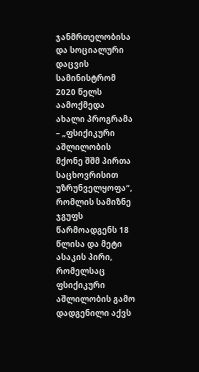ჯანმრთელობისა და სოციალური დაცვის სამინისტრომ 2020 წელს აამოქმედა ახალი პროგრამა – „ფსიქიკური აშლილობის მქონე შშმ პირთა საცხოვრისით უზრუნველყოფა“, რომლის სამიზნე ჯგუფს წარმოადგენს 18 წლისა და მეტი ასაკის პირი, რომელსაც ფსიქიკური აშლილობის გამო დადგენილი აქვს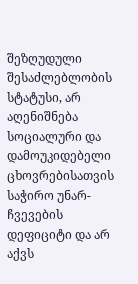შეზღუდული შესაძლებლობის სტატუსი, არ აღენიშნება სოციალური და დამოუკიდებელი ცხოვრებისათვის საჭირო უნარ-ჩვევების დეფიციტი და არ აქვს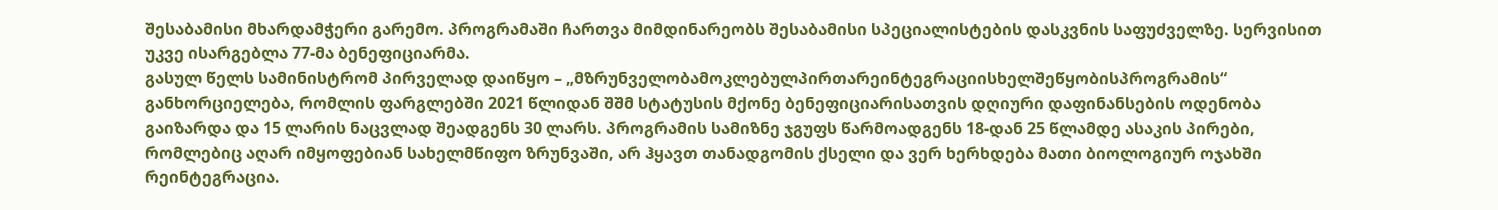შესაბამისი მხარდამჭერი გარემო. პროგრამაში ჩართვა მიმდინარეობს შესაბამისი სპეციალისტების დასკვნის საფუძველზე. სერვისით უკვე ისარგებლა 77-მა ბენეფიციარმა.
გასულ წელს სამინისტრომ პირველად დაიწყო – „მზრუნველობამოკლებულპირთარეინტეგრაციისხელშეწყობისპროგრამის“ განხორციელება, რომლის ფარგლებში 2021 წლიდან შშმ სტატუსის მქონე ბენეფიციარისათვის დღიური დაფინანსების ოდენობა გაიზარდა და 15 ლარის ნაცვლად შეადგენს 30 ლარს. პროგრამის სამიზნე ჯგუფს წარმოადგენს 18-დან 25 წლამდე ასაკის პირები, რომლებიც აღარ იმყოფებიან სახელმწიფო ზრუნვაში, არ ჰყავთ თანადგომის ქსელი და ვერ ხერხდება მათი ბიოლოგიურ ოჯახში რეინტეგრაცია.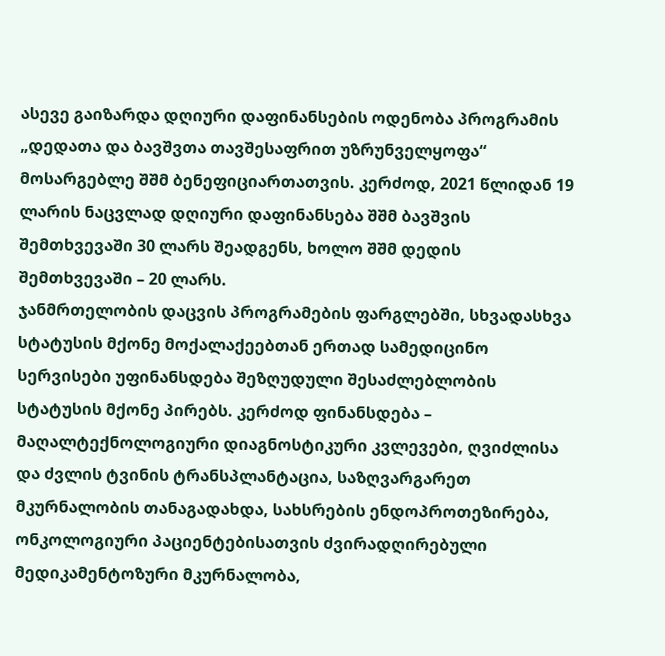ასევე გაიზარდა დღიური დაფინანსების ოდენობა პროგრამის „დედათა და ბავშვთა თავშესაფრით უზრუნველყოფა“ მოსარგებლე შშმ ბენეფიციართათვის. კერძოდ, 2021 წლიდან 19 ლარის ნაცვლად დღიური დაფინანსება შშმ ბავშვის შემთხვევაში 30 ლარს შეადგენს, ხოლო შშმ დედის შემთხვევაში – 20 ლარს.
ჯანმრთელობის დაცვის პროგრამების ფარგლებში, სხვადასხვა სტატუსის მქონე მოქალაქეებთან ერთად სამედიცინო სერვისები უფინანსდება შეზღუდული შესაძლებლობის სტატუსის მქონე პირებს. კერძოდ ფინანსდება – მაღალტექნოლოგიური დიაგნოსტიკური კვლევები, ღვიძლისა და ძვლის ტვინის ტრანსპლანტაცია, საზღვარგარეთ მკურნალობის თანაგადახდა, სახსრების ენდოპროთეზირება, ონკოლოგიური პაციენტებისათვის ძვირადღირებული მედიკამენტოზური მკურნალობა,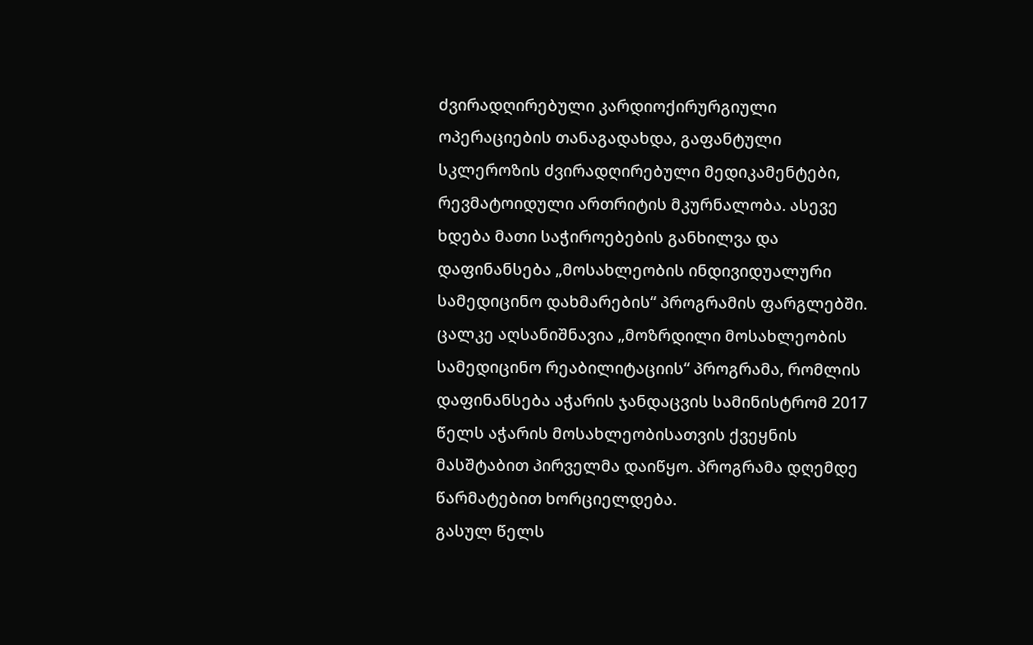ძვირადღირებული კარდიოქირურგიული ოპერაციების თანაგადახდა, გაფანტული სკლეროზის ძვირადღირებული მედიკამენტები, რევმატოიდული ართრიტის მკურნალობა. ასევე ხდება მათი საჭიროებების განხილვა და დაფინანსება „მოსახლეობის ინდივიდუალური სამედიცინო დახმარების“ პროგრამის ფარგლებში.
ცალკე აღსანიშნავია „მოზრდილი მოსახლეობის სამედიცინო რეაბილიტაციის“ პროგრამა, რომლის დაფინანსება აჭარის ჯანდაცვის სამინისტრომ 2017 წელს აჭარის მოსახლეობისათვის ქვეყნის მასშტაბით პირველმა დაიწყო. პროგრამა დღემდე წარმატებით ხორციელდება.
გასულ წელს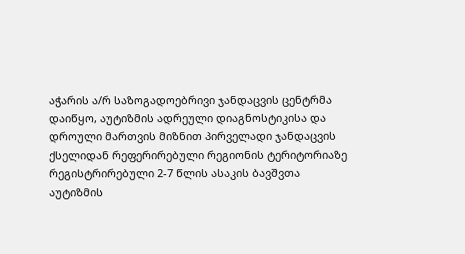აჭარის ა/რ საზოგადოებრივი ჯანდაცვის ცენტრმა დაიწყო, აუტიზმის ადრეული დიაგნოსტიკისა და დროული მართვის მიზნით პირველადი ჯანდაცვის ქსელიდან რეფერირებული რეგიონის ტერიტორიაზე რეგისტრირებული 2-7 წლის ასაკის ბავშვთა აუტიზმის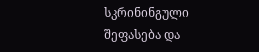სკრინინგული შეფასება და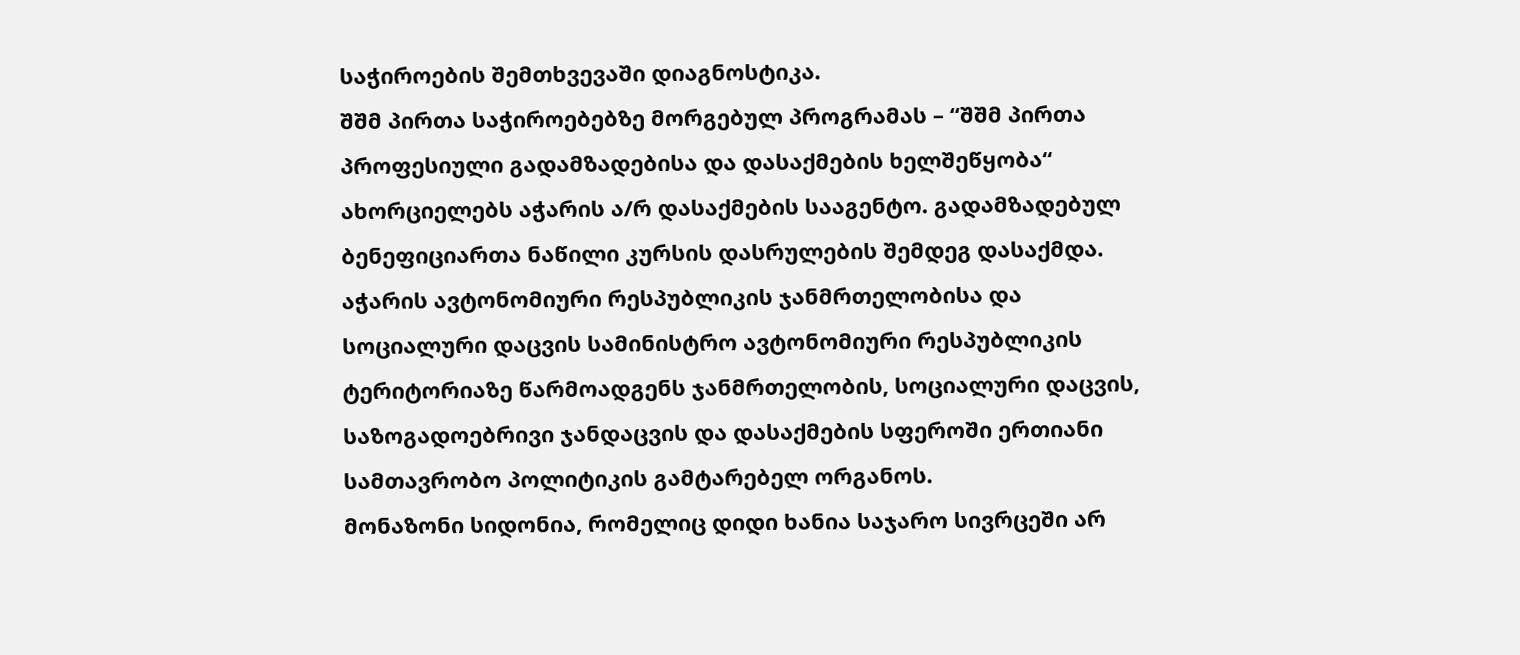საჭიროების შემთხვევაში დიაგნოსტიკა.
შშმ პირთა საჭიროებებზე მორგებულ პროგრამას – “შშმ პირთა პროფესიული გადამზადებისა და დასაქმების ხელშეწყობა“ ახორციელებს აჭარის ა/რ დასაქმების სააგენტო. გადამზადებულ ბენეფიციართა ნაწილი კურსის დასრულების შემდეგ დასაქმდა.
აჭარის ავტონომიური რესპუბლიკის ჯანმრთელობისა და სოციალური დაცვის სამინისტრო ავტონომიური რესპუბლიკის ტერიტორიაზე წარმოადგენს ჯანმრთელობის, სოციალური დაცვის, საზოგადოებრივი ჯანდაცვის და დასაქმების სფეროში ერთიანი სამთავრობო პოლიტიკის გამტარებელ ორგანოს.
მონაზონი სიდონია, რომელიც დიდი ხანია საჯარო სივრცეში არ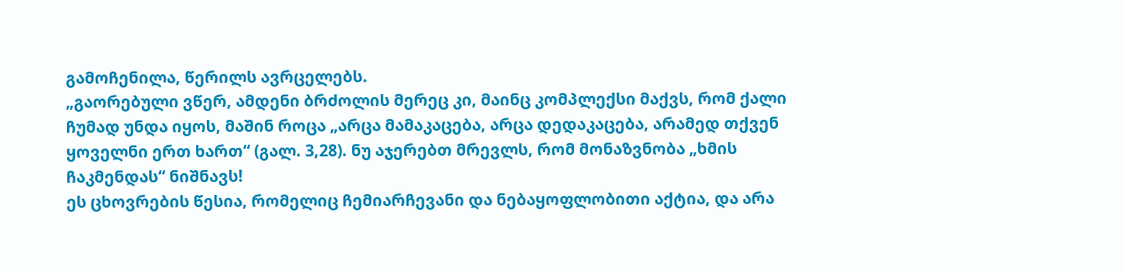გამოჩენილა, წერილს ავრცელებს.
„გაორებული ვწერ, ამდენი ბრძოლის მერეც კი, მაინც კომპლექსი მაქვს, რომ ქალი ჩუმად უნდა იყოს, მაშინ როცა „არცა მამაკაცება, არცა დედაკაცება, არამედ თქვენ ყოველნი ერთ ხართ“ (გალ. 3,28). ნუ აჯერებთ მრევლს, რომ მონაზვნობა „ხმის ჩაკმენდას“ ნიშნავს!
ეს ცხოვრების წესია, რომელიც ჩემიარჩევანი და ნებაყოფლობითი აქტია, და არა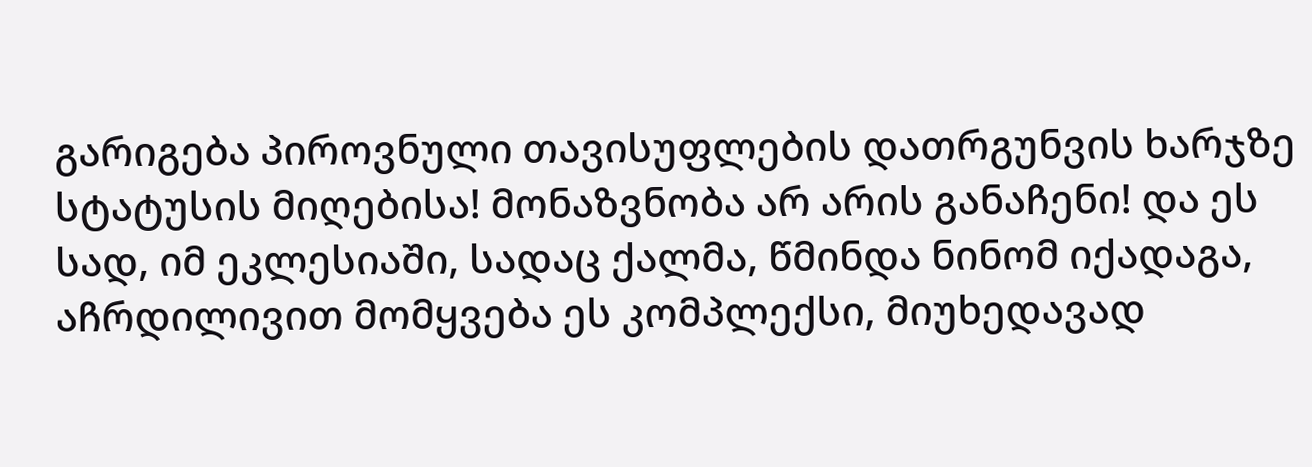გარიგება პიროვნული თავისუფლების დათრგუნვის ხარჯზე სტატუსის მიღებისა! მონაზვნობა არ არის განაჩენი! და ეს სად, იმ ეკლესიაში, სადაც ქალმა, წმინდა ნინომ იქადაგა, აჩრდილივით მომყვება ეს კომპლექსი, მიუხედავად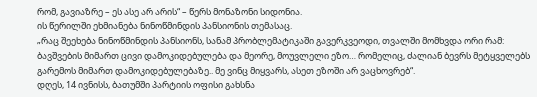რომ, გავიაზრე – ეს ასე არ არის“ – წერს მონაზონი სიდონია.
ის წერილში ეხმიანება ნინოწმინდის პანსიონის თემასაც.
„რაც შეეხება ნინოწმინდის პანსიონს, სანამ პრობლემატიკაში გავერკვეოდი, თვალში მომხვდა ორი რამ: ბავშვების მიმართ ცივი დამოკიდებულება და მეორე, მოუვლელი ეზო… რომელიც, ძალიან ბევრს მეტყველებს გარემოს მიმართ დამოკიდებულებაზე.. მე ვინც მიყვარს, ასეთ ეზოში არ ვაცხოვრებ“.
დღეს, 14 ივნისს, ბათუმში პარტიის ოფისი გახსნა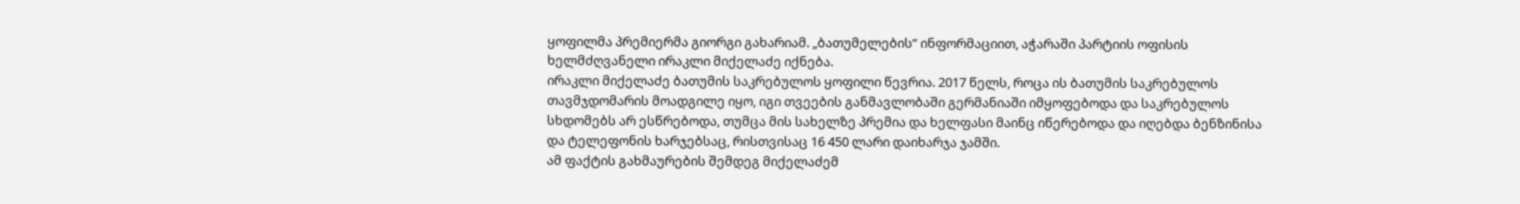ყოფილმა პრემიერმა გიორგი გახარიამ. „ბათუმელების“ ინფორმაციით, აჭარაში პარტიის ოფისის ხელმძღვანელი ირაკლი მიქელაძე იქნება.
ირაკლი მიქელაძე ბათუმის საკრებულოს ყოფილი წევრია. 2017 წელს, როცა ის ბათუმის საკრებულოს თავმჯდომარის მოადგილე იყო, იგი თვეების განმავლობაში გერმანიაში იმყოფებოდა და საკრებულოს სხდომებს არ ესწრებოდა, თუმცა მის სახელზე პრემია და ხელფასი მაინც იწერებოდა და იღებდა ბენზინისა და ტელეფონის ხარჯებსაც, რისთვისაც 16 450 ლარი დაიხარჯა ჯამში.
ამ ფაქტის გახმაურების შემდეგ მიქელაძემ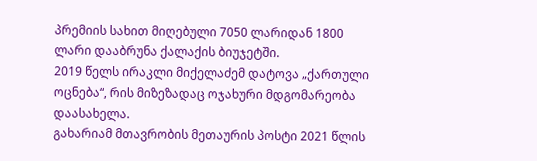პრემიის სახით მიღებული 7050 ლარიდან 1800 ლარი დააბრუნა ქალაქის ბიუჯეტში.
2019 წელს ირაკლი მიქელაძემ დატოვა „ქართული ოცნება“, რის მიზეზადაც ოჯახური მდგომარეობა დაასახელა.
გახარიამ მთავრობის მეთაურის პოსტი 2021 წლის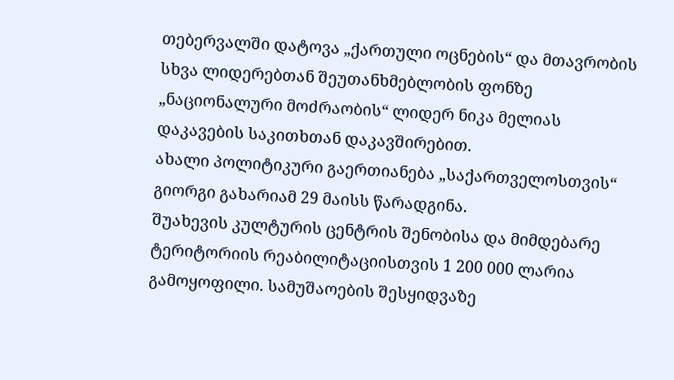თებერვალში დატოვა „ქართული ოცნების“ და მთავრობის სხვა ლიდერებთან შეუთანხმებლობის ფონზე „ნაციონალური მოძრაობის“ ლიდერ ნიკა მელიას დაკავების საკითხთან დაკავშირებით.
ახალი პოლიტიკური გაერთიანება „საქართველოსთვის“ გიორგი გახარიამ 29 მაისს წარადგინა.
შუახევის კულტურის ცენტრის შენობისა და მიმდებარე ტერიტორიის რეაბილიტაციისთვის 1 200 000 ლარია გამოყოფილი. სამუშაოების შესყიდვაზე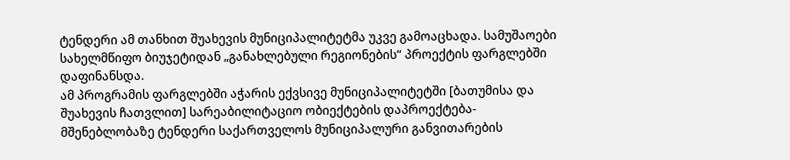ტენდერი ამ თანხით შუახევის მუნიციპალიტეტმა უკვე გამოაცხადა. სამუშაოები სახელმწიფო ბიუჯეტიდან „განახლებული რეგიონების“ პროექტის ფარგლებში დაფინანსდა.
ამ პროგრამის ფარგლებში აჭარის ექვსივე მუნიციპალიტეტში [ბათუმისა და შუახევის ჩათვლით] სარეაბილიტაციო ობიექტების დაპროექტება-მშენებლობაზე ტენდერი საქართველოს მუნიციპალური განვითარების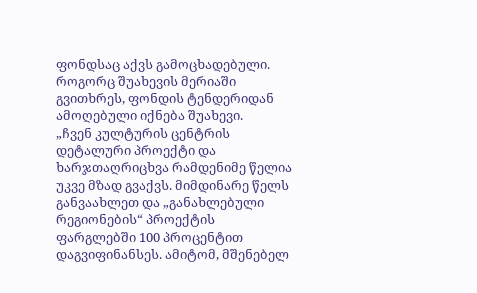ფონდსაც აქვს გამოცხადებული. როგორც შუახევის მერიაში გვითხრეს, ფონდის ტენდერიდან ამოღებული იქნება შუახევი.
„ჩვენ კულტურის ცენტრის დეტალური პროექტი და ხარჯთაღრიცხვა რამდენიმე წელია უკვე მზად გვაქვს. მიმდინარე წელს განვაახლეთ და „განახლებული რეგიონების“ პროექტის ფარგლებში 100 პროცენტით დაგვიფინანსეს. ამიტომ, მშენებელ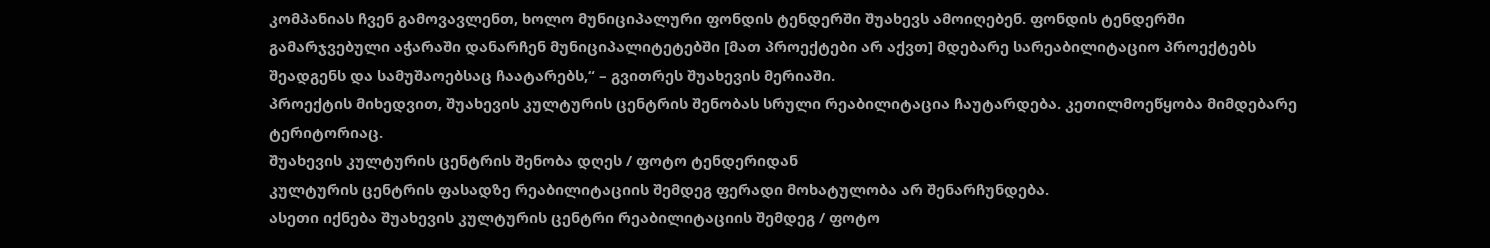კომპანიას ჩვენ გამოვავლენთ, ხოლო მუნიციპალური ფონდის ტენდერში შუახევს ამოიღებენ. ფონდის ტენდერში გამარჯვებული აჭარაში დანარჩენ მუნიციპალიტეტებში [მათ პროექტები არ აქვთ] მდებარე სარეაბილიტაციო პროექტებს შეადგენს და სამუშაოებსაც ჩაატარებს,“ – გვითრეს შუახევის მერიაში.
პროექტის მიხედვით, შუახევის კულტურის ცენტრის შენობას სრული რეაბილიტაცია ჩაუტარდება. კეთილმოეწყობა მიმდებარე ტერიტორიაც.
შუახევის კულტურის ცენტრის შენობა დღეს / ფოტო ტენდერიდან
კულტურის ცენტრის ფასადზე რეაბილიტაციის შემდეგ ფერადი მოხატულობა არ შენარჩუნდება.
ასეთი იქნება შუახევის კულტურის ცენტრი რეაბილიტაციის შემდეგ / ფოტო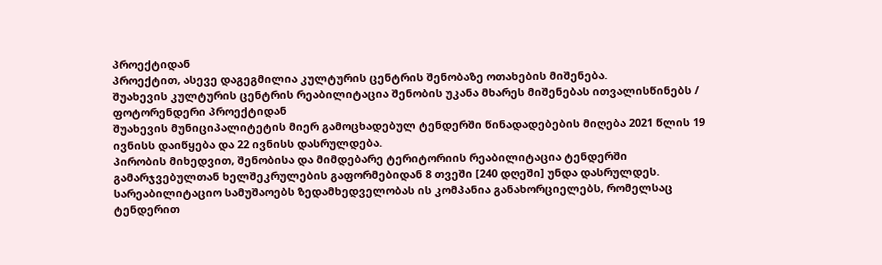პროექტიდან
პროექტით, ასევე დაგეგმილია კულტურის ცენტრის შენობაზე ოთახების მიშენება.
შუახევის კულტურის ცენტრის რეაბილიტაცია შენობის უკანა მხარეს მიშენებას ითვალისწინებს / ფოტორენდერი პროექტიდან
შუახევის მუნიციპალიტეტის მიერ გამოცხადებულ ტენდერში წინადადებების მიღება 2021 წლის 19 ივნისს დაიწყება და 22 ივნისს დასრულდება.
პირობის მიხედვით, შენობისა და მიმდებარე ტერიტორიის რეაბილიტაცია ტენდერში გამარჯვებულთან ხელშეკრულების გაფორმებიდან 8 თვეში [240 დღეში] უნდა დასრულდეს.
სარეაბილიტაციო სამუშაოებს ზედამხედველობას ის კომპანია განახორციელებს, რომელსაც ტენდერით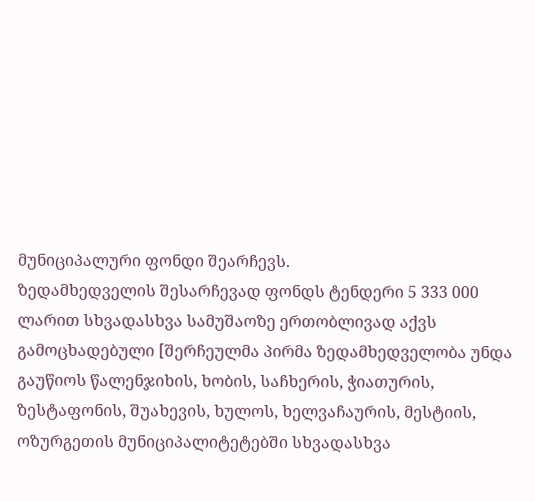მუნიციპალური ფონდი შეარჩევს.
ზედამხედველის შესარჩევად ფონდს ტენდერი 5 333 000 ლარით სხვადასხვა სამუშაოზე ერთობლივად აქვს გამოცხადებული [შერჩეულმა პირმა ზედამხედველობა უნდა გაუწიოს წალენჯიხის, ხობის, საჩხერის, ჭიათურის, ზესტაფონის, შუახევის, ხულოს, ხელვაჩაურის, მესტიის, ოზურგეთის მუნიციპალიტეტებში სხვადასხვა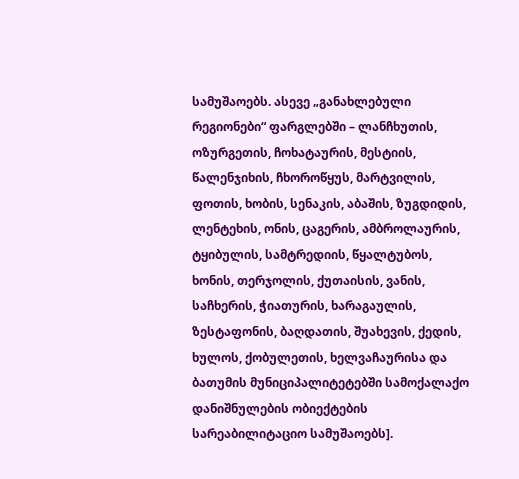სამუშაოებს. ასევე „განახლებული რეგიონები“ ფარგლებში – ლანჩხუთის, ოზურგეთის, ჩოხატაურის, მესტიის, წალენჯიხის, ჩხოროწყუს, მარტვილის, ფოთის, ხობის, სენაკის, აბაშის, ზუგდიდის, ლენტეხის, ონის, ცაგერის, ამბროლაურის, ტყიბულის, სამტრედიის, წყალტუბოს, ხონის, თერჯოლის, ქუთაისის, ვანის, საჩხერის, ჭიათურის, ხარაგაულის, ზესტაფონის, ბაღდათის, შუახევის, ქედის, ხულოს, ქობულეთის, ხელვაჩაურისა და ბათუმის მუნიციპალიტეტებში სამოქალაქო დანიშნულების ობიექტების სარეაბილიტაციო სამუშაოებს].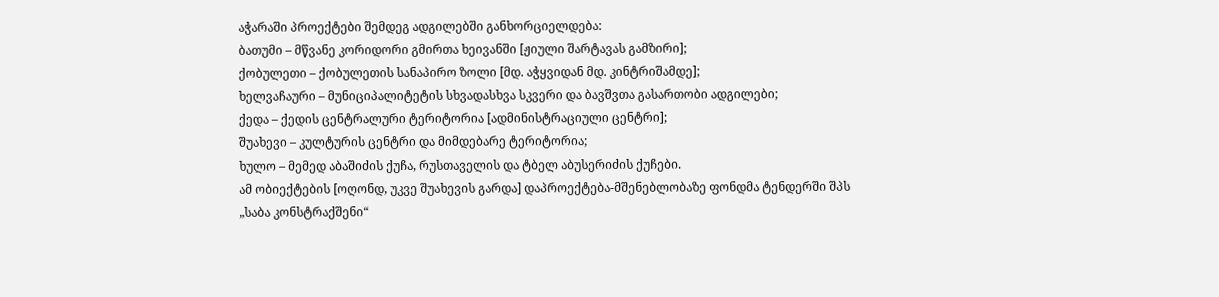აჭარაში პროექტები შემდეგ ადგილებში განხორციელდება:
ბათუმი – მწვანე კორიდორი გმირთა ხეივანში [ჟიული შარტავას გამზირი];
ქობულეთი – ქობულეთის სანაპირო ზოლი [მდ. აჭყვიდან მდ. კინტრიშამდე];
ხელვაჩაური – მუნიციპალიტეტის სხვადასხვა სკვერი და ბავშვთა გასართობი ადგილები;
ქედა – ქედის ცენტრალური ტერიტორია [ადმინისტრაციული ცენტრი];
შუახევი – კულტურის ცენტრი და მიმდებარე ტერიტორია;
ხულო – მემედ აბაშიძის ქუჩა, რუსთაველის და ტბელ აბუსერიძის ქუჩები.
ამ ობიექტების [ოღონდ, უკვე შუახევის გარდა] დაპროექტება-მშენებლობაზე ფონდმა ტენდერში შპს „საბა კონსტრაქშენი“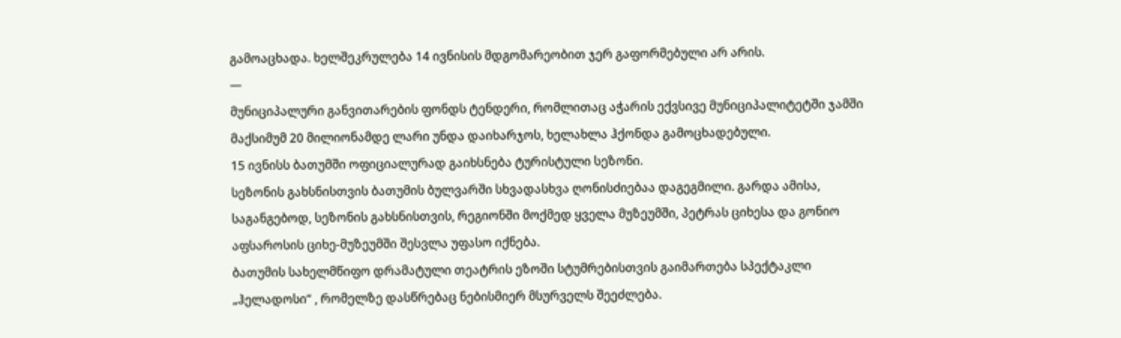გამოაცხადა. ხელშეკრულება 14 ივნისის მდგომარეობით ჯერ გაფორმებული არ არის.
—
მუნიციპალური განვითარების ფონდს ტენდერი, რომლითაც აჭარის ექვსივე მუნიციპალიტეტში ჯამში მაქსიმუმ 20 მილიონამდე ლარი უნდა დაიხარჯოს, ხელახლა ჰქონდა გამოცხადებული.
15 ივნისს ბათუმში ოფიციალურად გაიხსნება ტურისტული სეზონი.
სეზონის გახსნისთვის ბათუმის ბულვარში სხვადასხვა ღონისძიებაა დაგეგმილი. გარდა ამისა, საგანგებოდ, სეზონის გახსნისთვის, რეგიონში მოქმედ ყველა მუზეუმში, პეტრას ციხესა და გონიო აფსაროსის ციხე-მუზეუმში შესვლა უფასო იქნება.
ბათუმის სახელმწიფო დრამატული თეატრის ეზოში სტუმრებისთვის გაიმართება სპექტაკლი „ჰელადოსი“ , რომელზე დასწრებაც ნებისმიერ მსურველს შეეძლება.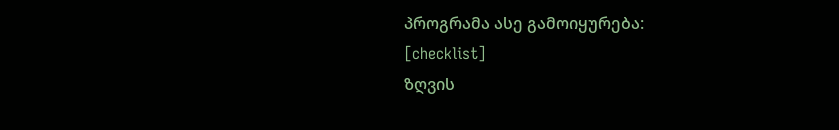პროგრამა ასე გამოიყურება:
[checklist]
ზღვის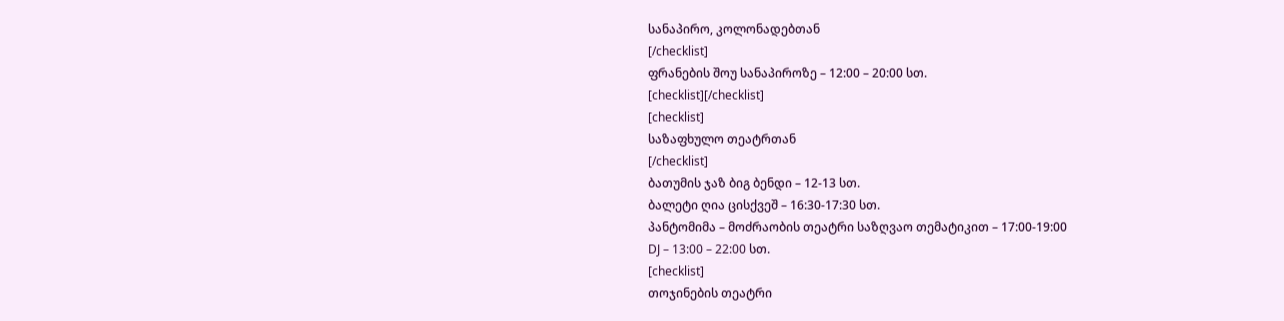სანაპირო, კოლონადებთან
[/checklist]
ფრანების შოუ სანაპიროზე – 12:00 – 20:00 სთ.
[checklist][/checklist]
[checklist]
საზაფხულო თეატრთან
[/checklist]
ბათუმის ჯაზ ბიგ ბენდი – 12-13 სთ.
ბალეტი ღია ცისქვეშ – 16:30-17:30 სთ.
პანტომიმა – მოძრაობის თეატრი საზღვაო თემატიკით – 17:00-19:00
DJ – 13:00 – 22:00 სთ.
[checklist]
თოჯინების თეატრი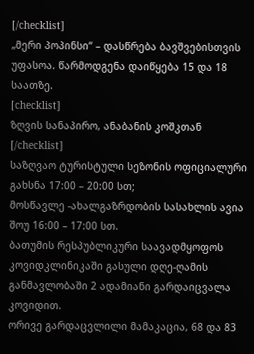[/checklist]
„მერი პოპინსი“ – დასწრება ბავშვებისთვის უფასოა. წარმოდგენა დაიწყება 15 და 18 საათზე.
[checklist]
ზღვის სანაპირო, ანაბანის კოშკთან
[/checklist]
საზღვაო ტურისტული სეზონის ოფიციალური გახსნა 17:00 – 20:00 სთ;
მოსწავლე -ახალგაზრდობის სასახლის ავია შოუ 16:00 – 17:00 სთ.
ბათუმის რესპუბლიკური საავადმყოფოს კოვიდკლინიკაში გასული დღე-ღამის განმავლობაში 2 ადამიანი გარდაიცვალა კოვიდით.
ორივე გარდაცვლილი მამაკაცია, 68 და 83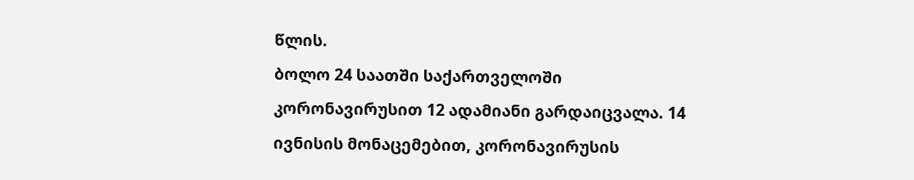წლის.
ბოლო 24 საათში საქართველოში კორონავირუსით 12 ადამიანი გარდაიცვალა. 14 ივნისის მონაცემებით, კორონავირუსის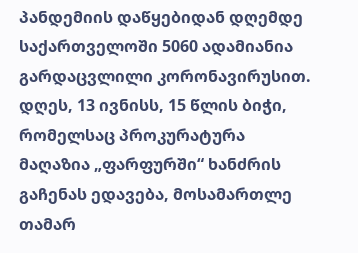პანდემიის დაწყებიდან დღემდე საქართველოში 5060 ადამიანია გარდაცვლილი კორონავირუსით.
დღეს, 13 ივნისს, 15 წლის ბიჭი, რომელსაც პროკურატურა მაღაზია „ფარფურში“ ხანძრის გაჩენას ედავება, მოსამართლე თამარ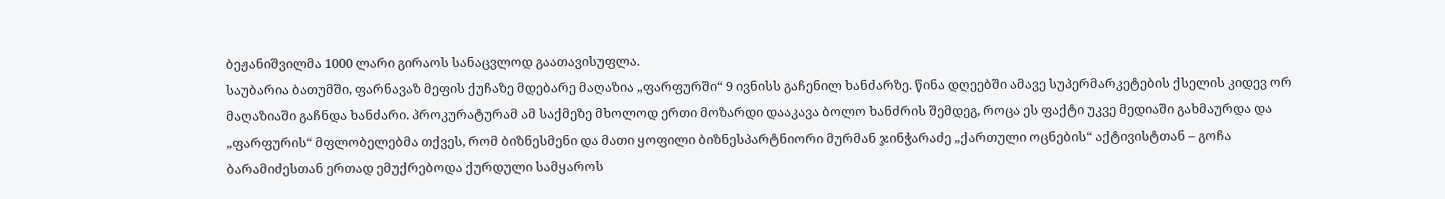ბეჟანიშვილმა 1000 ლარი გირაოს სანაცვლოდ გაათავისუფლა.
საუბარია ბათუმში, ფარნავაზ მეფის ქუჩაზე მდებარე მაღაზია „ფარფურში“ 9 ივნისს გაჩენილ ხანძარზე. წინა დღეებში ამავე სუპერმარკეტების ქსელის კიდევ ორ მაღაზიაში გაჩნდა ხანძარი. პროკურატურამ ამ საქმეზე მხოლოდ ერთი მოზარდი დააკავა ბოლო ხანძრის შემდეგ, როცა ეს ფაქტი უკვე მედიაში გახმაურდა და „ფარფურის“ მფლობელებმა თქვეს, რომ ბიზნესმენი და მათი ყოფილი ბიზნესპარტნიორი მურმან ჯინჭარაძე „ქართული ოცნების“ აქტივისტთან – გოჩა ბარამიძესთან ერთად ემუქრებოდა ქურდული სამყაროს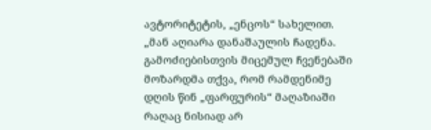ავტორიტეტის, „ენცოს“ სახელით.
„მან აღიარა დანაშაულის ჩადენა. გამოძიებისთვის მიცემულ ჩვენებაში მოზარდმა თქვა, რომ რამდენიმე დღის წინ „ფარფურის“ მაღაზიაში რაღაც ნისიად არ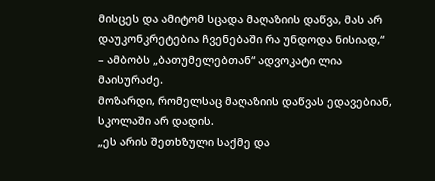მისცეს და ამიტომ სცადა მაღაზიის დაწვა, მას არ დაუკონკრეტებია ჩვენებაში რა უნდოდა ნისიად,“ – ამბობს „ბათუმელებთან“ ადვოკატი ლია მაისურაძე.
მოზარდი, რომელსაც მაღაზიის დაწვას ედავებიან, სკოლაში არ დადის.
„ეს არის შეთხზული საქმე და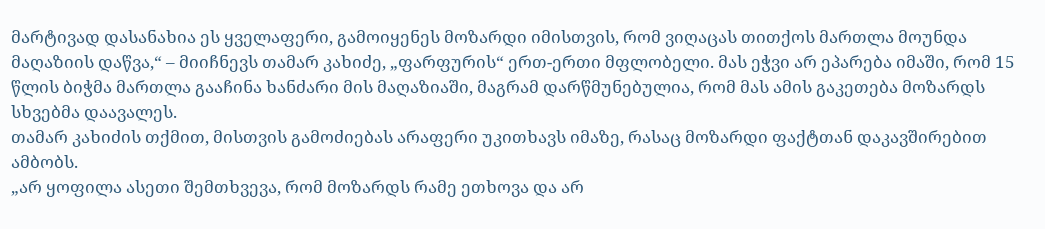მარტივად დასანახია ეს ყველაფერი, გამოიყენეს მოზარდი იმისთვის, რომ ვიღაცას თითქოს მართლა მოუნდა მაღაზიის დაწვა,“ – მიიჩნევს თამარ კახიძე, „ფარფურის“ ერთ-ერთი მფლობელი. მას ეჭვი არ ეპარება იმაში, რომ 15 წლის ბიჭმა მართლა გააჩინა ხანძარი მის მაღაზიაში, მაგრამ დარწმუნებულია, რომ მას ამის გაკეთება მოზარდს სხვებმა დაავალეს.
თამარ კახიძის თქმით, მისთვის გამოძიებას არაფერი უკითხავს იმაზე, რასაც მოზარდი ფაქტთან დაკავშირებით ამბობს.
„არ ყოფილა ასეთი შემთხვევა, რომ მოზარდს რამე ეთხოვა და არ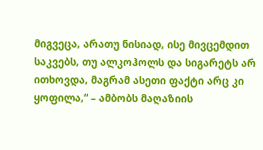მიგვეცა, არათუ ნისიად, ისე მივცემდით საკვებს, თუ ალკოჰოლს და სიგარეტს არ ითხოვდა, მაგრამ ასეთი ფაქტი არც კი ყოფილა,“ – ამბობს მაღაზიის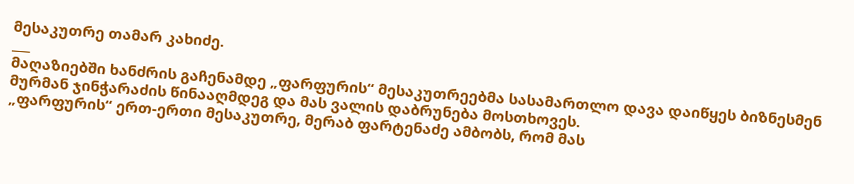მესაკუთრე თამარ კახიძე.
___
მაღაზიებში ხანძრის გაჩენამდე „ფარფურის“ მესაკუთრეებმა სასამართლო დავა დაიწყეს ბიზნესმენ მურმან ჯინჭარაძის წინააღმდეგ და მას ვალის დაბრუნება მოსთხოვეს.
„ფარფურის“ ერთ-ერთი მესაკუთრე, მერაბ ფარტენაძე ამბობს, რომ მას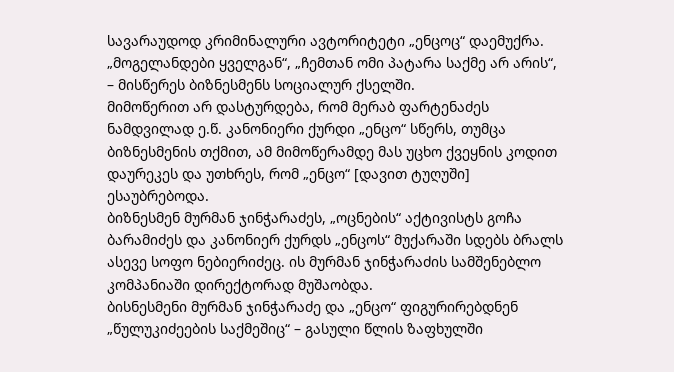სავარაუდოდ კრიმინალური ავტორიტეტი „ენცოც“ დაემუქრა. „მოგელანდები ყველგან“, „ჩემთან ომი პატარა საქმე არ არის“, – მისწერეს ბიზნესმენს სოციალურ ქსელში.
მიმოწერით არ დასტურდება, რომ მერაბ ფარტენაძეს ნამდვილად ე.წ. კანონიერი ქურდი „ენცო“ სწერს, თუმცა ბიზნესმენის თქმით, ამ მიმოწერამდე მას უცხო ქვეყნის კოდით დაურეკეს და უთხრეს, რომ „ენცო“ [დავით ტუღუში] ესაუბრებოდა.
ბიზნესმენ მურმან ჯინჭარაძეს, „ოცნების“ აქტივისტს გოჩა ბარამიძეს და კანონიერ ქურდს „ენცოს“ მუქარაში სდებს ბრალს ასევე სოფო ნებიერიძეც. ის მურმან ჯინჭარაძის სამშენებლო კომპანიაში დირექტორად მუშაობდა.
ბისნესმენი მურმან ჯინჭარაძე და „ენცო“ ფიგურირებდნენ „წულუკიძეების საქმეშიც“ – გასული წლის ზაფხულში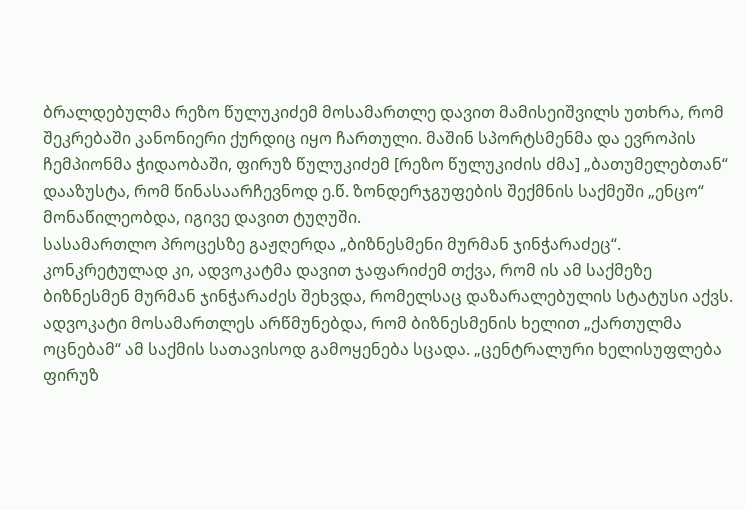ბრალდებულმა რეზო წულუკიძემ მოსამართლე დავით მამისეიშვილს უთხრა, რომ შეკრებაში კანონიერი ქურდიც იყო ჩართული. მაშინ სპორტსმენმა და ევროპის ჩემპიონმა ჭიდაობაში, ფირუზ წულუკიძემ [რეზო წულუკიძის ძმა] „ბათუმელებთან“ დააზუსტა, რომ წინასაარჩევნოდ ე.წ. ზონდერჯგუფების შექმნის საქმეში „ენცო“ მონაწილეობდა, იგივე დავით ტუღუში.
სასამართლო პროცესზე გაჟღერდა „ბიზნესმენი მურმან ჯინჭარაძეც“. კონკრეტულად კი, ადვოკატმა დავით ჯაფარიძემ თქვა, რომ ის ამ საქმეზე ბიზნესმენ მურმან ჯინჭარაძეს შეხვდა, რომელსაც დაზარალებულის სტატუსი აქვს.
ადვოკატი მოსამართლეს არწმუნებდა, რომ ბიზნესმენის ხელით „ქართულმა ოცნებამ“ ამ საქმის სათავისოდ გამოყენება სცადა. „ცენტრალური ხელისუფლება ფირუზ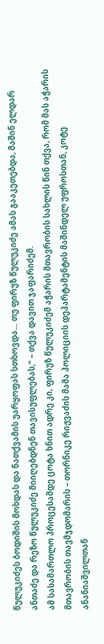წულუკიძეს ბოდიშის მოხდას და ნათქვამის უარყოფას სთხოვდა… თუ ფირუზ წულუკიძე ამას გააკეთებდა, მაშინ ელდარ ანთაძე და რეზო წულუკიძე მიიღებდნენ თავისუფლებას,“ – თქვა დავით ჯაფარიძემ.
ამ სასამართლო პროცესამდე ცოტა ხნით ადრე კი, ფირუზ წულუკიძემ აჭარის მთავრობის სახლის წინ თქვა, რომ მას აჭარის მთავრობის თავმჯდომარის – თორნიკე რიჟვაძის მამა პოლიციის დეპარტამენტის მაშინდელ უფროსთან, კოტე ანანიაშვილთან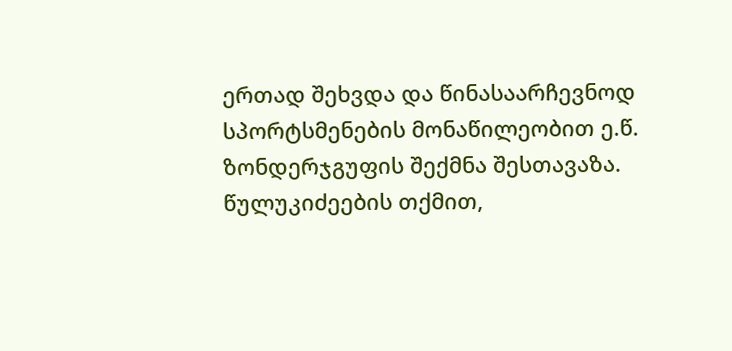ერთად შეხვდა და წინასაარჩევნოდ სპორტსმენების მონაწილეობით ე.წ. ზონდერჯგუფის შექმნა შესთავაზა. წულუკიძეების თქმით,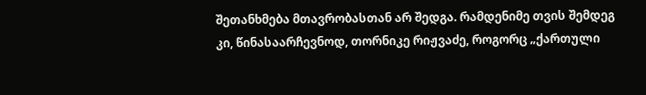შეთანხმება მთავრობასთან არ შედგა. რამდენიმე თვის შემდეგ კი, წინასაარჩევნოდ, თორნიკე რიჟვაძე, როგორც „ქართული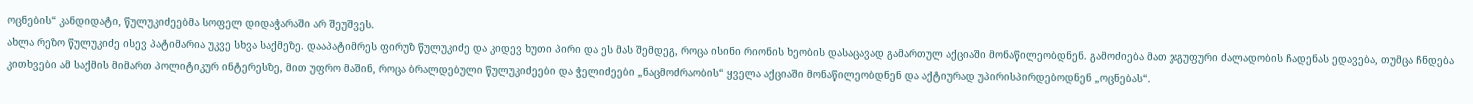ოცნების“ კანდიდატი, წულუკიძეებმა სოფელ დიდაჭარაში არ შეუშვეს.
ახლა რეზო წულუკიძე ისევ პატიმარია უკვე სხვა საქმეზე. დააპატიმრეს ფირუზ წულუკიძე და კიდევ ხუთი პირი და ეს მას შემდეგ, როცა ისინი რიონის ხეობის დასაცავად გამართულ აქციაში მონაწილეობდნენ. გამოძიება მათ ჯგუფური ძალადობის ჩადენას ედავება, თუმცა ჩნდება კითხვები ამ საქმის მიმართ პოლიტიკურ ინტერესზე, მით უფრო მაშინ, როცა ბრალდებული წულუკიძეები და ჭელიძეები „ნაცმოძრაობის“ ყველა აქციაში მონაწილეობდნენ და აქტიურად უპირისპირდებოდნენ „ოცნებას“.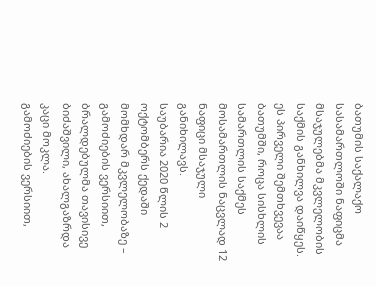ბათუმის საქალაქო სასამართლოში ნაფიცმა მსაჯულებმა მკვლელობის საქმის განხილვა დაიწყეს.
ეს პირველი შემთხვევაა ბათუმში, როცა სისხლის სამართლის საქმეს მოსამართლის ნაცვლად 12 ნაფიცი მსაჯული განიხილავს.
საუბარია 2020 წლის 2 ოქტომბერს ქედაში მომხდარ მკვლელობაზე – გამოძიების ვერსიით, ბრალდებულმა თავისივე ბიძაშვილი, ახალგაზრდა კაცი მოკლა.
გამოძიების ვერსიით,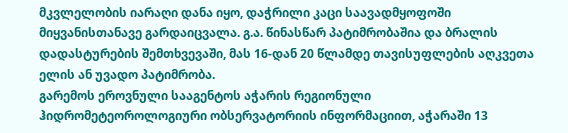მკვლელობის იარაღი დანა იყო, დაჭრილი კაცი საავადმყოფოში მიყვანისთანავე გარდაიცვალა. გ.ა. წინასწარ პატიმრობაშია და ბრალის დადასტურების შემთხვევაში, მას 16-დან 20 წლამდე თავისუფლების აღკვეთა ელის ან უვადო პატიმრობა.
გარემოს ეროვნული სააგენტოს აჭარის რეგიონული ჰიდრომეტეოროლოგიური ობსერვატორიის ინფორმაციით, აჭარაში 13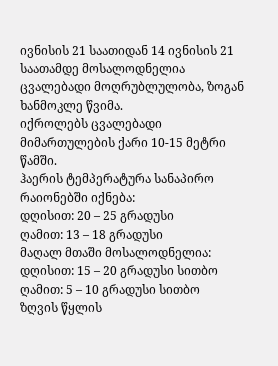ივნისის 21 საათიდან 14 ივნისის 21 საათამდე მოსალოდნელია ცვალებადი მოღრუბლულობა, ზოგან ხანმოკლე წვიმა.
იქროლებს ცვალებადი მიმართულების ქარი 10-15 მეტრი წამში.
ჰაერის ტემპერატურა სანაპირო რაიონებში იქნება:
დღისით: 20 – 25 გრადუსი
ღამით: 13 – 18 გრადუსი
მაღალ მთაში მოსალოდნელია:
დღისით: 15 – 20 გრადუსი სითბო
ღამით: 5 – 10 გრადუსი სითბო
ზღვის წყლის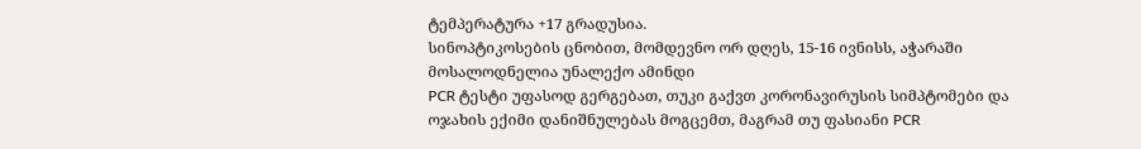ტემპერატურა +17 გრადუსია.
სინოპტიკოსების ცნობით, მომდევნო ორ დღეს, 15-16 ივნისს, აჭარაში მოსალოდნელია უნალექო ამინდი
PCR ტესტი უფასოდ გერგებათ, თუკი გაქვთ კორონავირუსის სიმპტომები და ოჯახის ექიმი დანიშნულებას მოგცემთ, მაგრამ თუ ფასიანი PCR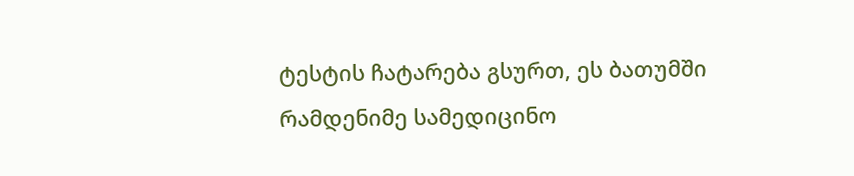ტესტის ჩატარება გსურთ, ეს ბათუმში რამდენიმე სამედიცინო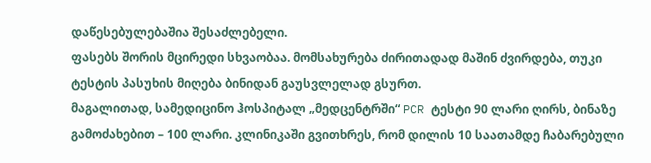დაწესებულებაშია შესაძლებელი.
ფასებს შორის მცირედი სხვაობაა. მომსახურება ძირითადად მაშინ ძვირდება, თუკი ტესტის პასუხის მიღება ბინიდან გაუსვლელად გსურთ.
მაგალითად, სამედიცინო ჰოსპიტალ „მედცენტრში“ PCR ტესტი 90 ლარი ღირს, ბინაზე გამოძახებით – 100 ლარი. კლინიკაში გვითხრეს, რომ დილის 10 საათამდე ჩაბარებული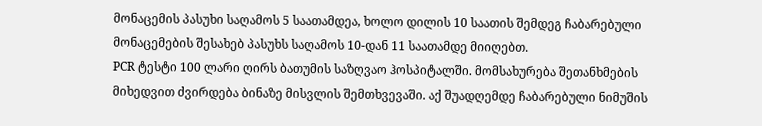მონაცემის პასუხი საღამოს 5 საათამდეა, ხოლო დილის 10 საათის შემდეგ ჩაბარებული მონაცემების შესახებ პასუხს საღამოს 10-დან 11 საათამდე მიიღებთ.
PCR ტესტი 100 ლარი ღირს ბათუმის საზღვაო ჰოსპიტალში. მომსახურება შეთანხმების მიხედვით ძვირდება ბინაზე მისვლის შემთხვევაში. აქ შუადღემდე ჩაბარებული ნიმუშის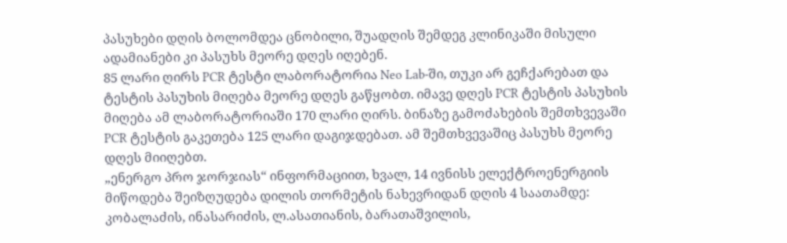პასუხები დღის ბოლომდეა ცნობილი, შუადღის შემდეგ კლინიკაში მისული ადამიანები კი პასუხს მეორე დღეს იღებენ.
85 ლარი ღირს PCR ტესტი ლაბორატორია Neo Lab-ში, თუკი არ გეჩქარებათ და ტესტის პასუხის მიღება მეორე დღეს გაწყობთ. იმავე დღეს PCR ტესტის პასუხის მიღება ამ ლაბორატორიაში 170 ლარი ღირს. ბინაზე გამოძახების შემთხვევაში PCR ტესტის გაკეთება 125 ლარი დაგიჯდებათ. ამ შემთხვევაშიც პასუხს მეორე დღეს მიიღებთ.
„ენერგო პრო ჯორჯიას“ ინფორმაციით, ხვალ, 14 ივნისს ელექტროენერგიის მიწოდება შეიზღუდება დილის თორმეტის ნახევრიდან დღის 4 საათამდე: კობალაძის, ინასარიძის, ლ.ასათიანის, ბარათაშვილის,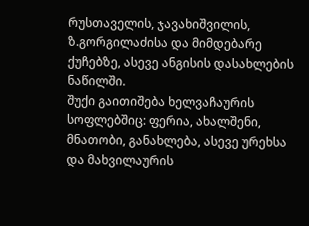რუსთაველის, ჯავახიშვილის, ზ.გორგილაძისა და მიმდებარე ქუჩებზე, ასევე ანგისის დასახლების ნაწილში.
შუქი გაითიშება ხელვაჩაურის სოფლებშიც: ფერია, ახალშენი, მნათობი, განახლება, ასევე ურეხსა და მახვილაურის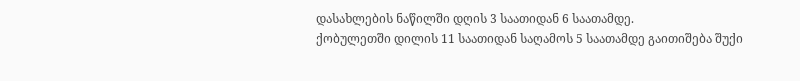დასახლების ნაწილში დღის 3 საათიდან 6 საათამდე.
ქობულეთში დილის 11 საათიდან საღამოს 5 საათამდე გაითიშება შუქი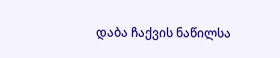დაბა ჩაქვის ნაწილსა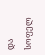და სოფელ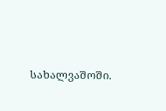სახალვაშოში.